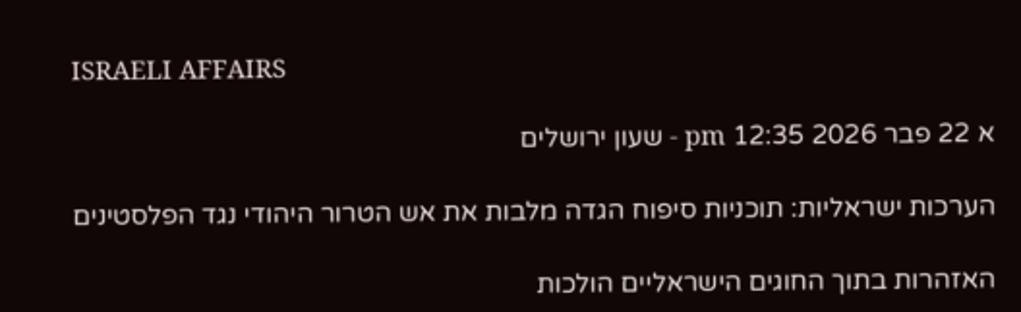ISRAELI AFFAIRS

א 22 פבר 2026 12:35 pm - שעון ירושלים

הערכות ישראליות: תוכניות סיפוח הגדה מלבות את אש הטרור היהודי נגד הפלסטינים

האזהרות בתוך החוגים הישראליים הולכות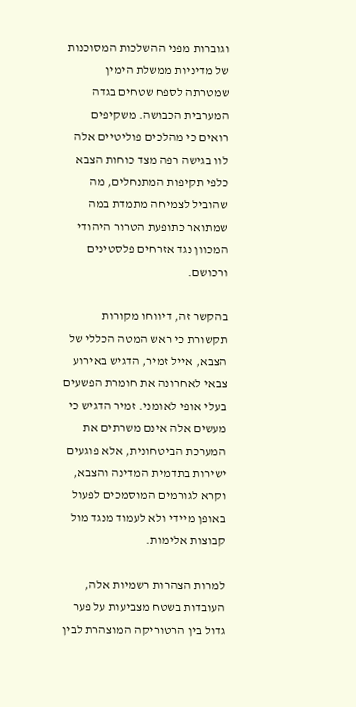וגוברות מפני ההשלכות המסוכנות של מדיניות ממשלת הימין שמטרתה לספח שטחים בגדה המערבית הכבושה. משקיפים רואים כי מהלכים פוליטיים אלה לוו בגישה רפה מצד כוחות הצבא כלפי תקיפות המתנחלים, מה שהוביל לצמיחה מתמדת במה שמתואר כתופעת הטרור היהודי המכוון נגד אזרחים פלסטינים ורכושם.

בהקשר זה, דיווחו מקורות תקשורת כי ראש המטה הכללי של הצבא, אייל זמיר, הדגיש באירוע צבאי לאחרונה את חומרת הפשעים בעלי אופי לאומני. זמיר הדגיש כי מעשים אלה אינם משרתים את המערכת הביטחונית, אלא פוגעים ישירות בתדמית המדינה והצבא, וקרא לגורמים המוסמכים לפעול באופן מיידי ולא לעמוד מנגד מול קבוצות אלימות.

למרות הצהרות רשמיות אלה, העובדות בשטח מצביעות על פער גדול בין הרטוריקה המוצהרת לבין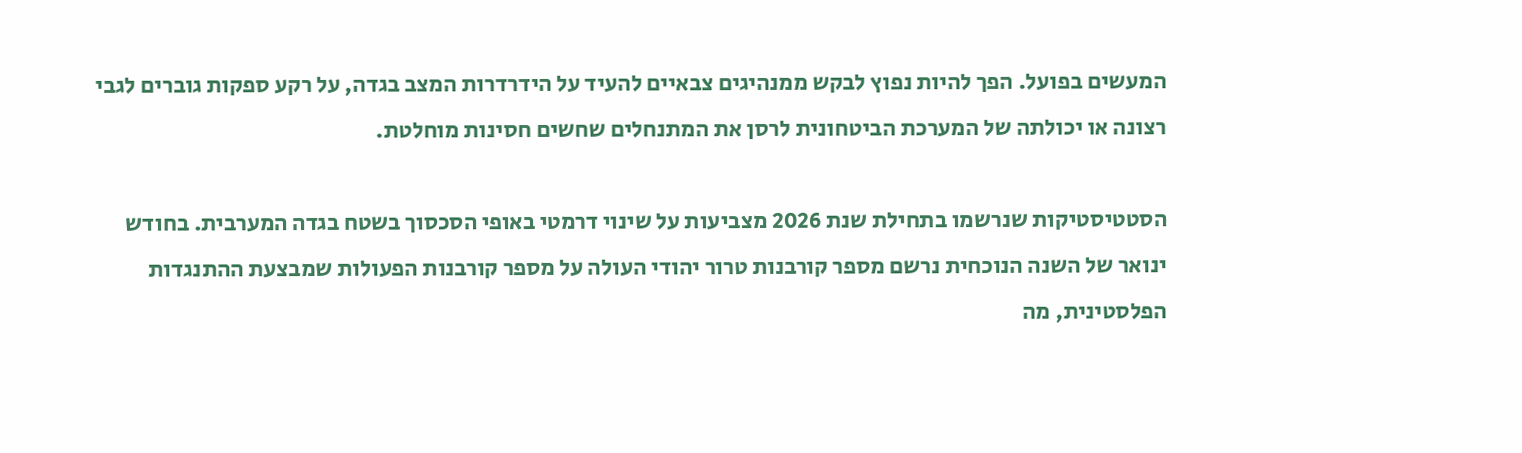המעשים בפועל. הפך להיות נפוץ לבקש ממנהיגים צבאיים להעיד על הידרדרות המצב בגדה, על רקע ספקות גוברים לגבי רצונה או יכולתה של המערכת הביטחונית לרסן את המתנחלים שחשים חסינות מוחלטת.

הסטטיסטיקות שנרשמו בתחילת שנת 2026 מצביעות על שינוי דרמטי באופי הסכסוך בשטח בגדה המערבית. בחודש ינואר של השנה הנוכחית נרשם מספר קורבנות טרור יהודי העולה על מספר קורבנות הפעולות שמבצעת ההתנגדות הפלסטינית, מה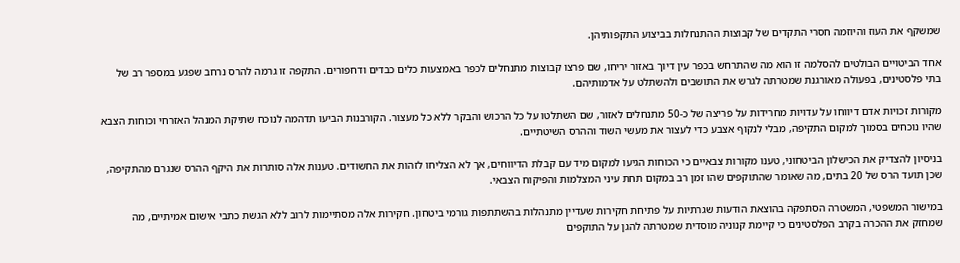שמשקף את העוז והיוזמה חסרי התקדים של קבוצות ההתנחלות בביצוע התקפותיהן.

אחד הביטויים הבולטים להסלמה זו הוא מה שהתרחש בכפר עין דיוך באזור יריחו, שם פרצו קבוצות מתנחלים לכפר באמצעות כלים כבדים ודחפורים. התקפה זו גרמה להרס נרחב שפגע במספר רב של בתי פלסטינים, בפעולה מאורגנת שמטרתה לגרש את התושבים ולהשתלט על אדמותיהם.

מקורות זכויות אדם דיווחו על עדויות מחרידות על פריצה של כ-50 מתנחלים לאזור, שם השתלטו על כל הרכוש והבקר ללא כל מעצור. הקורבנות הביעו תדהמה לנוכח שתיקת המנהל האזרחי וכוחות הצבא שהיו נוכחים בסמוך למקום התקיפה, מבלי לנקוף אצבע כדי לעצור את מעשי השוד וההרס השיטתיים.

בניסיון להצדיק את הכישלון הביטחוני, טענו מקורות צבאיים כי הכוחות הגיעו למקום מיד עם קבלת הדיווחים, אך לא הצליחו לזהות את החשודים. טענות אלה סותרות את היקף ההרס שנגרם מהתקיפה, שכן תועד הרס של 20 בתים, מה שאומר שהתוקפים שהו זמן רב במקום תחת עיני המצלמות והפיקוח הצבאי.

במישור המשפטי, המשטרה הסתפקה בהוצאת הודעות שגרתיות על פתיחת חקירות שעדיין מתנהלות בהשתתפות גורמי ביטחון. חקירות אלה מסתיימות לרוב ללא הגשת כתבי אישום אמיתיים, מה שמחזק את ההכרה בקרב הפלסטינים כי קיימת קנוניה מוסדית שמטרתה להגן על התוקפים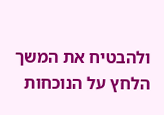ולהבטיח את המשך הלחץ על הנוכחות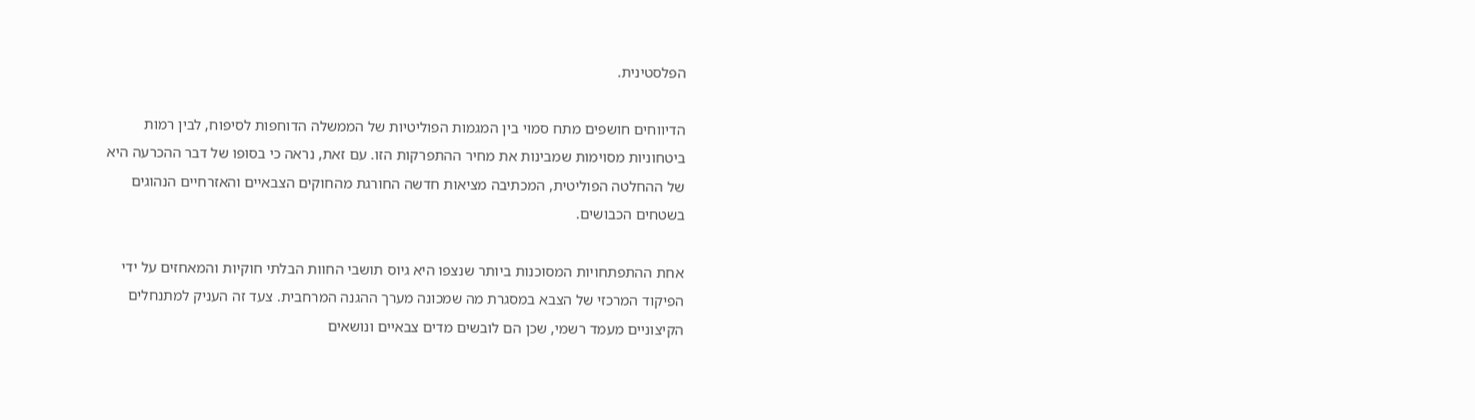הפלסטינית.

הדיווחים חושפים מתח סמוי בין המגמות הפוליטיות של הממשלה הדוחפות לסיפוח, לבין רמות ביטחוניות מסוימות שמבינות את מחיר ההתפרקות הזו. עם זאת, נראה כי בסופו של דבר ההכרעה היא של ההחלטה הפוליטית, המכתיבה מציאות חדשה החורגת מהחוקים הצבאיים והאזרחיים הנהוגים בשטחים הכבושים.

אחת ההתפתחויות המסוכנות ביותר שנצפו היא גיוס תושבי החוות הבלתי חוקיות והמאחזים על ידי הפיקוד המרכזי של הצבא במסגרת מה שמכונה מערך ההגנה המרחבית. צעד זה העניק למתנחלים הקיצוניים מעמד רשמי, שכן הם לובשים מדים צבאיים ונושאים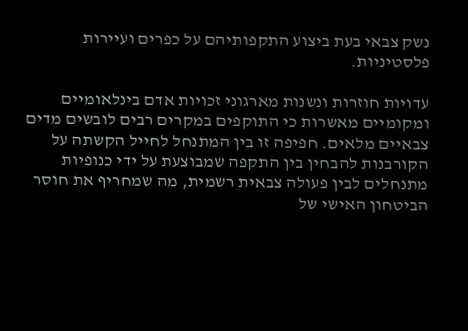נשק צבאי בעת ביצוע התקפותיהם על כפרים ועיירות פלסטיניות.

עדויות חוזרות ונשנות מארגוני זכויות אדם בינלאומיים ומקומיים מאשרות כי התוקפים במקרים רבים לובשים מדים צבאיים מלאים. חפיפה זו בין המתנחל לחייל הקשתה על הקורבנות להבחין בין התקפה שמבוצעת על ידי כנופיות מתנחלים לבין פעולה צבאית רשמית, מה שמחריף את חוסר הביטחון האישי של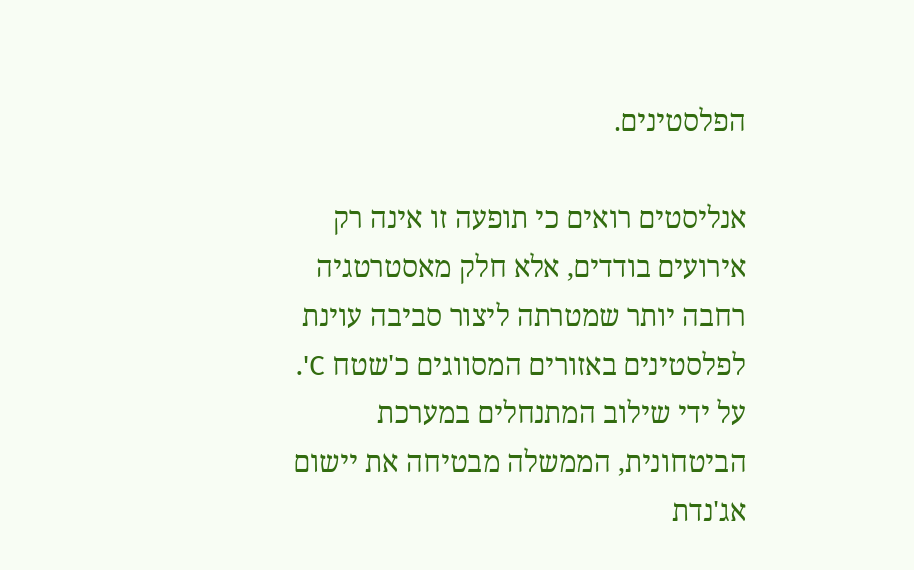הפלסטינים.

אנליסטים רואים כי תופעה זו אינה רק אירועים בודדים, אלא חלק מאסטרטגיה רחבה יותר שמטרתה ליצור סביבה עוינת לפלסטינים באזורים המסווגים כ'שטח C'. על ידי שילוב המתנחלים במערכת הביטחונית, הממשלה מבטיחה את יישום אג'נדת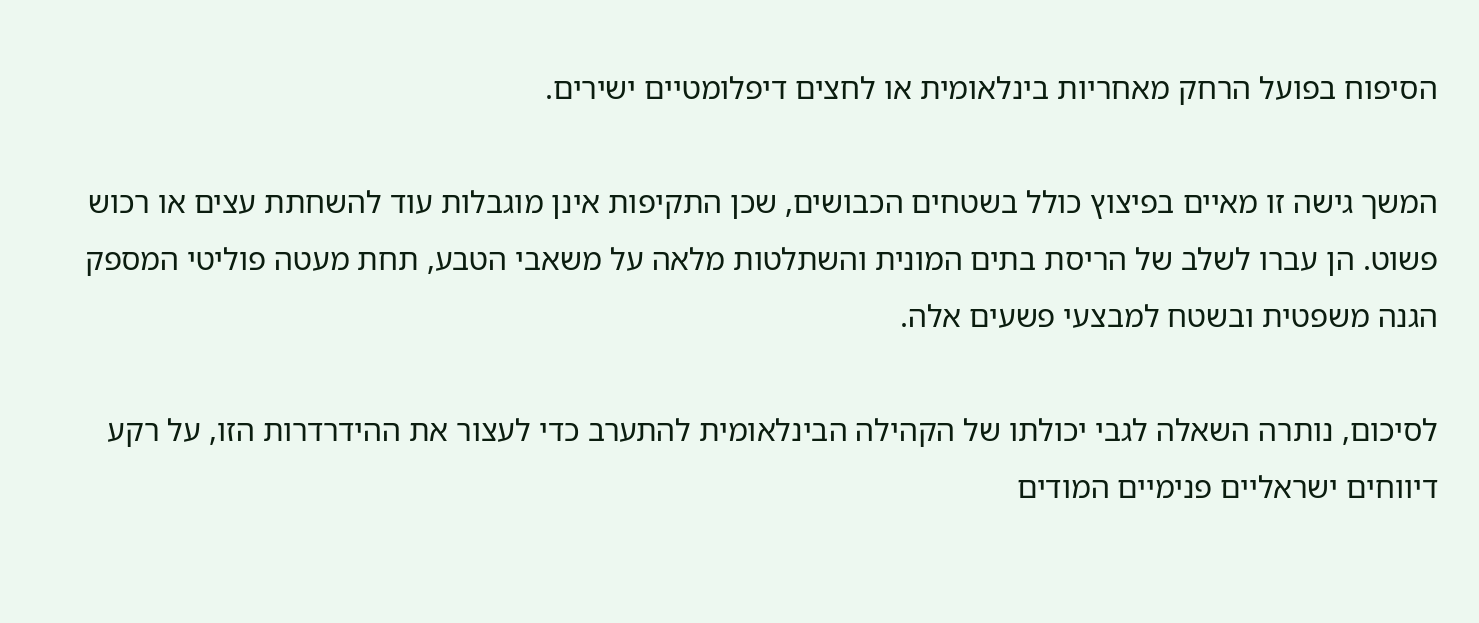הסיפוח בפועל הרחק מאחריות בינלאומית או לחצים דיפלומטיים ישירים.

המשך גישה זו מאיים בפיצוץ כולל בשטחים הכבושים, שכן התקיפות אינן מוגבלות עוד להשחתת עצים או רכוש פשוט. הן עברו לשלב של הריסת בתים המונית והשתלטות מלאה על משאבי הטבע, תחת מעטה פוליטי המספק הגנה משפטית ובשטח למבצעי פשעים אלה.

לסיכום, נותרה השאלה לגבי יכולתו של הקהילה הבינלאומית להתערב כדי לעצור את ההידרדרות הזו, על רקע דיווחים ישראליים פנימיים המודים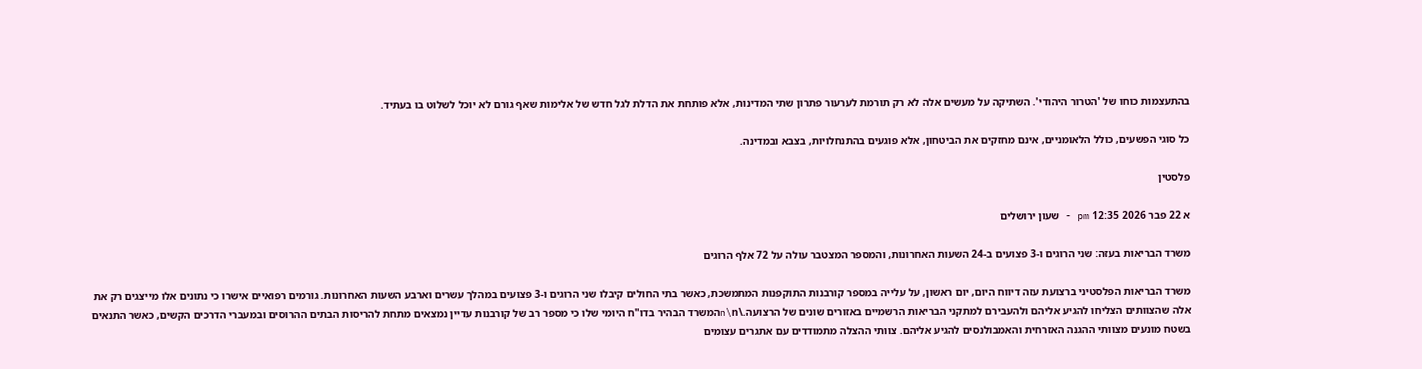בהתעצמות כוחו של 'הטרור היהודי'. השתיקה על מעשים אלה לא רק תורמת לערעור פתרון שתי המדינות, אלא פותחת את הדלת לגל חדש של אלימות שאף גורם לא יוכל לשלוט בו בעתיד.

כל סוגי הפשעים, כולל הלאומניים, אינם מחזקים את הביטחון, אלא פוגעים בהתנחלויות, בצבא ובמדינה.

פלסטין

א 22 פבר 2026 12:35 pm - שעון ירושלים

משרד הבריאות בעזה: שני הרוגים ו-3 פצועים ב-24 השעות האחרונות, והמספר המצטבר עולה על 72 אלף הרוגים

משרד הבריאות הפלסטיני ברצועת עזה דיווח היום, יום ראשון, על עלייה במספר קורבנות התוקפנות המתמשכת, כאשר בתי החולים קיבלו שני הרוגים ו-3 פצועים במהלך עשרים וארבע השעות האחרונות. גורמים רפואיים אישרו כי נתונים אלו מייצגים רק את אלה שהצוותים הצליחו להגיע אליהם ולהעבירם למתקני הבריאות הרשמיים באזורים שונים של הרצועה.\n\nהמשרד הבהיר בדו"ח היומי שלו כי מספר רב של קורבנות עדיין נמצאים מתחת להריסות הבתים ההרוסים ובמעברי הדרכים הקשים, כאשר התנאים בשטח מונעים מצוותי ההגנה האזרחית והאמבולנסים להגיע אליהם. צוותי ההצלה מתמודדים עם אתגרים עצומים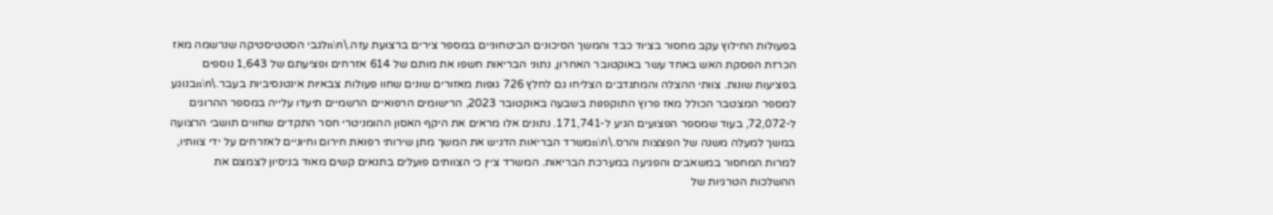בפעולות החילוץ עקב מחסור בציוד כבד והמשך הסיכונים הביטחוניים במספר צירים ברצועת עזה.\n\nלגבי הסטטיסטיקה שנרשמה מאז הכרזת הפסקת האש באחד עשר באוקטובר האחרון, נתוני הבריאות חשפו את מותם של 614 אזרחים ופציעתם של 1,643 נוספים בפציעות שונות. צוותי ההצלה והמתנדבים הצליחו גם לחלץ 726 גופות מאזורים שונים שחוו פעולות צבאיות אינטנסיביות בעבר.\n\nבנוגע למספר המצטבר הכולל מאז פרוץ התוקפנות בשבעה באוקטובר 2023, הרישומים הרפואיים הרשמיים תיעדו עלייה במספר ההרוגים ל-72,072, בעוד שמספר הפצועים הגיע ל-171,741. נתונים אלו מראים את היקף האסון ההומניטרי חסר התקדים שחווים תושבי הרצועה במשך למעלה משנה של הפצצות והרס.\n\nמשרד הבריאות הדגיש את המשך מתן שירותי רפואת חירום וחיוניים לאזרחים על ידי צוותיו, למרות המחסור במשאבים והפגיעה במערכת הבריאות. המשרד ציין כי הצוותים פועלים בתנאים קשים מאוד בניסיון לצמצם את ההשלכות הטרגיות של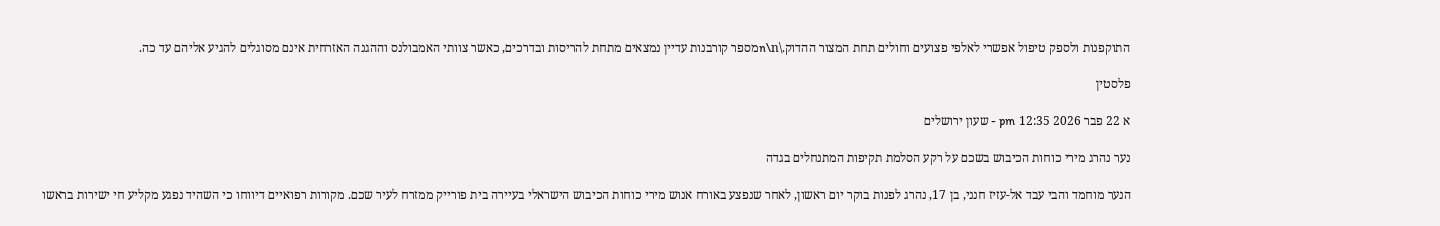התוקפנות ולספק טיפול אפשרי לאלפי פצועים וחולים תחת המצור ההדוק.\n\nמספר קורבנות עדיין נמצאים מתחת להריסות ובדרכים, כאשר צוותי האמבולנס וההגנה האזרחית אינם מסוגלים להגיע אליהם עד כה.

פלסטין

א 22 פבר 2026 12:35 pm - שעון ירושלים

נער נהרג מירי כוחות הכיבוש בשכם על רקע הסלמת תקיפות המתנחלים בגדה

הנער מוחמד והבי עבד אל-עזיז חנני, בן 17, נהרג לפנות בוקר יום ראשון, לאחר שנפצע באורח אנוש מירי כוחות הכיבוש הישראלי בעיירה בית פורייק ממזרח לעיר שכם. מקורות רפואיים דיווחו כי השהיד נפגע מקליע חי ישירות בראשו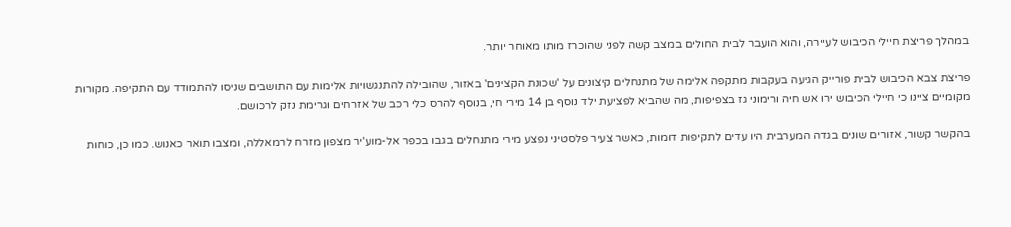במהלך פריצת חיילי הכיבוש לעיירה, והוא הועבר לבית החולים במצב קשה לפני שהוכרז מותו מאוחר יותר.

פריצת צבא הכיבוש לבית פורייק הגיעה בעקבות מתקפה אלימה של מתנחלים קיצונים על 'שכונת הקצינים' באזור, שהובילה להתנגשויות אלימות עם התושבים שניסו להתמודד עם התקיפה. מקורות מקומיים ציינו כי חיילי הכיבוש ירו אש חיה ורימוני גז בצפיפות, מה שהביא לפציעת ילד נוסף בן 14 מירי חי, בנוסף להרס כלי רכב של אזרחים וגרימת נזק לרכושם.

בהקשר קשור, אזורים שונים בגדה המערבית היו עדים לתקיפות דומות, כאשר צעיר פלסטיני נפצע מירי מתנחלים בגבו בכפר אל-מוע'יר מצפון מזרח לרמאללה, ומצבו תואר כאנוש. כמו כן, כוחות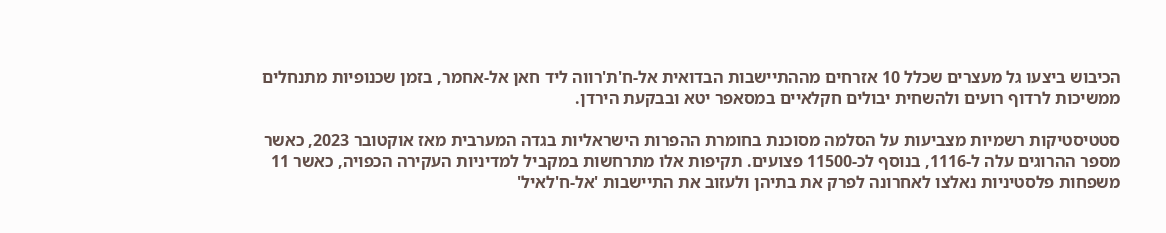הכיבוש ביצעו גל מעצרים שכלל 10 אזרחים מההתיישבות הבדואית אל-ח'ת'רווה ליד חאן אל-אחמר, בזמן שכנופיות מתנחלים ממשיכות לרדוף רועים ולהשחית יבולים חקלאיים במסאפר יטא ובבקעת הירדן.

סטטיסטיקות רשמיות מצביעות על הסלמה מסוכנת בחומרת ההפרות הישראליות בגדה המערבית מאז אוקטובר 2023, כאשר מספר ההרוגים עלה ל-1116, בנוסף לכ-11500 פצועים. תקיפות אלו מתרחשות במקביל למדיניות העקירה הכפויה, כאשר 11 משפחות פלסטיניות נאלצו לאחרונה לפרק את בתיהן ולעזוב את התיישבות 'אל-ח'לאיל'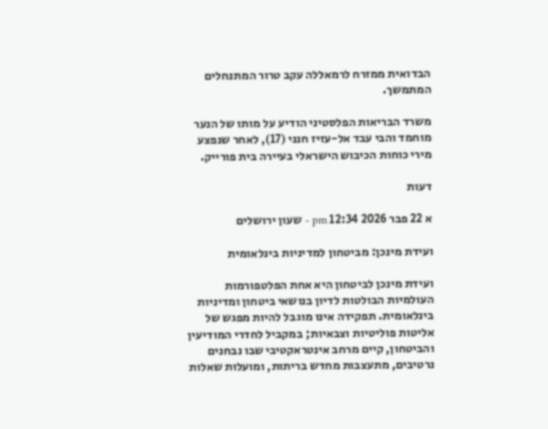הבדואית ממזרח לרמאללה עקב טרור המתנחלים המתמשך.

משרד הבריאות הפלסטיני הודיע על מותו של הנער מוחמד והבי עבד אל-עזיז חנני (17), לאחר שנפצע מירי כוחות הכיבוש הישראלי בעיירה בית פורייק.

דעות

א 22 פבר 2026 12:34 pm - שעון ירושלים

ועידת מינכן: מביטחון למדיניות בינלאומית

ועידת מינכן לביטחון היא אחת הפלטפורמות העולמיות הבולטות לדיון בנושאי ביטחון ומדיניות בינלאומית. תפקידה אינו מוגבל להיות מפגש של אליטות פוליטיות וצבאיות; במקביל לחדרי המודיעין והביטחון, קיים מרחב אינטראקטיבי שבו נבחנים נרטיבים, מתעצבות מחדש בריתות, ומועלות שאלות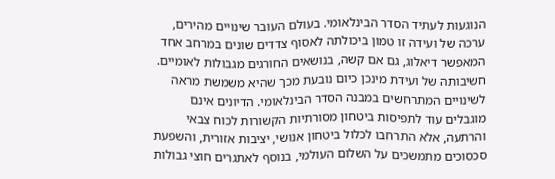הנוגעות לעתיד הסדר הבינלאומי. בעולם העובר שינויים מהירים, ערכה של ועידה זו טמון ביכולתה לאסוף צדדים שונים במרחב אחד המאפשר דיאלוג, גם אם קשה, בנושאים החורגים מגבולות לאומיים. חשיבותה של ועידת מינכן כיום נובעת מכך שהיא משמשת מראה לשינויים המתרחשים במבנה הסדר הבינלאומי. הדיונים אינם מוגבלים עוד לתפיסות ביטחון מסורתיות הקשורות לכוח צבאי והרתעה, אלא התרחבו לכלול ביטחון אנושי, יציבות אזורית, והשפעת סכסוכים מתמשכים על השלום העולמי, בנוסף לאתגרים חוצי גבולות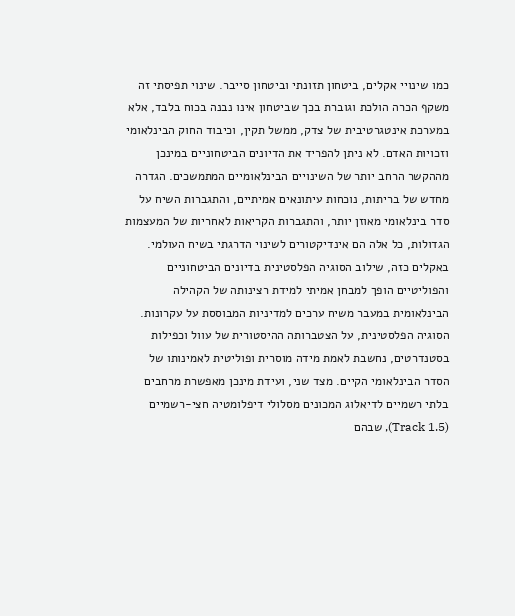כמו שינויי אקלים, ביטחון תזונתי וביטחון סייבר. שינוי תפיסתי זה משקף הכרה הולכת וגוברת בכך שביטחון אינו נבנה בכוח בלבד, אלא במערכת אינטגרטיבית של צדק, ממשל תקין, וכיבוד החוק הבינלאומי וזכויות האדם. לא ניתן להפריד את הדיונים הביטחוניים במינכן מההקשר הרחב יותר של השינויים הבינלאומיים המתמשכים. הגדרה מחדש של בריתות, נוכחות עיתונאים אמיתיים, והתגברות השיח על סדר בינלאומי מאוזן יותר, והתגברות הקריאות לאחריות של המעצמות הגדולות, כל אלה הם אינדיקטורים לשינוי הדרגתי בשיח העולמי. באקלים כזה, שילוב הסוגיה הפלסטינית בדיונים הביטחוניים והפוליטיים הופך למבחן אמיתי למידת רצינותה של הקהילה הבינלאומית במעבר משיח ערכים למדיניות המבוססת על עקרונות. הסוגיה הפלסטינית, על הצטברותה ההיסטורית של עוול וכפילות בסטנדרטים, נחשבת לאמת מידה מוסרית ופוליטית לאמינותו של הסדר הבינלאומי הקיים. מצד שני, ועידת מינכן מאפשרת מרחבים בלתי רשמיים לדיאלוג המכונים מסלולי דיפלומטיה חצי-רשמיים (Track 1.5), שבהם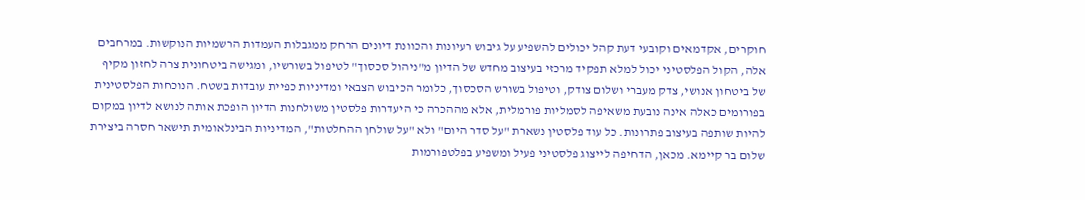חוקרים, אקדמאים וקובעי דעת קהל יכולים להשפיע על גיבוש רעיונות והכוונת דיונים הרחק ממגבלות העמדות הרשמיות הנוקשות. במרחבים אלה, הקול הפלסטיני יכול למלא תפקיד מרכזי בעיצוב מחדש של הדיון מ"ניהול סכסוך" לטיפול בשורשיו, ומגישה ביטחונית צרה לחזון מקיף של ביטחון אנושי, צדק מעברי ושלום צודק, וטיפול בשורש הסכסוך, כלומר הכיבוש הצבאי ומדיניות כפיית עובדות בשטח. הנוכחות הפלסטינית בפורומים כאלה אינה נובעת משאיפה לסמליות פורמלית, אלא מההכרה כי היעדרות פלסטין משולחנות הדיון הופכת אותה לנושא לדיון במקום להיות שותפה בעיצוב פתרונות. כל עוד פלסטין נשארת "על סדר היום" ולא "על שולחן ההחלטות", המדיניות הבינלאומית תישאר חסרה ביצירת שלום בר קיימא. מכאן, הדחיפה לייצוג פלסטיני פעיל ומשפיע בפלטפורמות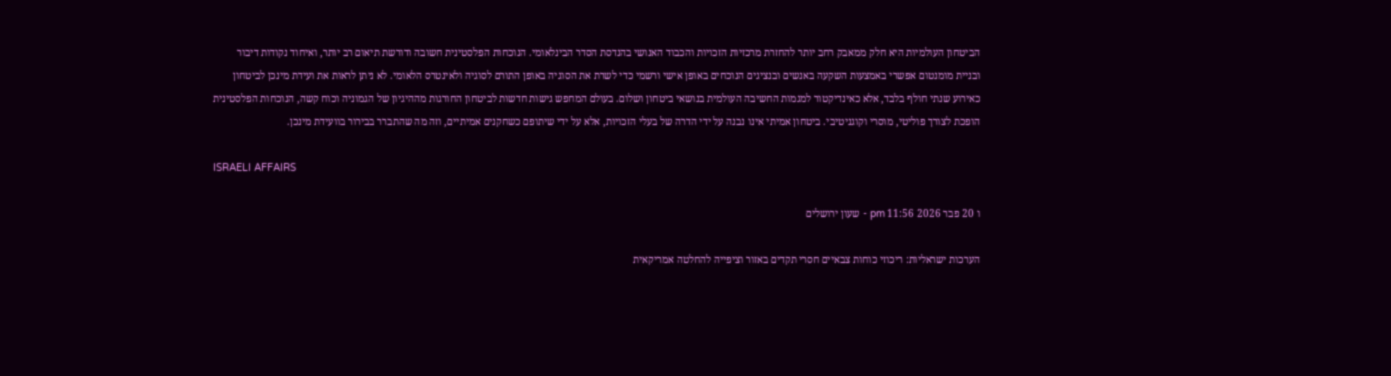הביטחון העולמיות היא חלק ממאבק רחב יותר להחזרת מרכזיות הזכויות והכבוד האנושי בהנדסת הסדר הבינלאומי. הנוכחות הפלסטינית חשובה ודורשת תיאום רב יותר, ואיחוד נקודות דיבור ובניית מומנטום אפשרי באמצעות השקעה באנשים ובנציגים הנוכחים באופן אישי ורשמי כדי לשרת את הסוגיה באופן התורם לסוגיה ולאינטרס הלאומי. לא ניתן לראות את ועידת מינכן לביטחון כאירוע שנתי חולף בלבד, אלא כאינדיקטור למגמות החשיבה העולמית בנושאי ביטחון ושלום. בעולם המחפש גישות חדשות לביטחון החורגות מההיגיון של הגמוניה וכוח קשה, הנוכחות הפלסטינית הופכת לצורך פוליטי, מוסרי וקוגניטיבי. ביטחון אמיתי אינו נבנה על ידי הדרה של בעלי הזכויות, אלא על ידי שיתופם כשחקנים אמיתיים, וזה מה שהתברר בבירור בוועידת מינכן.

ISRAELI AFFAIRS

ו 20 פבר 2026 11:56 pm - שעון ירושלים

הערכות ישראליות: ריכוזי כוחות צבאיים חסרי תקדים באזור וציפייה להחלטה אמריקאית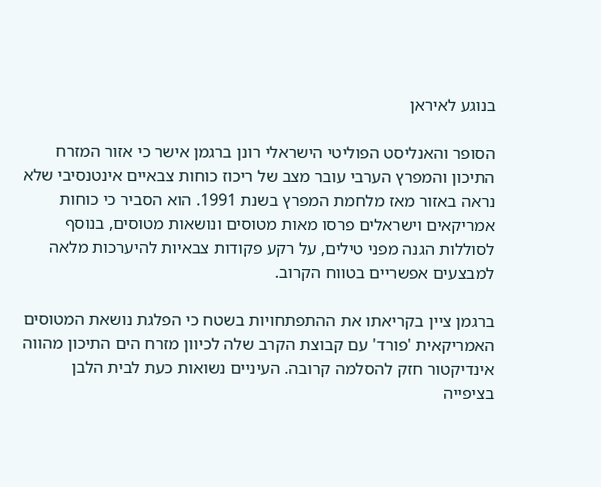בנוגע לאיראן

הסופר והאנליסט הפוליטי הישראלי רונן ברגמן אישר כי אזור המזרח התיכון והמפרץ הערבי עובר מצב של ריכוז כוחות צבאיים אינטנסיבי שלא נראה באזור מאז מלחמת המפרץ בשנת 1991. הוא הסביר כי כוחות אמריקאים וישראלים פרסו מאות מטוסים ונושאות מטוסים, בנוסף לסוללות הגנה מפני טילים, על רקע פקודות צבאיות להיערכות מלאה למבצעים אפשריים בטווח הקרוב.

ברגמן ציין בקריאתו את ההתפתחויות בשטח כי הפלגת נושאת המטוסים האמריקאית 'פורד' עם קבוצת הקרב שלה לכיוון מזרח הים התיכון מהווה אינדיקטור חזק להסלמה קרובה. העיניים נשואות כעת לבית הלבן בציפייה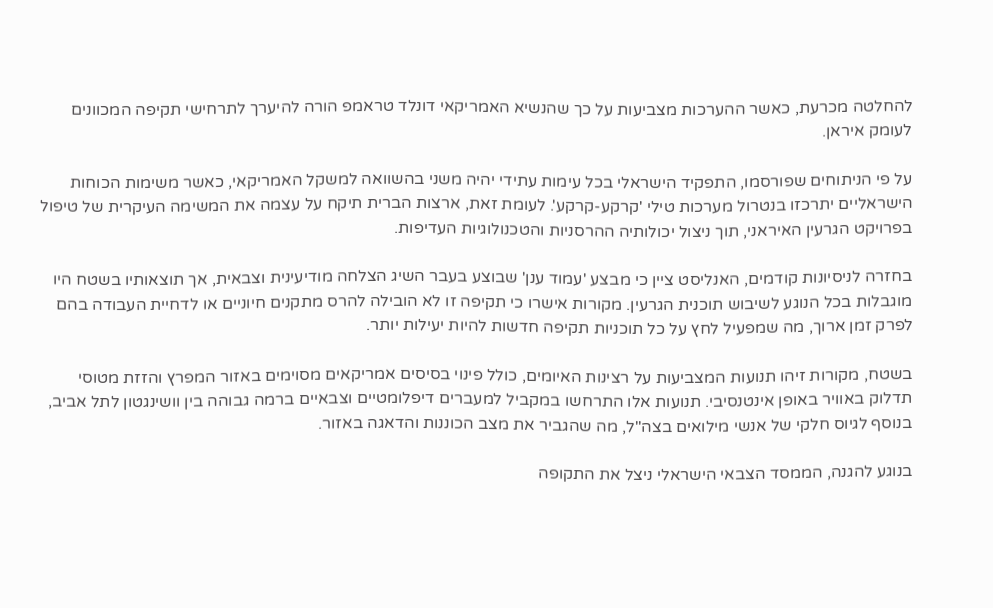להחלטה מכרעת, כאשר ההערכות מצביעות על כך שהנשיא האמריקאי דונלד טראמפ הורה להיערך לתרחישי תקיפה המכוונים לעומק איראן.

על פי הניתוחים שפורסמו, התפקיד הישראלי בכל עימות עתידי יהיה משני בהשוואה למשקל האמריקאי, כאשר משימות הכוחות הישראליים יתרכזו בנטרול מערכות טילי 'קרקע-קרקע'. לעומת זאת, ארצות הברית תיקח על עצמה את המשימה העיקרית של טיפול בפרויקט הגרעין האיראני, תוך ניצול יכולותיה ההרסניות והטכנולוגיות העדיפות.

בחזרה לניסיונות קודמים, האנליסט ציין כי מבצע 'עמוד ענן' שבוצע בעבר השיג הצלחה מודיעינית וצבאית, אך תוצאותיו בשטח היו מוגבלות בכל הנוגע לשיבוש תוכנית הגרעין. מקורות אישרו כי תקיפה זו לא הובילה להרס מתקנים חיוניים או לדחיית העבודה בהם לפרק זמן ארוך, מה שמפעיל לחץ על כל תוכניות תקיפה חדשות להיות יעילות יותר.

בשטח, מקורות זיהו תנועות המצביעות על רצינות האיומים, כולל פינוי בסיסים אמריקאים מסוימים באזור המפרץ והזזת מטוסי תדלוק באוויר באופן אינטנסיבי. תנועות אלו התרחשו במקביל למעברים דיפלומטיים וצבאיים ברמה גבוהה בין וושינגטון לתל אביב, בנוסף לגיוס חלקי של אנשי מילואים בצה"ל, מה שהגביר את מצב הכוננות והדאגה באזור.

בנוגע להגנה, הממסד הצבאי הישראלי ניצל את התקופה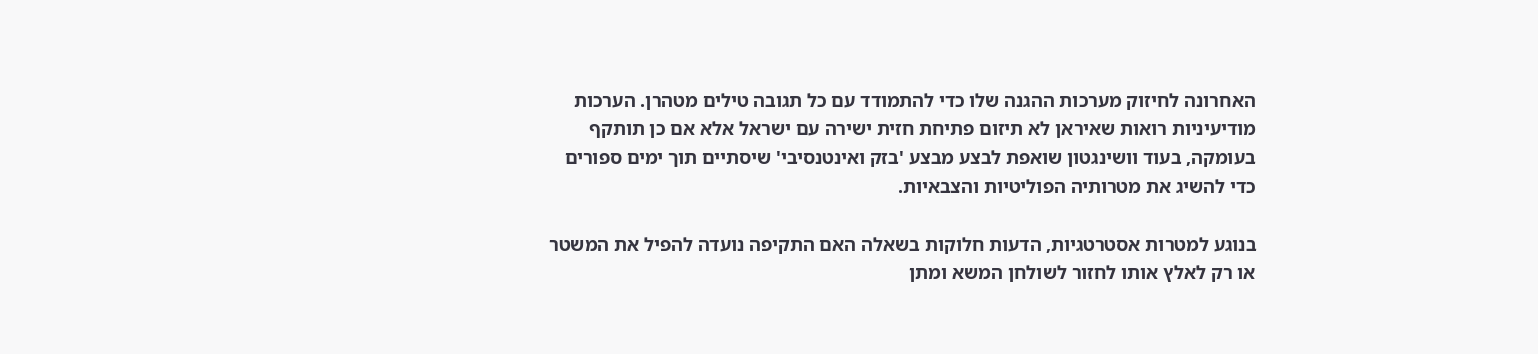האחרונה לחיזוק מערכות ההגנה שלו כדי להתמודד עם כל תגובה טילים מטהרן. הערכות מודיעיניות רואות שאיראן לא תיזום פתיחת חזית ישירה עם ישראל אלא אם כן תותקף בעומקה, בעוד וושינגטון שואפת לבצע מבצע 'בזק ואינטנסיבי' שיסתיים תוך ימים ספורים כדי להשיג את מטרותיה הפוליטיות והצבאיות.

בנוגע למטרות אסטרטגיות, הדעות חלוקות בשאלה האם התקיפה נועדה להפיל את המשטר או רק לאלץ אותו לחזור לשולחן המשא ומתן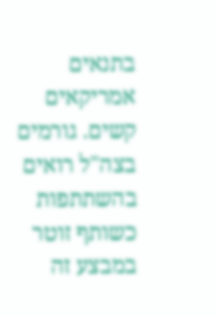בתנאים אמריקאים קשים. גורמים בצה"ל רואים בהשתתפות כשותף זוטר במבצע זה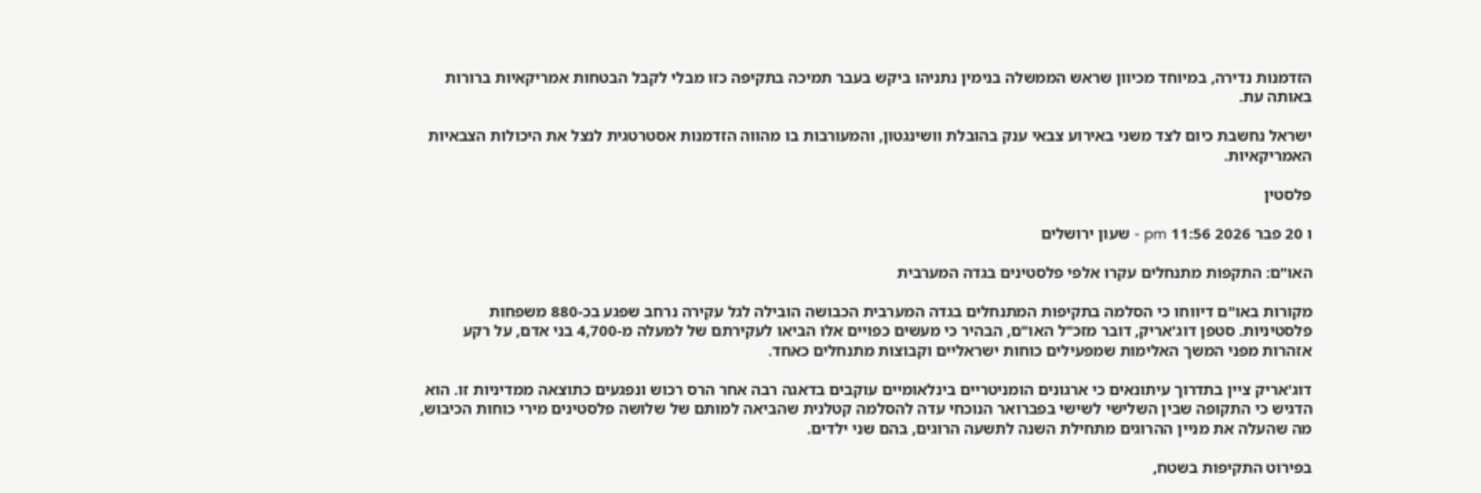הזדמנות נדירה, במיוחד מכיוון שראש הממשלה בנימין נתניהו ביקש בעבר תמיכה בתקיפה כזו מבלי לקבל הבטחות אמריקאיות ברורות באותה עת.

ישראל נחשבת כיום לצד משני באירוע צבאי ענק בהובלת וושינגטון, והמעורבות בו מהווה הזדמנות אסטרטגית לנצל את היכולות הצבאיות האמריקאיות.

פלסטין

ו 20 פבר 2026 11:56 pm - שעון ירושלים

האו"ם: התקפות מתנחלים עקרו אלפי פלסטינים בגדה המערבית

מקורות באו"ם דיווחו כי הסלמה בתקיפות המתנחלים בגדה המערבית הכבושה הובילה לגל עקירה נרחב שפגע בכ-880 משפחות פלסטיניות. סטפן דוג'אריק, דובר מזכ"ל האו"ם, הבהיר כי מעשים כפויים אלו הביאו לעקירתם של למעלה מ-4,700 בני אדם, על רקע אזהרות מפני המשך האלימות שמפעילים כוחות ישראליים וקבוצות מתנחלים כאחד.

דוג'אריק ציין בתדרוך עיתונאים כי ארגונים הומניטריים בינלאומיים עוקבים בדאגה רבה אחר הרס רכוש ונפגעים כתוצאה ממדיניות זו. הוא הדגיש כי התקופה שבין השלישי לשישי בפברואר הנוכחי עדה להסלמה קטלנית שהביאה למותם של שלושה פלסטינים מירי כוחות הכיבוש, מה שהעלה את מניין ההרוגים מתחילת השנה לתשעה הרוגים, בהם שני ילדים.

בפירוט התקיפות בשטח,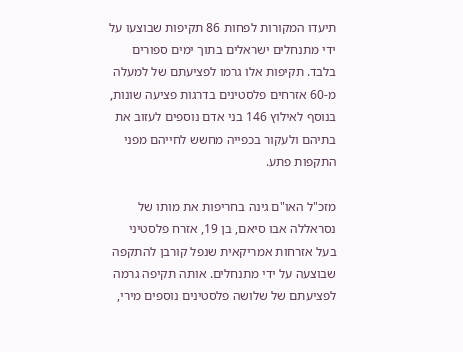תיעדו המקורות לפחות 86 תקיפות שבוצעו על ידי מתנחלים ישראלים בתוך ימים ספורים בלבד. תקיפות אלו גרמו לפציעתם של למעלה מ-60 אזרחים פלסטינים בדרגות פציעה שונות, בנוסף לאילוץ 146 בני אדם נוספים לעזוב את בתיהם ולעקור בכפייה מחשש לחייהם מפני התקפות פתע.

מזכ"ל האו"ם גינה בחריפות את מותו של נסראללה אבו סיאם, בן 19, אזרח פלסטיני בעל אזרחות אמריקאית שנפל קורבן להתקפה שבוצעה על ידי מתנחלים. אותה תקיפה גרמה לפציעתם של שלושה פלסטינים נוספים מירי,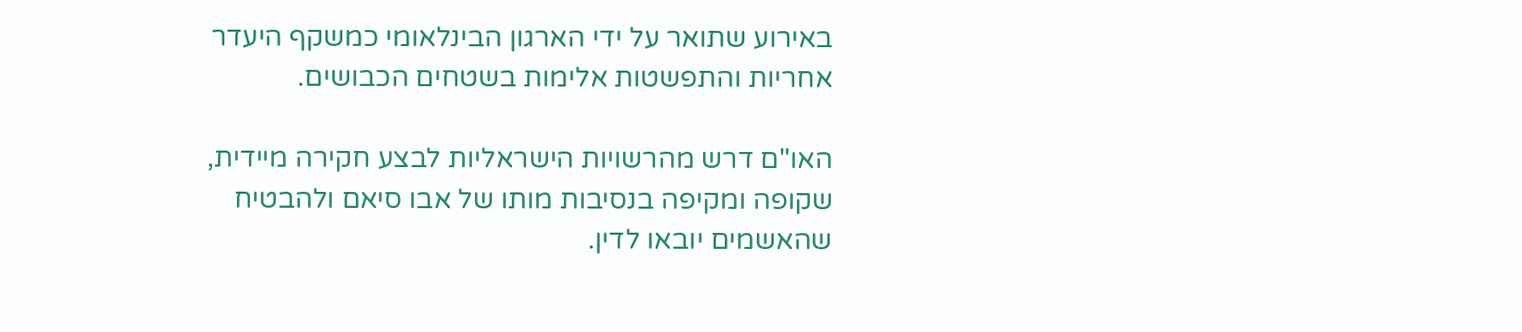באירוע שתואר על ידי הארגון הבינלאומי כמשקף היעדר אחריות והתפשטות אלימות בשטחים הכבושים.

האו"ם דרש מהרשויות הישראליות לבצע חקירה מיידית, שקופה ומקיפה בנסיבות מותו של אבו סיאם ולהבטיח שהאשמים יובאו לדין.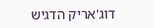דוג'אריק הדגיש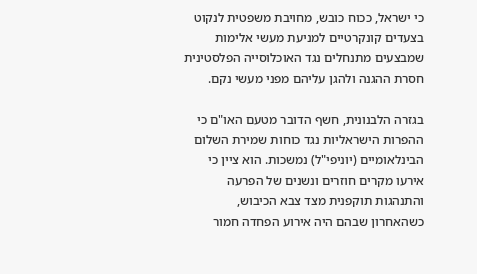כי ישראל, ככוח כובש, מחויבת משפטית לנקוט בצעדים קונקרטיים למניעת מעשי אלימות שמבצעים מתנחלים נגד האוכלוסייה הפלסטינית חסרת ההגנה ולהגן עליהם מפני מעשי נקם.

בגזרה הלבנונית, חשף הדובר מטעם האו"ם כי ההפרות הישראליות נגד כוחות שמירת השלום הבינלאומיים (יוניפי"ל) נמשכות. הוא ציין כי אירעו מקרים חוזרים ונשנים של הפרעה והתנהגות תוקפנית מצד צבא הכיבוש, כשהאחרון שבהם היה אירוע הפחדה חמור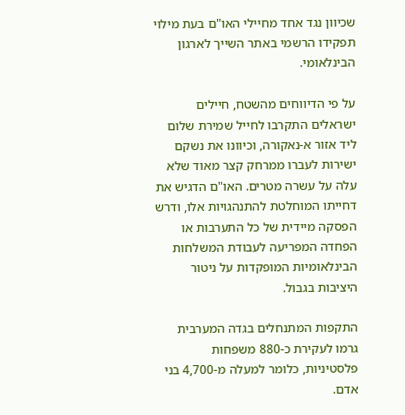שכיוון נגד אחד מחיילי האו"ם בעת מילוי תפקידו הרשמי באתר השייך לארגון הבינלאומי.

על פי הדיווחים מהשטח, חיילים ישראלים התקרבו לחייל שמירת שלום ליד אזור א-נאקורה, וכיוונו את נשקם ישירות לעברו ממרחק קצר מאוד שלא עלה על עשרה מטרים. האו"ם הדגיש את דחייתו המוחלטת להתנהגויות אלו, ודרש הפסקה מיידית של כל התערבות או הפחדה המפריעה לעבודת המשלחות הבינלאומיות המופקדות על ניטור היציבות בגבול.

התקפות המתנחלים בגדה המערבית גרמו לעקירת כ-880 משפחות פלסטיניות, כלומר למעלה מ-4,700 בני אדם.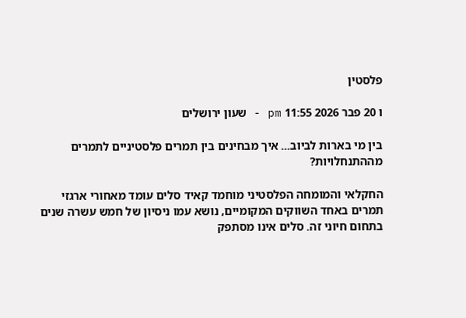פלסטין

ו 20 פבר 2026 11:55 pm - שעון ירושלים

בין מי בארות לביוב... איך מבחינים בין תמרים פלסטיניים לתמרים מההתנחלויות?

החקלאי והמומחה הפלסטיני מוחמד קאיד סלים עומד מאחורי ארגזי תמרים באחד השווקים המקומיים, נושא עמו ניסיון של חמש עשרה שנים בתחום חיוני זה. סלים אינו מסתפק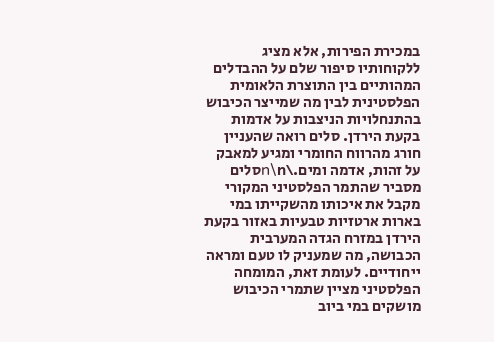במכירת הפירות, אלא מציג ללקוחותיו סיפור שלם על ההבדלים המהותיים בין התוצרת הלאומית הפלסטינית לבין מה שמייצר הכיבוש בהתנחלויות הניצבות על אדמות בקעת הירדן. סלים רואה שהעניין חורג מהרווח החומרי ומגיע למאבק על זהות, אדמה ומים.\n\nסלים מסביר שהתמר הפלסטיני המקורי מקבל את איכותו מהשקייתו במי בארות ארטזיות טבעיות באזור בקעת הירדן במזרח הגדה המערבית הכבושה, מה שמעניק לו טעם ומראה ייחודיים. לעומת זאת, המומחה הפלסטיני מציין שתמרי הכיבוש מושקים במי ביוב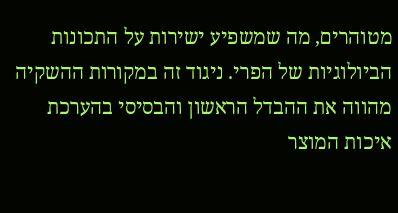מטוהרים, מה שמשפיע ישירות על התכונות הביולוגיות של הפרי. ניגוד זה במקורות ההשקיה מהווה את ההבדל הראשון והבסיסי בהערכת איכות המוצר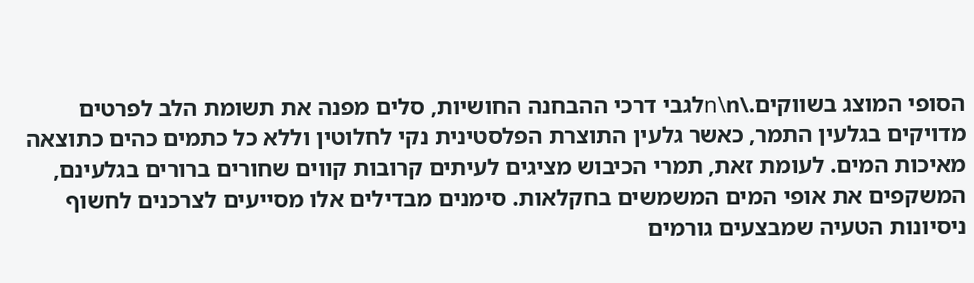הסופי המוצג בשווקים.\n\nלגבי דרכי ההבחנה החושיות, סלים מפנה את תשומת הלב לפרטים מדויקים בגלעין התמר, כאשר גלעין התוצרת הפלסטינית נקי לחלוטין וללא כל כתמים כהים כתוצאה מאיכות המים. לעומת זאת, תמרי הכיבוש מציגים לעיתים קרובות קווים שחורים ברורים בגלעינם, המשקפים את אופי המים המשמשים בחקלאות. סימנים מבדילים אלו מסייעים לצרכנים לחשוף ניסיונות הטעיה שמבצעים גורמים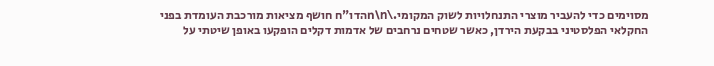מסוימים כדי להעביר מוצרי התנחלויות לשוק המקומי.\n\nהדו"ח חושף מציאות מורכבת העומדת בפני החקלאי הפלסטיני בבקעת הירדן, כאשר שטחים נרחבים של אדמות דקלים הופקעו באופן שיטתי על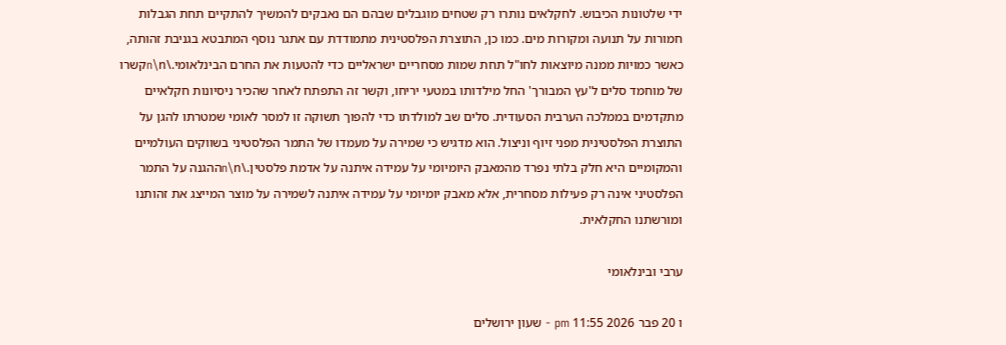ידי שלטונות הכיבוש. לחקלאים נותרו רק שטחים מוגבלים שבהם הם נאבקים להמשיך להתקיים תחת הגבלות חמורות על תנועה ומקורות מים. כמו כן, התוצרת הפלסטינית מתמודדת עם אתגר נוסף המתבטא בגניבת זהותה, כאשר כמויות ממנה מיוצאות לחו"ל תחת שמות מסחריים ישראליים כדי להטעות את החרם הבינלאומי.\n\nקשרו של מוחמד סלים ל'עץ המבורך' החל מילדותו במטעי יריחו, וקשר זה התפתח לאחר שהכיר ניסיונות חקלאיים מתקדמים בממלכה הערבית הסעודית. סלים שב למולדתו כדי להפוך תשוקה זו למסר לאומי שמטרתו להגן על התוצרת הפלסטינית מפני זיוף וניצול. הוא מדגיש כי שמירה על מעמדו של התמר הפלסטיני בשווקים העולמיים והמקומיים היא חלק בלתי נפרד מהמאבק היומיומי על עמידה איתנה על אדמת פלסטין.\n\nההגנה על התמר הפלסטיני אינה רק פעילות מסחרית, אלא מאבק יומיומי על עמידה איתנה לשמירה על מוצר המייצג את זהותנו ומורשתנו החקלאית.

ערבי ובינלאומי

ו 20 פבר 2026 11:55 pm - שעון ירושלים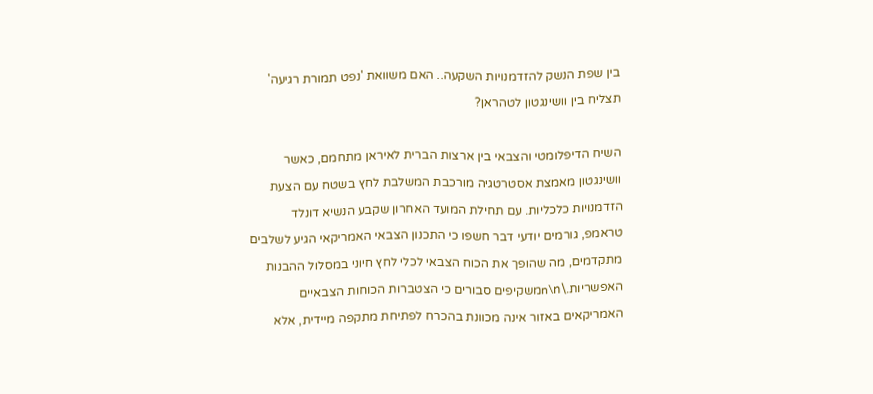בין שפת הנשק להזדמנויות השקעה.. האם משוואת 'נפט תמורת רגיעה' תצליח בין וושינגטון לטהראן?

השיח הדיפלומטי והצבאי בין ארצות הברית לאיראן מתחמם, כאשר וושינגטון מאמצת אסטרטגיה מורכבת המשלבת לחץ בשטח עם הצעת הזדמנויות כלכליות. עם תחילת המועד האחרון שקבע הנשיא דונלד טראמפ, גורמים יודעי דבר חשפו כי התכנון הצבאי האמריקאי הגיע לשלבים מתקדמים, מה שהופך את הכוח הצבאי לכלי לחץ חיוני במסלול ההבנות האפשריות.\n\nמשקיפים סבורים כי הצטברות הכוחות הצבאיים האמריקאים באזור אינה מכוונת בהכרח לפתיחת מתקפה מיידית, אלא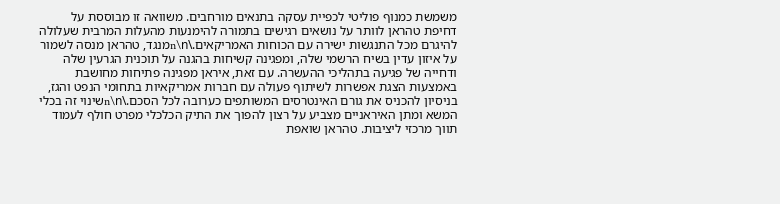משמשת כמנוף פוליטי לכפיית עסקה בתנאים מורחבים. משוואה זו מבוססת על דחיפת טהראן לוותר על נושאים רגישים בתמורה להימנעות מהעלות המרבית שעלולה להיגרם מכל התנגשות ישירה עם הכוחות האמריקאים.\n\nמנגד, טהראן מנסה לשמור על איזון עדין בשיח הרשמי שלה, ומפגינה קשיחות בהגנה על תוכנית הגרעין שלה ודחייה של פגיעה בתהליכי ההעשרה. עם זאת, איראן מפגינה פתיחות מחושבת באמצעות הצגת אפשרות לשיתוף פעולה עם חברות אמריקאיות בתחומי הנפט והגז, בניסיון להכניס את גורם האינטרסים המשותפים כערובה לכל הסכם.\n\nשינוי זה בכלי המשא ומתן האיראניים מצביע על רצון להפוך את התיק הכלכלי מפרט חולף לעמוד תווך מרכזי ליציבות. טהראן שואפת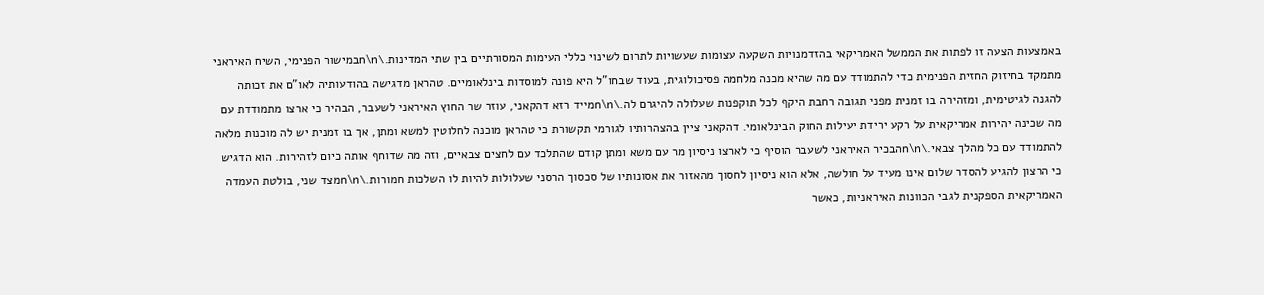באמצעות הצעה זו לפתות את הממשל האמריקאי בהזדמנויות השקעה עצומות שעשויות לתרום לשינוי כללי העימות המסורתיים בין שתי המדינות.\n\nבמישור הפנימי, השיח האיראני מתמקד בחיזוק החזית הפנימית כדי להתמודד עם מה שהיא מכנה מלחמה פסיכולוגית, בעוד שבחו"ל היא פונה למוסדות בינלאומיים. טהראן מדגישה בהודעותיה לאו"ם את זכותה להגנה לגיטימית, ומזהירה בו זמנית מפני תגובה רחבת היקף לכל תוקפנות שעלולה להיגרם לה.\n\nמייד רזא דהקאני, עוזר שר החוץ האיראני לשעבר, הבהיר כי ארצו מתמודדת עם מה שכינה יהירות אמריקאית על רקע ירידת יעילות החוק הבינלאומי. דהקאני ציין בהצהרותיו לגורמי תקשורת כי טהראן מוכנה לחלוטין למשא ומתן, אך בו זמנית יש לה מוכנות מלאה להתמודד עם כל מהלך צבאי.\n\nהבכיר האיראני לשעבר הוסיף כי לארצו ניסיון מר עם משא ומתן קודם שהתלכד עם לחצים צבאיים, וזה מה שדוחף אותה כיום לזהירות. הוא הדגיש כי הרצון להגיע להסדר שלום אינו מעיד על חולשה, אלא הוא ניסיון לחסוך מהאזור את אסונותיו של סכסוך הרסני שעלולות להיות לו השלכות חמורות.\n\nמצד שני, בולטת העמדה האמריקאית הספקנית לגבי הכוונות האיראניות, כאשר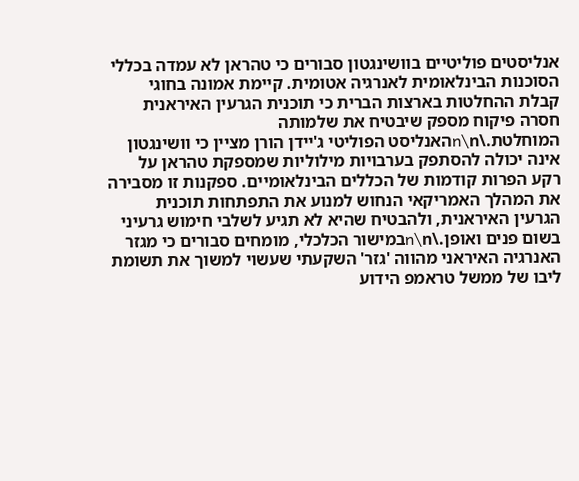אנליסטים פוליטיים בוושינגטון סבורים כי טהראן לא עמדה בכללי הסוכנות הבינלאומית לאנרגיה אטומית. קיימת אמונה בחוגי קבלת ההחלטות בארצות הברית כי תוכנית הגרעין האיראנית חסרה פיקוח מספק שיבטיח את שלמותה המוחלטת.\n\nהאנליסט הפוליטי ג'יידן הורן מציין כי וושינגטון אינה יכולה להסתפק בערבויות מילוליות שמספקת טהראן על רקע הפרות קודמות של הכללים הבינלאומיים. ספקנות זו מסבירה את המהלך האמריקאי הנחוש למנוע את התפתחות תוכנית הגרעין האיראנית, ולהבטיח שהיא לא תגיע לשלבי חימוש גרעיני בשום פנים ואופן.\n\nבמישור הכלכלי, מומחים סבורים כי מגזר האנרגיה האיראני מהווה 'גזר' השקעתי שעשוי למשוך את תשומת ליבו של ממשל טראמפ הידוע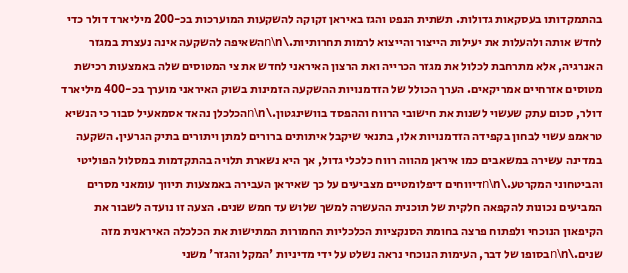בהתמקדותו בעסקאות גדולות. תשתית הנפט והגז באיראן זקוקה להשקעות המוערכות בכ-200 מיליארד דולר כדי לחדש אותה ולהעלות את יעילות הייצור והייצוא לרמות תחרותיות.\n\nהשאיפה להשקעה אינה נעצרת במגזר האנרגיה, אלא מתרחבת לכלול את מגזר הכרייה ואת הרצון האיראני לחדש את צי המטוסים שלה באמצעות רכישת מטוסים אזרחיים אמריקאים. הערך הכולל של הזדמנויות ההשקעה הזמינות בשוק האיראני מוערך בכ-400 מיליארד דולר, סכום עתק שעשוי לשנות את חישובי הרווח וההפסד בוושינגטון.\n\nהכלכלן נהאד אסמאעיל סבור כי הנשיא טראמפ עשוי לבחון בקפידה הזדמנויות אלו, בתנאי שיקבל איתותים ברורים למתן ויתורים בתיק הגרעין. השקעה במדינה עשירה במשאבים כמו איראן מהווה רווח כלכלי גדול, אך היא נשארת תלויה בהתקדמות במסלול הפוליטי והביטחוני המקרטע.\n\nדיווחים דיפלומטיים מצביעים על כך שאיראן העבירה באמצעות תיווך עומאני מסרים המביעים נכונות להקפאה חלקית של תוכנית ההעשרה למשך שלוש עד חמש שנים. הצעה זו נועדה לשבור את הקיפאון הנוכחי ולפתוח פרצה בחומת הסנקציות הכלכליות החמורות המתישות את הכלכלה האיראנית מזה שנים.\n\nבסופו של דבר, העימות הנוכחי נראה נשלט על ידי מדיניות 'המקל והגזר' משני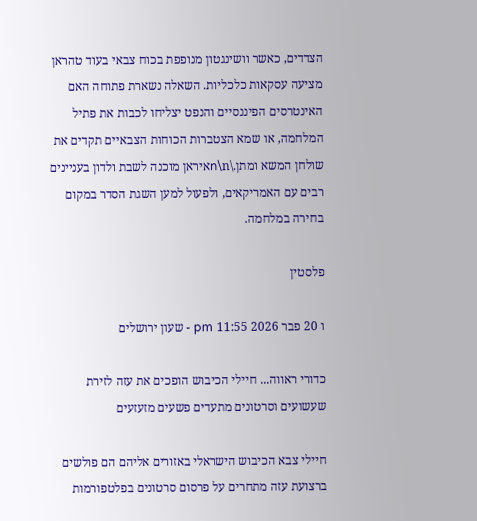הצדדים, כאשר וושינגטון מנופפת בכוח צבאי בעוד טהראן מציעה עסקאות כלכליות. השאלה נשארת פתוחה האם האינטרסים הפיננסיים והנפט יצליחו לכבות את פתיל המלחמה, או שמא הצטברות הכוחות הצבאיים תקדים את שולחן המשא ומתן.\n\nאיראן מוכנה לשבת ולדון בעניינים רבים עם האמריקאים, ולפעול למען השגת הסדר במקום בחירה במלחמה.

פלסטין

ו 20 פבר 2026 11:55 pm - שעון ירושלים

כדורי ראווה... חיילי הכיבוש הופכים את עזה לזירת שעשועים וסרטונים מתעדים פשעים מזעזעים

חיילי צבא הכיבוש הישראלי באזורים אליהם הם פולשים ברצועת עזה מתחרים על פרסום סרטונים בפלטפורמות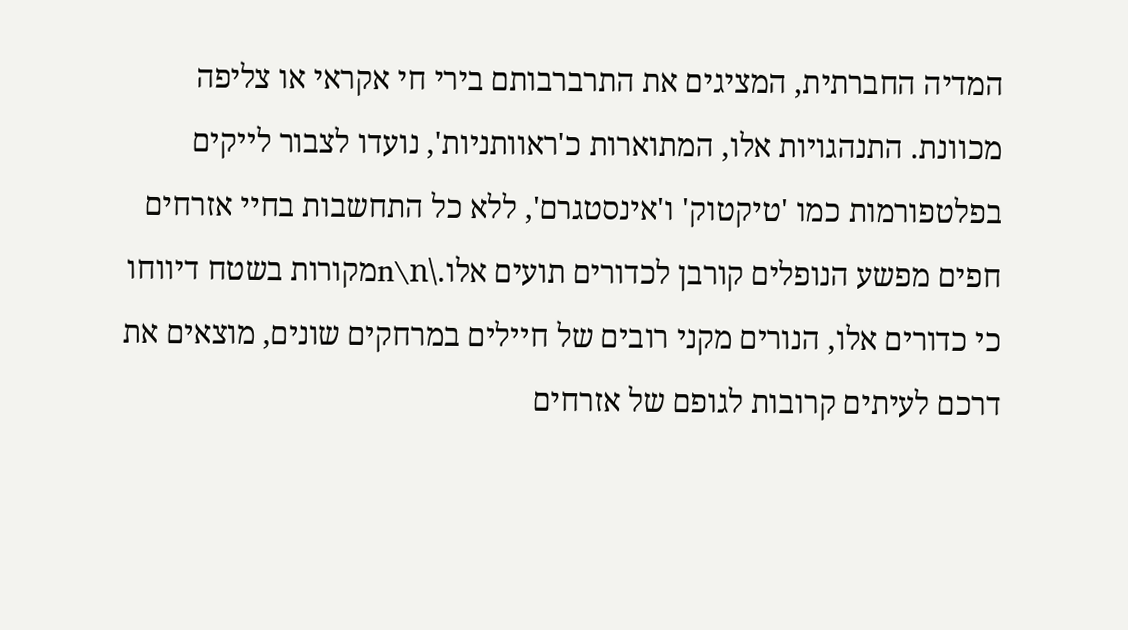המדיה החברתית, המציגים את התרברבותם בירי חי אקראי או צליפה מכוונת. התנהגויות אלו, המתוארות כ'ראוותניות', נועדו לצבור לייקים בפלטפורמות כמו 'טיקטוק' ו'אינסטגרם', ללא כל התחשבות בחיי אזרחים חפים מפשע הנופלים קורבן לכדורים תועים אלו.\n\nמקורות בשטח דיווחו כי כדורים אלו, הנורים מקני רובים של חיילים במרחקים שונים, מוצאים את דרכם לעיתים קרובות לגופם של אזרחים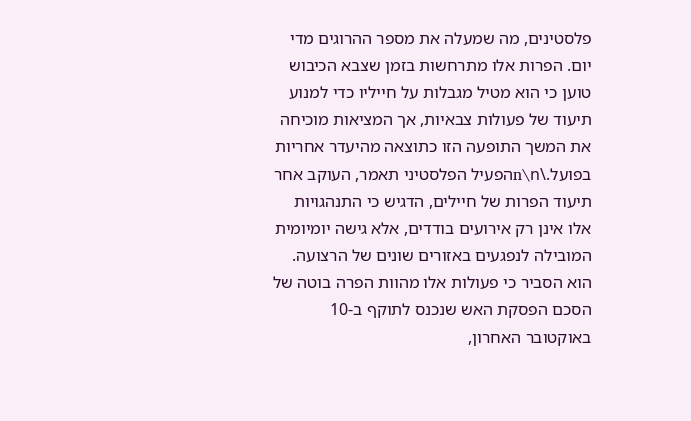פלסטינים, מה שמעלה את מספר ההרוגים מדי יום. הפרות אלו מתרחשות בזמן שצבא הכיבוש טוען כי הוא מטיל מגבלות על חייליו כדי למנוע תיעוד של פעולות צבאיות, אך המציאות מוכיחה את המשך התופעה הזו כתוצאה מהיעדר אחריות בפועל.\n\nהפעיל הפלסטיני תאמר, העוקב אחר תיעוד הפרות של חיילים, הדגיש כי התנהגויות אלו אינן רק אירועים בודדים, אלא גישה יומיומית המובילה לנפגעים באזורים שונים של הרצועה. הוא הסביר כי פעולות אלו מהוות הפרה בוטה של הסכם הפסקת האש שנכנס לתוקף ב-10 באוקטובר האחרון,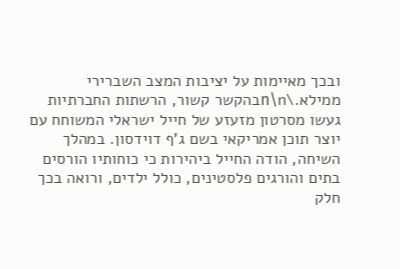ובכך מאיימות על יציבות המצב השברירי ממילא.\n\nבהקשר קשור, הרשתות החברתיות געשו מסרטון מזעזע של חייל ישראלי המשוחח עם יוצר תוכן אמריקאי בשם ג'ף דוידסון. במהלך השיחה, הודה החייל ביהירות כי כוחותיו הורסים בתים והורגים פלסטינים, כולל ילדים, ורואה בכך חלק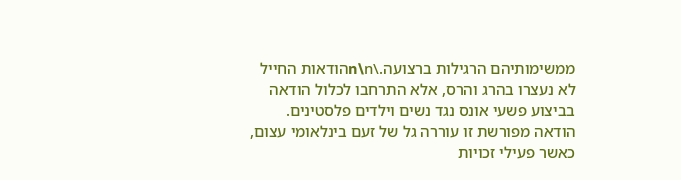ממשימותיהם הרגילות ברצועה.\n\nהודאות החייל לא נעצרו בהרג והרס, אלא התרחבו לכלול הודאה בביצוע פשעי אונס נגד נשים וילדים פלסטינים. הודאה מפורשת זו עוררה גל של זעם בינלאומי עצום, כאשר פעילי זכויות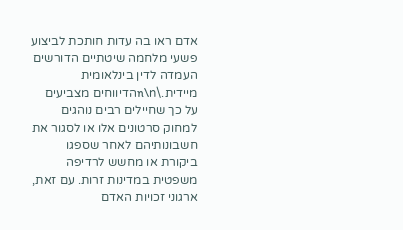אדם ראו בה עדות חותכת לביצוע פשעי מלחמה שיטתיים הדורשים העמדה לדין בינלאומית מיידית.\n\nהדיווחים מצביעים על כך שחיילים רבים נוהגים למחוק סרטונים אלו או לסגור את חשבונותיהם לאחר שספגו ביקורת או מחשש לרדיפה משפטית במדינות זרות. עם זאת, ארגוני זכויות האדם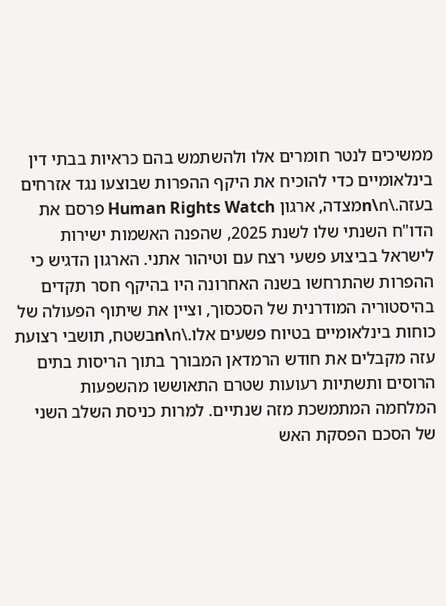ממשיכים לנטר חומרים אלו ולהשתמש בהם כראיות בבתי דין בינלאומיים כדי להוכיח את היקף ההפרות שבוצעו נגד אזרחים בעזה.\n\nמצדה, ארגון Human Rights Watch פרסם את הדו"ח השנתי שלו לשנת 2025, שהפנה האשמות ישירות לישראל בביצוע פשעי רצח עם וטיהור אתני. הארגון הדגיש כי ההפרות שהתרחשו בשנה האחרונה היו בהיקף חסר תקדים בהיסטוריה המודרנית של הסכסוך, וציין את שיתוף הפעולה של כוחות בינלאומיים בטיוח פשעים אלו.\n\nבשטח, תושבי רצועת עזה מקבלים את חודש הרמדאן המבורך בתוך הריסות בתים הרוסים ותשתיות רעועות שטרם התאוששו מהשפעות המלחמה המתמשכת מזה שנתיים. למרות כניסת השלב השני של הסכם הפסקת האש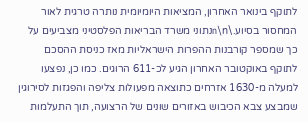לתוקף בינואר האחרון, המציאות היומיומית נותרה טרגית לאור המחסור בסיוע.\n\nנתוני משרד הבריאות הפלסטיני מצביעים על כך שמספר קורבנות ההפרות הישראליות מאז כניסת ההסכם לתוקף באוקטובר האחרון הגיע לכ-611 הרוגים. כמו כן, נפצעו למעלה מ-1630 אזרחים כתוצאה מפעולות צליפה והפגזות לסירוגין שמבצע צבא הכיבוש באזורים שונים של הרצועה, תוך התעלמות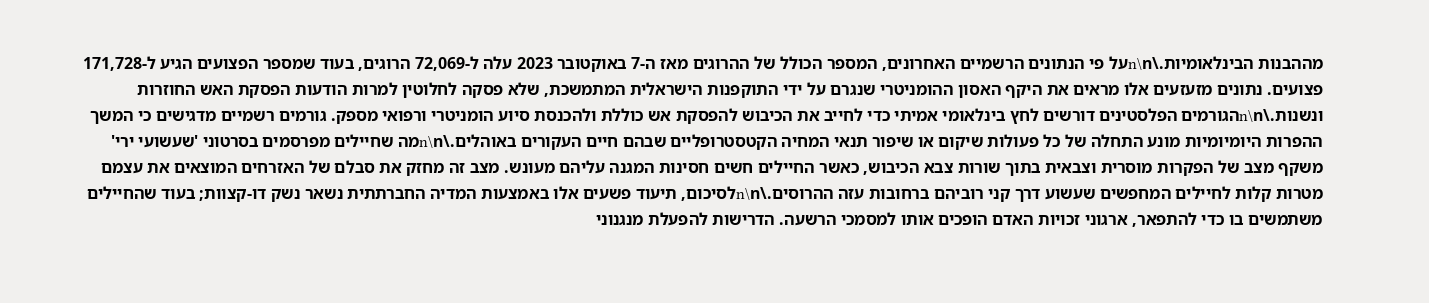מההבנות הבינלאומיות.\n\nעל פי הנתונים הרשמיים האחרונים, המספר הכולל של ההרוגים מאז ה-7 באוקטובר 2023 עלה ל-72,069 הרוגים, בעוד שמספר הפצועים הגיע ל-171,728 פצועים. נתונים מזעזעים אלו מראים את היקף האסון ההומניטרי שנגרם על ידי התוקפנות הישראלית המתמשכת, שלא פסקה לחלוטין למרות הודעות הפסקת האש החוזרות ונשנות.\n\nהגורמים הפלסטינים דורשים לחץ בינלאומי אמיתי כדי לחייב את הכיבוש להפסקת אש כוללת ולהכנסת סיוע הומניטרי ורפואי מספק. גורמים רשמיים מדגישים כי המשך ההפרות היומיומיות מונע התחלה של כל פעולות שיקום או שיפור תנאי המחיה הקטסטרופליים שבהם חיים העקורים באוהלים.\n\nמה שחיילים מפרסמים בסרטוני 'שעשועי ירי' משקף מצב של הפקרות מוסרית וצבאית בתוך שורות צבא הכיבוש, כאשר החיילים חשים חסינות המגנה עליהם מעונש. מצב זה מחזק את סבלם של האזרחים המוצאים את עצמם מטרות קלות לחיילים המחפשים שעשוע דרך קני רוביהם ברחובות עזה ההרוסים.\n\nלסיכום, תיעוד פשעים אלו באמצעות המדיה החברתתית נשאר נשק דו-קצוות; בעוד שהחיילים משתמשים בו כדי להתפאר, ארגוני זכויות האדם הופכים אותו למסמכי הרשעה. הדרישות להפעלת מנגנוני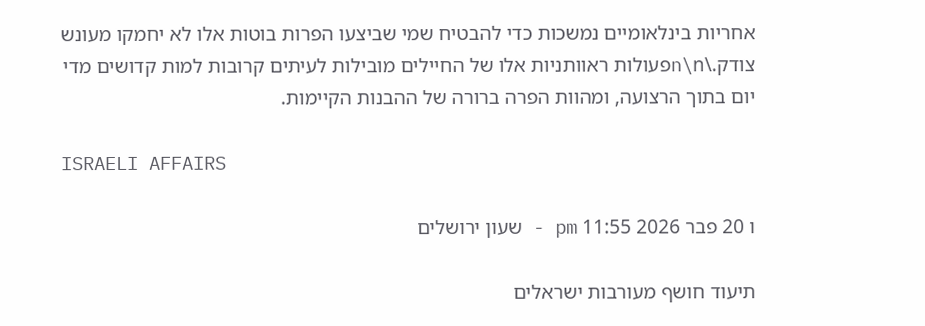אחריות בינלאומיים נמשכות כדי להבטיח שמי שביצעו הפרות בוטות אלו לא יחמקו מעונש צודק.\n\nפעולות ראוותניות אלו של החיילים מובילות לעיתים קרובות למות קדושים מדי יום בתוך הרצועה, ומהוות הפרה ברורה של ההבנות הקיימות.

ISRAELI AFFAIRS

ו 20 פבר 2026 11:55 pm - שעון ירושלים

תיעוד חושף מעורבות ישראלים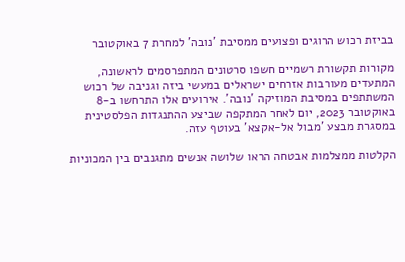בביזת רכוש הרוגים ופצועים ממסיבת 'נובה' למחרת 7 באוקטובר

מקורות תקשורת רשמיים חשפו סרטונים המתפרסמים לראשונה, המתעדים מעורבות אזרחים ישראלים במעשי ביזה וגניבה של רכוש המשתתפים במסיבת המוזיקה 'נובה'. אירועים אלו התרחשו ב-8 באוקטובר 2023, יום לאחר המתקפה שביצע ההתנגדות הפלסטינית במסגרת מבצע 'מבול אל-אקצא' בעוטף עזה.

הקלטות ממצלמות אבטחה הראו שלושה אנשים מתגנבים בין המכוניות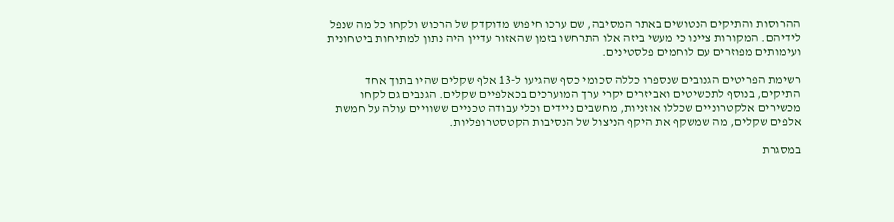ההרוסות והתיקים הנטושים באתר המסיבה, שם ערכו חיפוש מדוקדק של הרכוש ולקחו כל מה שנפל לידיהם. המקורות ציינו כי מעשי ביזה אלו התרחשו בזמן שהאזור עדיין היה נתון למתיחות ביטחונית ועימותים מפוזרים עם לוחמים פלסטינים.

רשימת הפריטים הגנובים שנספרו כללה סכומי כסף שהגיעו ל-13 אלף שקלים שהיו בתוך אחד התיקים, בנוסף לתכשיטים ואביזרים יקרי ערך המוערכים בכאלפיים שקלים. הגנבים גם לקחו מכשירים אלקטרוניים שכללו אוזניות, מחשבים ניידים וכלי עבודה טכניים ששוויים עולה על חמשת אלפים שקלים, מה שמשקף את היקף הניצול של הנסיבות הקטסטרופליות.

במסגרת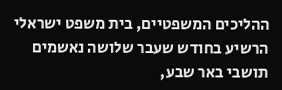ההליכים המשפטיים, בית משפט ישראלי הרשיע בחודש שעבר שלושה נאשמים תושבי באר שבע,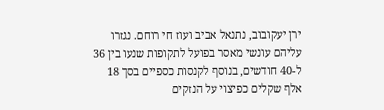ירן יעקובוב, נתנאל אביב ועוז חי רוחם. נגזרו עליהם עונשי מאסר בפועל לתקופות שנעו בין 36 ל-40 חודשים, בנוסף לקנסות כספיים בסך 18 אלף שקלים כפיצוי על הנזקים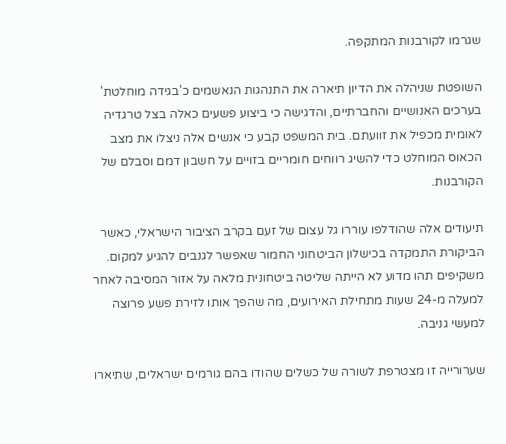שגרמו לקורבנות המתקפה.

השופטת שניהלה את הדיון תיארה את התנהגות הנאשמים כ'בגידה מוחלטת' בערכים האנושיים והחברתיים, והדגישה כי ביצוע פשעים כאלה בצל טרגדיה לאומית מכפיל את זוועתם. בית המשפט קבע כי אנשים אלה ניצלו את מצב הכאוס המוחלט כדי להשיג רווחים חומריים בזויים על חשבון דמם וסבלם של הקורבנות.

תיעודים אלה שהודלפו עוררו גל עצום של זעם בקרב הציבור הישראלי, כאשר הביקורת התמקדה בכישלון הביטחוני החמור שאפשר לגנבים להגיע למקום. משקיפים תהו מדוע לא הייתה שליטה ביטחונית מלאה על אזור המסיבה לאחר למעלה מ-24 שעות מתחילת האירועים, מה שהפך אותו לזירת פשע פרוצה למעשי גניבה.

שערורייה זו מצטרפת לשורה של כשלים שהודו בהם גורמים ישראלים, שתיארו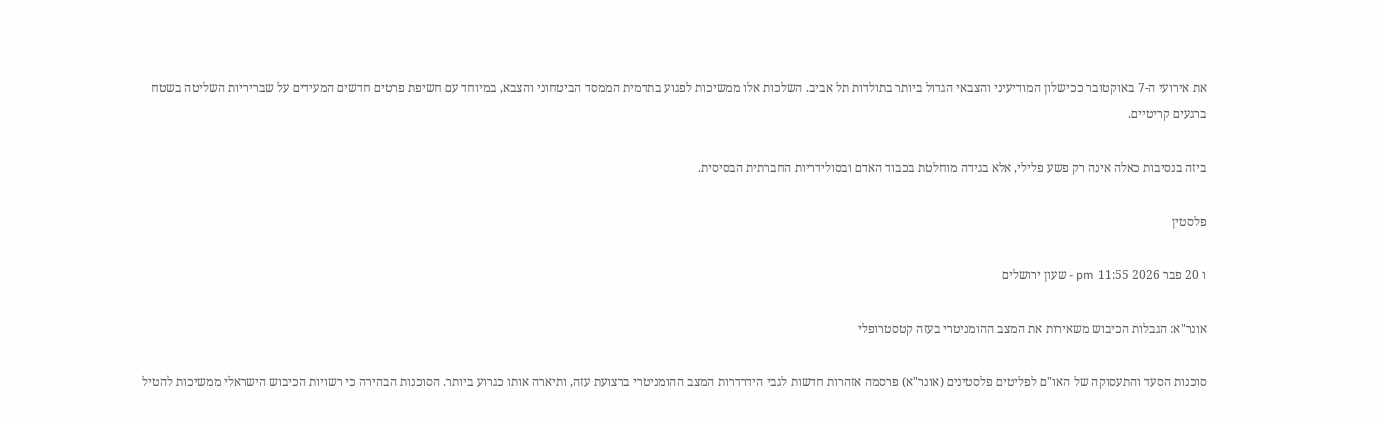את אירועי ה-7 באוקטובר ככישלון המודיעיני והצבאי הגדול ביותר בתולדות תל אביב. השלכות אלו ממשיכות לפגוע בתדמית הממסד הביטחוני והצבא, במיוחד עם חשיפת פרטים חדשים המעידים על שבריריות השליטה בשטח ברגעים קריטיים.

ביזה בנסיבות כאלה אינה רק פשע פלילי, אלא בגידה מוחלטת בכבוד האדם ובסולידריות החברתית הבסיסית.

פלסטין

ו 20 פבר 2026 11:55 pm - שעון ירושלים

אונר"א: הגבלות הכיבוש משאירות את המצב ההומניטרי בעזה קטסטרופלי

סוכנות הסעד והתעסוקה של האו"ם לפליטים פלסטינים (אונר"א) פרסמה אזהרות חדשות לגבי הידרדרות המצב ההומניטרי ברצועת עזה, ותיארה אותו כגרוע ביותר. הסוכנות הבהירה כי רשויות הכיבוש הישראלי ממשיכות להטיל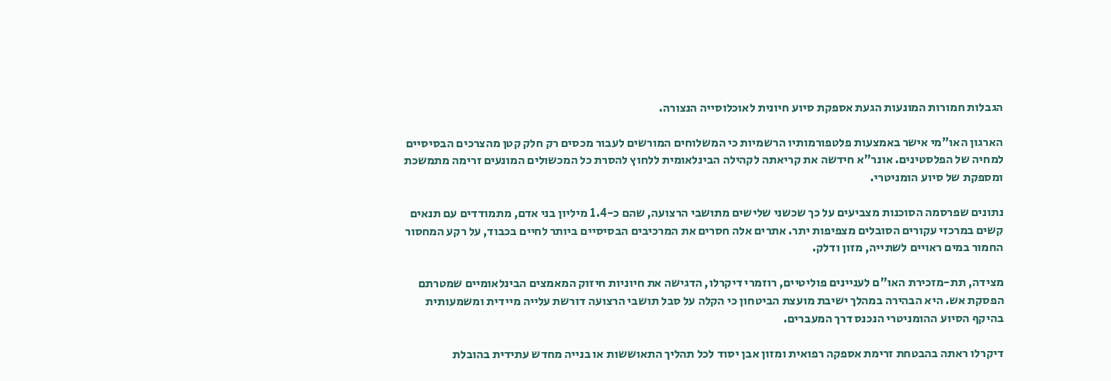הגבלות חמורות המונעות הגעת אספקת סיוע חיונית לאוכלוסייה הנצורה.

הארגון האו"מי אישר באמצעות פלטפורמותיו הרשמיות כי המשלוחים המורשים לעבור מכסים רק חלק קטן מהצרכים הבסיסיים למחיה של הפלסטינים. אונר"א חידשה את קריאתה לקהילה הבינלאומית ללחוץ להסרת כל המכשולים המונעים זרימה מתמשכת ומספקת של סיוע הומניטרי.

נתונים שפרסמה הסוכנות מצביעים על כך שכשני שלישים מתושבי הרצועה, שהם כ-1.4 מיליון בני אדם, מתמודדים עם תנאים קשים במרכזי עקורים הסובלים מצפיפות יתר. אתרים אלה חסרים את המרכיבים הבסיסיים ביותר לחיים בכבוד, על רקע המחסור החמור במים ראויים לשתייה, מזון ודלק.

מצידה, תת-מזכירת האו"ם לעניינים פוליטיים, רוזמרי דיקרלו, הדגישה את חיוניות חיזוק המאמצים הבינלאומיים שמטרתם הפסקת אש. היא הבהירה במהלך ישיבת מועצת הביטחון כי הקלה על סבל תושבי הרצועה דורשת עלייה מיידית ומשמעותית בהיקף הסיוע ההומניטרי הנכנס דרך המעברים.

דיקרלו ראתה בהבטחת זרימת אספקה רפואית ומזון אבן יסוד לכל תהליך התאוששות או בנייה מחדש עתידית בהובלת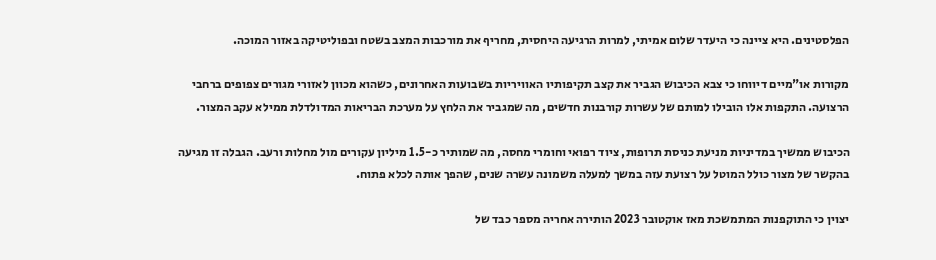הפלסטינים. היא ציינה כי היעדר שלום אמיתי, למרות הרגיעה היחסית, מחריף את מורכבות המצב בשטח ובפוליטיקה באזור המוכה.

מקורות או"מיים דיווחו כי צבא הכיבוש הגביר את קצב תקיפותיו האוויריות בשבועות האחרונים, כשהוא מכוון לאזורי מגורים צפופים ברחבי הרצועה. התקפות אלו הובילו למותם של עשרות קורבנות חדשים, מה שמגביר את הלחץ על מערכת הבריאות המדולדלת ממילא עקב המצור.

הכיבוש ממשיך במדיניות מניעת כניסת תרופות, ציוד רפואי וחומרי מחסה, מה שמותיר כ-1.5 מיליון עקורים מול מחלות ורעב. הגבלה זו מגיעה בהקשר של מצור כולל המוטל על רצועת עזה במשך למעלה משמונה עשרה שנים, שהפך אותה לכלא פתוח.

יצוין כי התוקפנות המתמשכת מאז אוקטובר 2023 הותירה אחריה מספר כבד של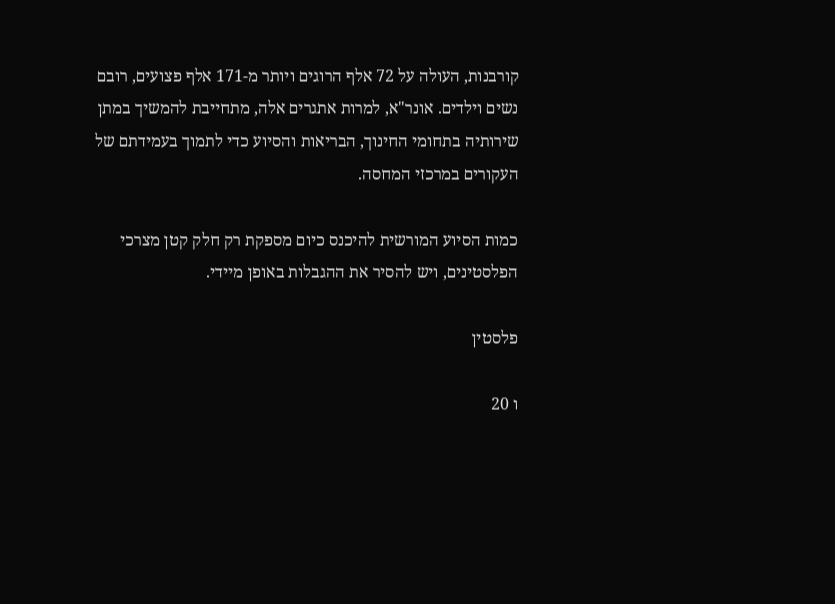קורבנות, העולה על 72 אלף הרוגים ויותר מ-171 אלף פצועים, רובם נשים וילדים. אונר"א, למרות אתגרים אלה, מתחייבת להמשיך במתן שירותיה בתחומי החינוך, הבריאות והסיוע כדי לתמוך בעמידתם של העקורים במרכזי המחסה.

כמות הסיוע המורשית להיכנס כיום מספקת רק חלק קטן מצרכי הפלסטינים, ויש להסיר את ההגבלות באופן מיידי.

פלסטין

ו 20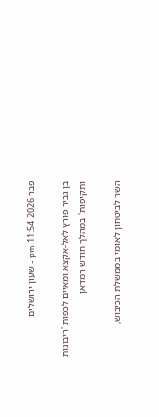פבר 2026 11:54 pm - שעון ירושלים

בן גביר פורץ לאל-אקצא ומאיים לכפות 'ריבונות ותקיפות' במהלך חודש רמדאן

השר לביטחון לאומי בממשלת הכיבוש,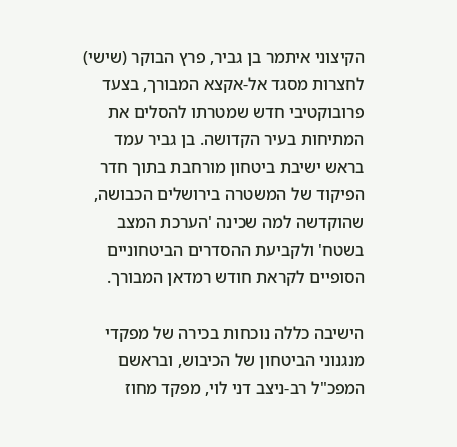הקיצוני איתמר בן גביר, פרץ הבוקר (שישי) לחצרות מסגד אל-אקצא המבורך, בצעד פרובוקטיבי חדש שמטרתו להסלים את המתיחות בעיר הקדושה. בן גביר עמד בראש ישיבת ביטחון מורחבת בתוך חדר הפיקוד של המשטרה בירושלים הכבושה, שהוקדשה למה שכינה 'הערכת המצב בשטח' ולקביעת ההסדרים הביטחוניים הסופיים לקראת חודש רמדאן המבורך.

הישיבה כללה נוכחות בכירה של מפקדי מנגנוני הביטחון של הכיבוש, ובראשם המפכ"ל רב-ניצב דני לוי, מפקד מחוז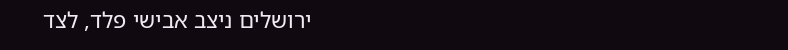ירושלים ניצב אבישי פלד, לצד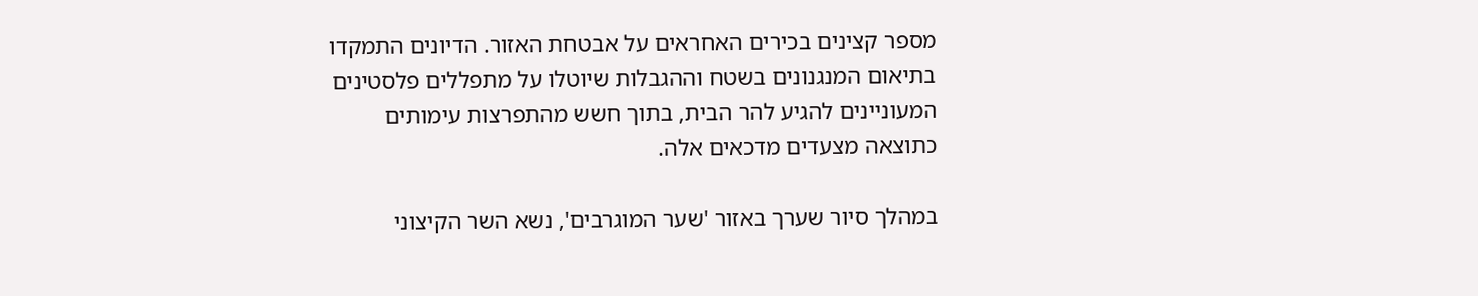מספר קצינים בכירים האחראים על אבטחת האזור. הדיונים התמקדו בתיאום המנגנונים בשטח וההגבלות שיוטלו על מתפללים פלסטינים המעוניינים להגיע להר הבית, בתוך חשש מהתפרצות עימותים כתוצאה מצעדים מדכאים אלה.

במהלך סיור שערך באזור 'שער המוגרבים', נשא השר הקיצוני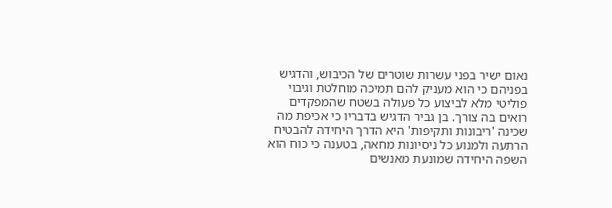נאום ישיר בפני עשרות שוטרים של הכיבוש, והדגיש בפניהם כי הוא מעניק להם תמיכה מוחלטת וגיבוי פוליטי מלא לביצוע כל פעולה בשטח שהמפקדים רואים בה צורך. בן גביר הדגיש בדבריו כי אכיפת מה שכינה 'ריבונות ותקיפות' היא הדרך היחידה להבטיח הרתעה ולמנוע כל ניסיונות מחאה, בטענה כי כוח הוא השפה היחידה שמונעת מאנשים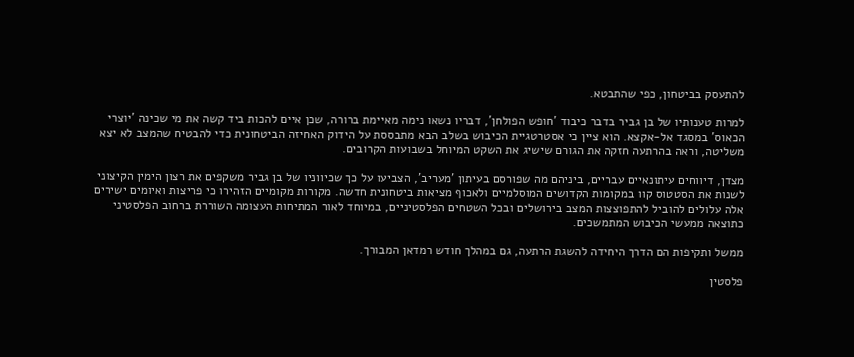להתעסק בביטחון, כפי שהתבטא.

למרות טענותיו של בן גביר בדבר כיבוד 'חופש הפולחן', דבריו נשאו נימה מאיימת ברורה, שכן איים להכות ביד קשה את מי שכינה 'יוצרי הכאוס' במסגד אל-אקצא. הוא ציין כי אסטרטגיית הכיבוש בשלב הבא מתבססת על הידוק האחיזה הביטחונית כדי להבטיח שהמצב לא יצא משליטה, וראה בהרתעה חזקה את הגורם שישיג את השקט המיוחל בשבועות הקרובים.

מצדן, דיווחים עיתונאיים עבריים, ביניהם מה שפורסם בעיתון 'מעריב', הצביעו על כך שכיווניו של בן גביר משקפים את רצון הימין הקיצוני לשנות את הסטטוס קוו במקומות הקדושים המוסלמיים ולאכוף מציאות ביטחונית חדשה. מקורות מקומיים הזהירו כי פריצות ואיומים ישירים אלה עלולים להוביל להתפוצצות המצב בירושלים ובכל השטחים הפלסטיניים, במיוחד לאור המתיחות העצומה השוררת ברחוב הפלסטיני כתוצאה ממעשי הכיבוש המתמשכים.

ממשל ותקיפות הם הדרך היחידה להשגת הרתעה, גם במהלך חודש רמדאן המבורך.

פלסטין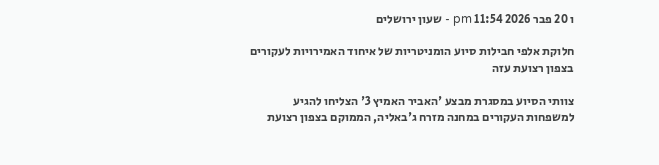ו 20 פבר 2026 11:54 pm - שעון ירושלים

חלוקת אלפי חבילות סיוע הומניטריות של איחוד האמירויות לעקורים בצפון רצועת עזה

צוותי הסיוע במסגרת מבצע 'האביר האמיץ 3' הצליחו להגיע למשפחות העקורים במחנה מזרח ג'באליה, הממוקם בצפון רצועת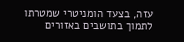עזה, בצעד הומניטרי שמטרתו לתמוך בתושבים באזורים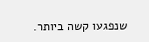שנפגעו קשה ביותר.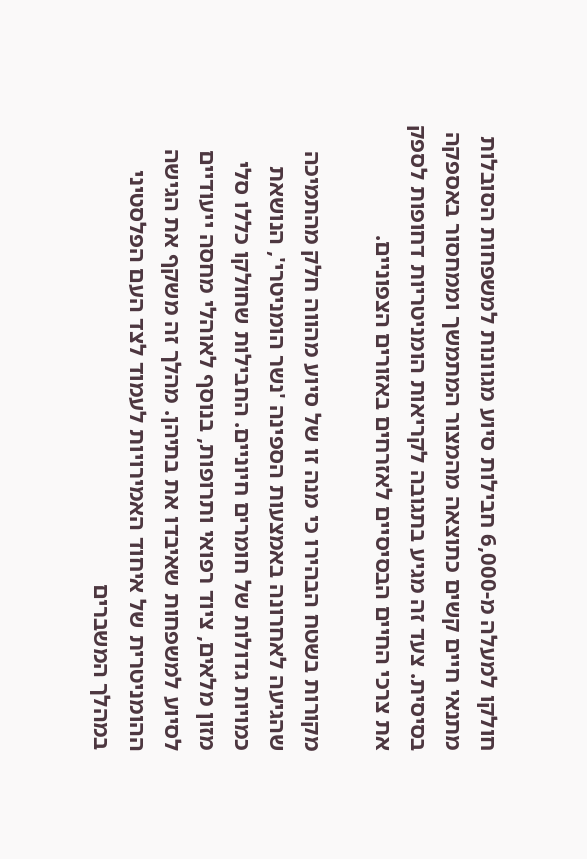חולקו למעלה מ-6,000 חבילות סיוע מגוונות למשפחות הסובלות מתנאי חיים קשים כתוצאה מהמצור המתמשך וממחסור באספקה בסיסית. צעד זה מגיע בתגובה לקריאות הומניטריות דחופות לספק את צרכי החיים הבסיסיים לאזרחים באזורים הצפוניים.

מקורות בשטח הבהירו כי מנה זו של סיוע מהווה חלק מהתמיכה שהגיעה לאחרונה באמצעות הספינה 'נשר הומניטרי', הנושאת כמויות גדולות של חומרים חיוניים. החבילות שחולקו כללו סלי מזון מלאים, ציוד רפואי ותרופות, בנוסף לאוהלי מחסה ייעודיים לסיוע למשפחות שאיבדו את בתיהן. מהלך זה משקף את הגישה ההומניטרית של איחוד האמירויות לעמוד לצד העם הפלסטיני במהלך המשברים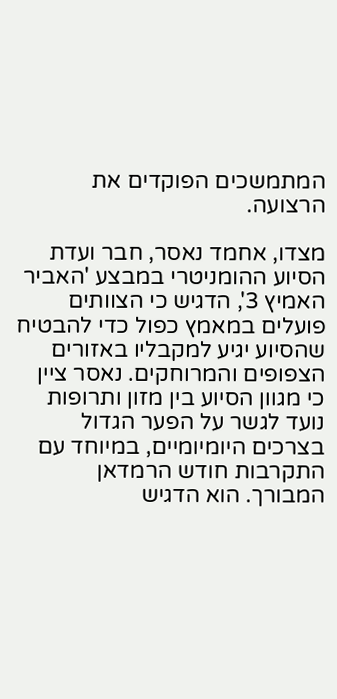המתמשכים הפוקדים את הרצועה.

מצדו, אחמד נאסר, חבר ועדת הסיוע ההומניטרי במבצע 'האביר האמיץ 3', הדגיש כי הצוותים פועלים במאמץ כפול כדי להבטיח שהסיוע יגיע למקבליו באזורים הצפופים והמרוחקים. נאסר ציין כי מגוון הסיוע בין מזון ותרופות נועד לגשר על הפער הגדול בצרכים היומיומיים, במיוחד עם התקרבות חודש הרמדאן המבורך. הוא הדגיש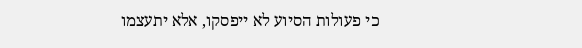כי פעולות הסיוע לא ייפסקו, אלא יתעצמו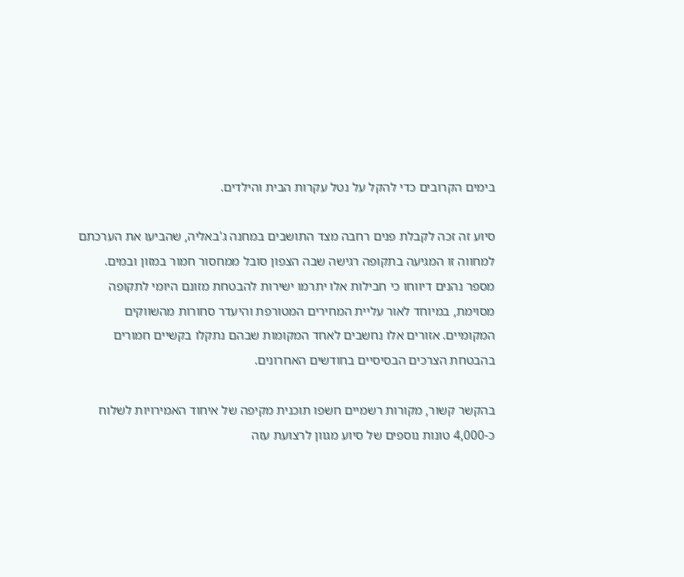בימים הקרובים כדי להקל על נטל עקרות הבית והילדים.

סיוע זה זכה לקבלת פנים רחבה מצד התושבים במחנה ג'באליה, שהביעו את הערכתם למחווה זו המגיעה בתקופה רגישה שבה הצפון סובל ממחסור חמור במזון ובמים. מספר נהנים דיווחו כי חבילות אלו יתרמו ישירות להבטחת מזונם היומי לתקופה מסוימת, במיוחד לאור עליית המחירים המטורפת והיעדר סחורות מהשווקים המקומיים. אזורים אלו נחשבים לאחד המקומות שבהם נתקלו בקשיים חמורים בהבטחת הצרכים הבסיסיים בחודשים האחרונים.

בהקשר קשור, מקורות רשמיים חשפו תוכנית מקיפה של איחוד האמירויות לשלוח כ-4,000 טונות נוספים של סיוע מגוון לרצועת עזה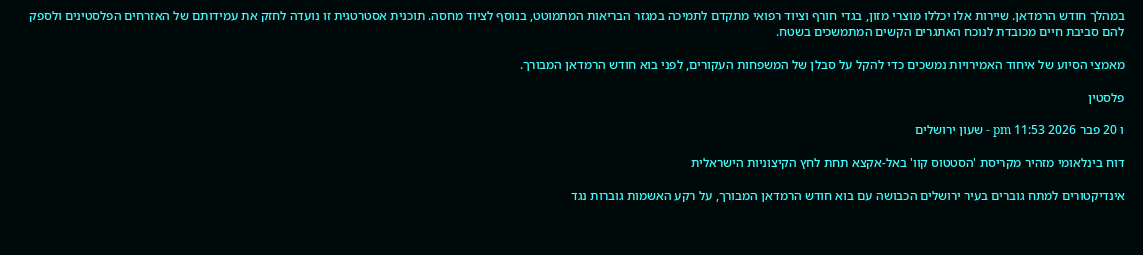במהלך חודש הרמדאן. שיירות אלו יכללו מוצרי מזון, בגדי חורף וציוד רפואי מתקדם לתמיכה במגזר הבריאות המתמוטט, בנוסף לציוד מחסה. תוכנית אסטרטגית זו נועדה לחזק את עמידותם של האזרחים הפלסטינים ולספק להם סביבת חיים מכובדת לנוכח האתגרים הקשים המתמשכים בשטח.

מאמצי הסיוע של איחוד האמירויות נמשכים כדי להקל על סבלן של המשפחות העקורים, לפני בוא חודש הרמדאן המבורך.

פלסטין

ו 20 פבר 2026 11:53 pm - שעון ירושלים

דוח בינלאומי מזהיר מקריסת 'הסטטוס קוו' באל-אקצא תחת לחץ הקיצוניות הישראלית

אינדיקטורים למתח גוברים בעיר ירושלים הכבושה עם בוא חודש הרמדאן המבורך, על רקע האשמות גוברות נגד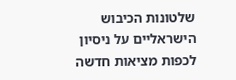שלטונות הכיבוש הישראליים על ניסיון לכפות מציאות חדשה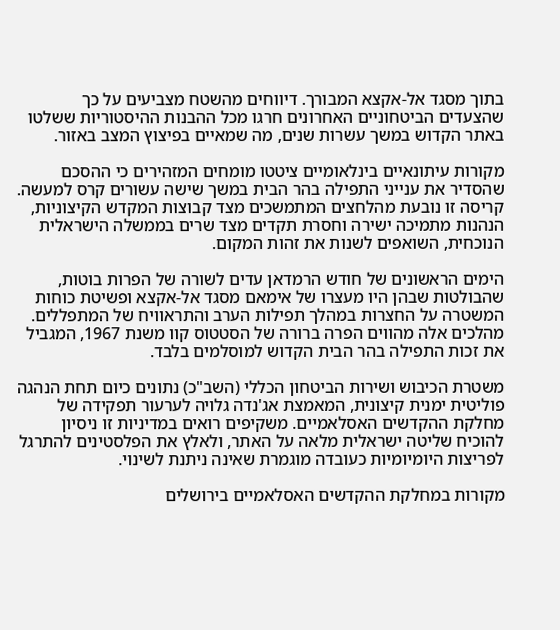בתוך מסגד אל-אקצא המבורך. דיווחים מהשטח מצביעים על כך שהצעדים הביטחוניים האחרונים חרגו מכל ההבנות ההיסטוריות ששלטו באתר הקדוש במשך עשרות שנים, מה שמאיים בפיצוץ המצב באזור.

מקורות עיתונאיים בינלאומיים ציטטו מומחים המזהירים כי ההסכם שהסדיר את ענייני התפילה בהר הבית במשך שישה עשורים קרס למעשה. קריסה זו נובעת מהלחצים המתמשכים מצד קבוצות המקדש הקיצוניות, הנהנות מתמיכה ישירה וחסרת תקדים מצד שרים בממשלה הישראלית הנוכחית, השואפים לשנות את זהות המקום.

הימים הראשונים של חודש הרמדאן עדים לשורה של הפרות בוטות, שהבולטות שבהן היו מעצרו של אימאם מסגד אל-אקצא ופשיטת כוחות המשטרה על החצרות במהלך תפילות הערב והתראוויח של המתפללים. מהלכים אלה מהווים הפרה ברורה של הסטטוס קוו משנת 1967, המגביל את זכות התפילה בהר הבית הקדוש למוסלמים בלבד.

משטרת הכיבוש ושירות הביטחון הכללי (השב"כ) נתונים כיום תחת הנהגה פוליטית ימנית קיצונית, המאמצת אג'נדה גלויה לערעור תפקידה של מחלקת ההקדשים האסלאמיים. משקיפים רואים במדיניות זו ניסיון להוכיח שליטה ישראלית מלאה על האתר, ולאלץ את הפלסטינים להתרגל לפריצות היומיומיות כעובדה מוגמרת שאינה ניתנת לשינוי.

מקורות במחלקת ההקדשים האסלאמיים בירושלים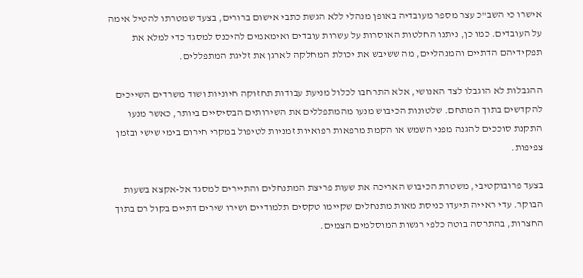אישרו כי השב"כ עצר מספר מעובדיה באופן מנהלי ללא הגשת כתבי אישום ברורים, בצעד שמטרתו להטיל אימה על העובדים. כמו כן, ניתנו החלטות האוסרות על עשרות עובדים ואימאמים להיכנס למסגד כדי למלא את תפקידיהם הדתיים והמנהליים, מה ששיבש את יכולת המחלקה לארגן את זליגת המתפללים.

ההגבלות לא הוגבלו לצד האנושי, אלא התרחבו לכלול מניעת עבודות תחזוקה חיוניות ושוד משרדים השייכים להקדשים בתוך המתחם. שלטונות הכיבוש מנעו מהמתפללים את השירותים הבסיסיים ביותר, כאשר מנעו התקנת סוככים להגנה מפני השמש או הקמת מרפאות רפואיות זמניות לטיפול במקרי חירום בימי שישי ובזמן צפיפות.

בצעד פרובוקטיבי, משטרת הכיבוש האריכה את שעות פריצת המתנחלים והתיירים למסגד אל-אקצא בשעות הבוקר. עדי ראייה תיעדו כניסת מאות מתנחלים שקיימו טקסים תלמודיים ושירו שירים דתיים בקול רם בתוך החצרות, בהתרסה בוטה כלפי רגשות המוסלמים הצמים.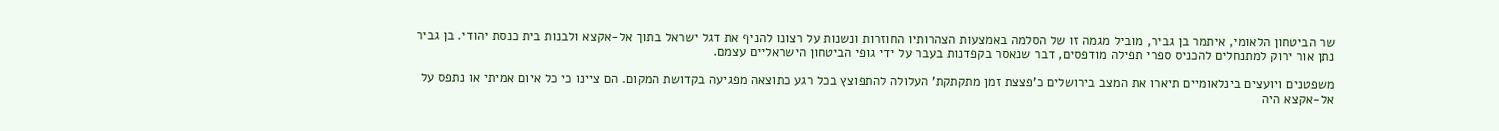שר הביטחון הלאומי, איתמר בן גביר, מוביל מגמה זו של הסלמה באמצעות הצהרותיו החוזרות ונשנות על רצונו להניף את דגל ישראל בתוך אל-אקצא ולבנות בית כנסת יהודי. בן גביר נתן אור ירוק למתנחלים להכניס ספרי תפילה מודפסים, דבר שנאסר בקפדנות בעבר על ידי גופי הביטחון הישראליים עצמם.

משפטנים ויועצים בינלאומיים תיארו את המצב בירושלים כ'פצצת זמן מתקתקת' העלולה להתפוצץ בכל רגע כתוצאה מפגיעה בקדושת המקום. הם ציינו כי כל איום אמיתי או נתפס על אל-אקצא היה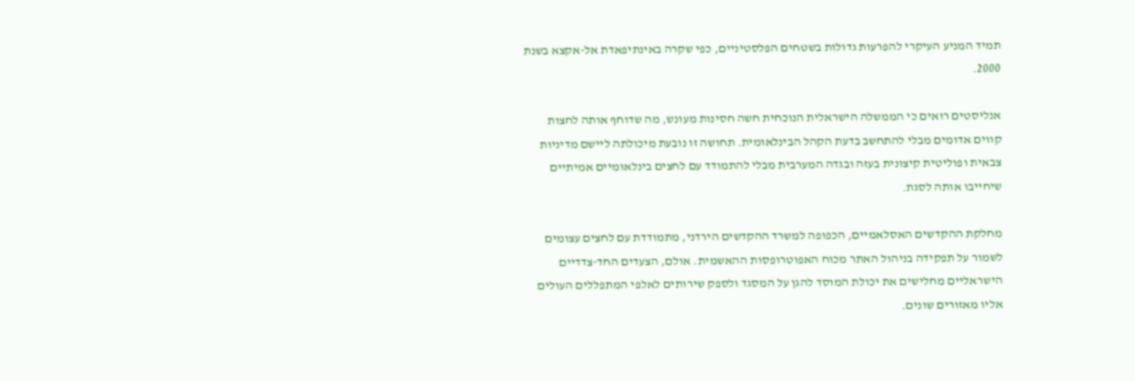תמיד המניע העיקרי להפרעות גדולות בשטחים הפלסטיניים, כפי שקרה באינתיפאדת אל-אקצא בשנת 2000.

אנליסטים רואים כי הממשלה הישראלית הנוכחית חשה חסינות מעונש, מה שדוחף אותה לחצות קווים אדומים מבלי להתחשב בדעת הקהל הבינלאומית. תחושה זו נובעת מיכולתה ליישם מדיניות צבאית ופוליטית קיצונית בעזה ובגדה המערבית מבלי להתמודד עם לחצים בינלאומיים אמיתיים שיחייבו אותה לסגת.

מחלקת ההקדשים האסלאמיים, הכפופה למשרד ההקדשים הירדני, מתמודדת עם לחצים עצומים לשמור על תפקידה בניהול האתר מכוח האפוטרופסות ההאשמית. אולם, הצעדים החד-צדדיים הישראליים מחלישים את יכולת המוסד להגן על המסגד ולספק שירותים לאלפי המתפללים העולים אליו מאזורים שונים.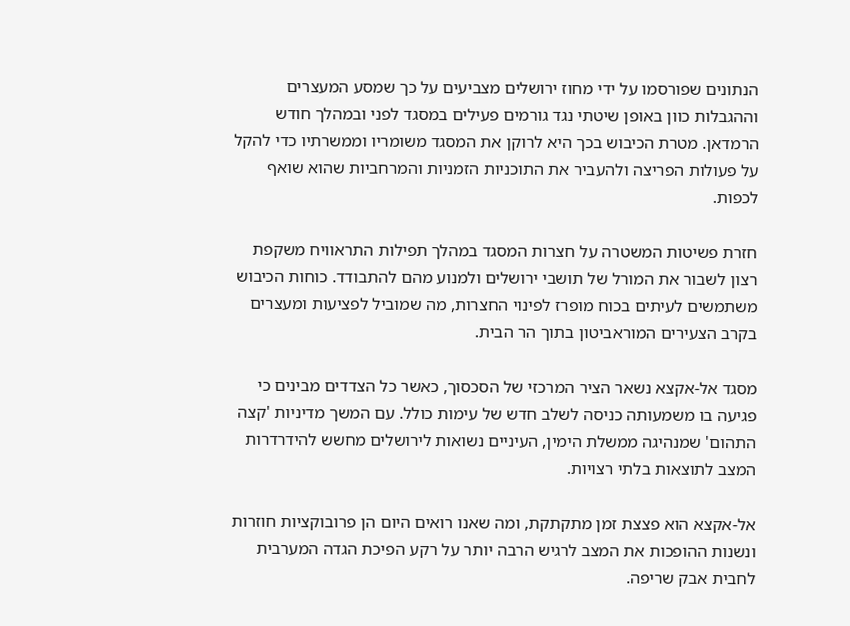הנתונים שפורסמו על ידי מחוז ירושלים מצביעים על כך שמסע המעצרים וההגבלות כוון באופן שיטתי נגד גורמים פעילים במסגד לפני ובמהלך חודש הרמדאן. מטרת הכיבוש בכך היא לרוקן את המסגד משומריו וממשרתיו כדי להקל על פעולות הפריצה ולהעביר את התוכניות הזמניות והמרחביות שהוא שואף לכפות.

חזרת פשיטות המשטרה על חצרות המסגד במהלך תפילות התראוויח משקפת רצון לשבור את המורל של תושבי ירושלים ולמנוע מהם להתבודד. כוחות הכיבוש משתמשים לעיתים בכוח מופרז לפינוי החצרות, מה שמוביל לפציעות ומעצרים בקרב הצעירים המוראביטון בתוך הר הבית.

מסגד אל-אקצא נשאר הציר המרכזי של הסכסוך, כאשר כל הצדדים מבינים כי פגיעה בו משמעותה כניסה לשלב חדש של עימות כולל. עם המשך מדיניות 'קצה התהום' שמנהיגה ממשלת הימין, העיניים נשואות לירושלים מחשש להידרדרות המצב לתוצאות בלתי רצויות.

אל-אקצא הוא פצצת זמן מתקתקת, ומה שאנו רואים היום הן פרובוקציות חוזרות ונשנות ההופכות את המצב לרגיש הרבה יותר על רקע הפיכת הגדה המערבית לחבית אבק שריפה.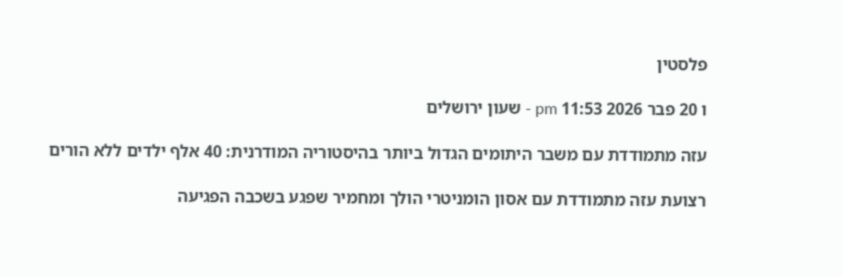פלסטין

ו 20 פבר 2026 11:53 pm - שעון ירושלים

עזה מתמודדת עם משבר היתומים הגדול ביותר בהיסטוריה המודרנית: 40 אלף ילדים ללא הורים

רצועת עזה מתמודדת עם אסון הומניטרי הולך ומחמיר שפגע בשכבה הפגיעה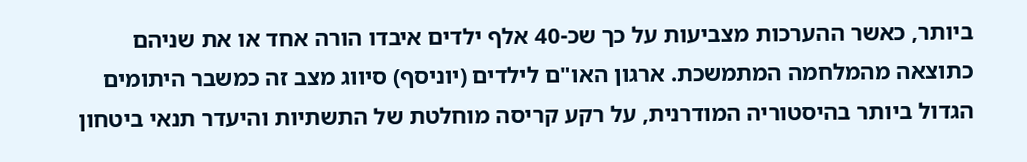ביותר, כאשר ההערכות מצביעות על כך שכ-40 אלף ילדים איבדו הורה אחד או את שניהם כתוצאה מהמלחמה המתמשכת. ארגון האו"ם לילדים (יוניסף) סיווג מצב זה כמשבר היתומים הגדול ביותר בהיסטוריה המודרנית, על רקע קריסה מוחלטת של התשתיות והיעדר תנאי ביטחון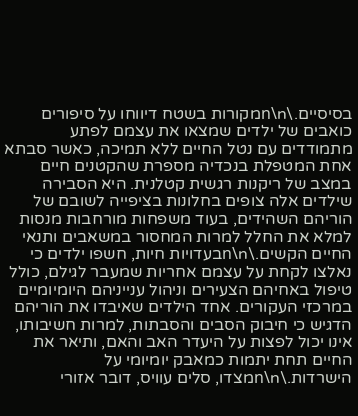בסיסיים.\n\nמקורות בשטח דיווחו על סיפורים כואבים של ילדים שמצאו את עצמם לפתע מתמודדים עם נטל החיים ללא תמיכה, כאשר סבתא אחת המטפלת בנכדיה מספרת שהקטנים חיים במצב של ריקנות רגשית קטלנית. היא הסבירה שילדים אלה צופים בחלונות בציפייה לשובם של הוריהם השהידים, בעוד משפחות מורחבות מנסות למלא את החלל למרות המחסור במשאבים ותנאי החיים הקשים.\n\nבעדויות חיות, חשפו ילדים כי נאלצו לקחת על עצמם אחריות שמעבר לגילם, כולל טיפול באחיהם הצעירים וניהול ענייניהם היומיומיים במרכזי העקורים. אחד הילדים שאיבדו את הוריהם הדגיש כי חיבוק הסבים והסבתות, למרות חשיבותו, אינו יכול לפצות על היעדר האב והאם, ותיאר את החיים תחת יתמות כמאבק יומיומי על הישרדות.\n\nמצדו, סלים עוויס, דובר אזורי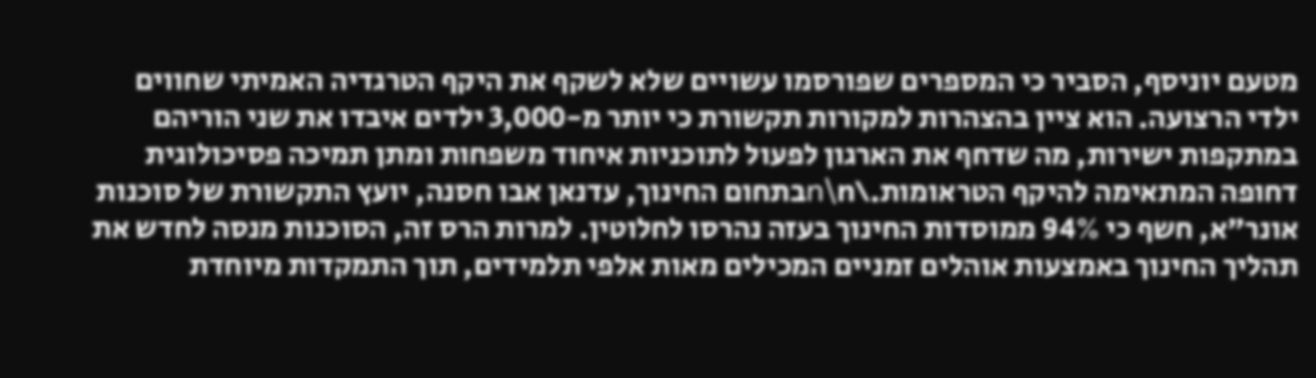מטעם יוניסף, הסביר כי המספרים שפורסמו עשויים שלא לשקף את היקף הטרגדיה האמיתי שחווים ילדי הרצועה. הוא ציין בהצהרות למקורות תקשורת כי יותר מ-3,000 ילדים איבדו את שני הוריהם במתקפות ישירות, מה שדחף את הארגון לפעול לתוכניות איחוד משפחות ומתן תמיכה פסיכולוגית דחופה המתאימה להיקף הטראומות.\n\nבתחום החינוך, עדנאן אבו חסנה, יועץ התקשורת של סוכנות אונר"א, חשף כי 94% ממוסדות החינוך בעזה נהרסו לחלוטין. למרות הרס זה, הסוכנות מנסה לחדש את תהליך החינוך באמצעות אוהלים זמניים המכילים מאות אלפי תלמידים, תוך התמקדות מיוחדת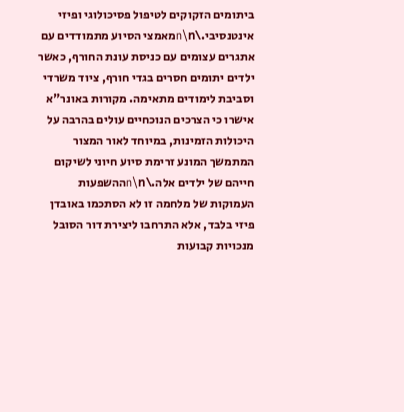ביתומים הזקוקים לטיפול פסיכולוגי ופיזי אינטנסיבי.\n\nמאמצי הסיוע מתמודדים עם אתגרים עצומים עם כניסת עונת החורף, כאשר ילדים יתומים חסרים בגדי חורף, ציוד משרדי וסביבת לימודים מתאימה. מקורות באונר"א אישרו כי הצרכים הנוכחיים עולים בהרבה על היכולות הזמינות, במיוחד לאור המצור המתמשך המונע זרימת סיוע חיוני לשיקום חייהם של ילדים אלה.\n\nההשפעות העמוקות של מלחמה זו לא הסתכמו באובדן פיזי בלבד, אלא התרחבו ליצירת דור הסובל מנכויות קבועות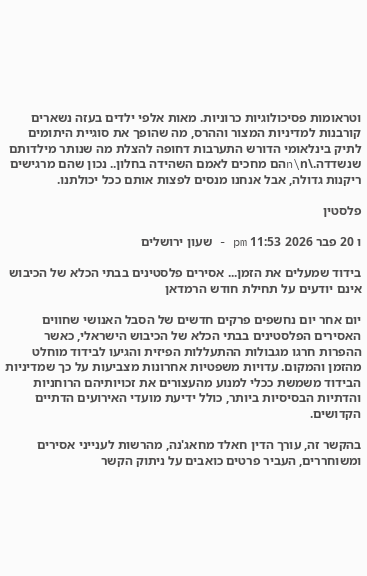וטראומות פסיכולוגיות כרוניות. מאות אלפי ילדים בעזה נשארים קורבנות למדיניות המצור וההרס, מה שהופך את סוגיית היתומים לתיק בינלאומי הדורש התערבות דחופה להצלת מה שנותר מילדותם שנשדדה.\n\nהם מחכים לאמם השהידה בחלון.. נכון שהם מרגישים ריקנות גדולה, אבל אנחנו מנסים לפצות אותם ככל יכולתנו.

פלסטין

ו 20 פבר 2026 11:53 pm - שעון ירושלים

בידוד שמעלים את הזמן... אסירים פלסטינים בבתי הכלא של הכיבוש אינם יודעים על תחילת חודש הרמדאן

יום אחר יום נחשפים פרקים חדשים של הסבל האנושי שחווים האסירים הפלסטינים בבתי הכלא של הכיבוש הישראלי, כאשר ההפרות חרגו מגבולות ההתעללות הפיזית והגיעו לבידוד מוחלט מהזמן והמקום. עדויות משפטיות אחרונות מצביעות על כך שמדיניות הבידוד משמשת ככלי למנוע מהעצורים את זכויותיהם הרוחניות והדתיות הבסיסיות ביותר, כולל ידיעת מועדי האירועים הדתיים הקדושים.

בהקשר זה, עורך הדין חאלד מחאג'נה, מהרשות לענייני אסירים ומשוחררים, העביר פרטים כואבים על ניתוק הקשר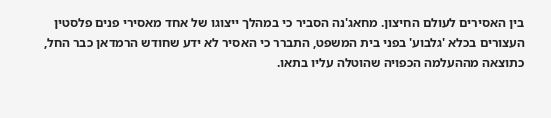בין האסירים לעולם החיצון. מחאג'נה הסביר כי במהלך ייצוגו של אחד מאסירי פנים פלסטין העצורים בכלא 'גלבוע' בפני בית המשפט, התברר כי האסיר לא ידע שחודש הרמדאן כבר החל, כתוצאה מההעלמה הכפויה שהוטלה עליו בתאו.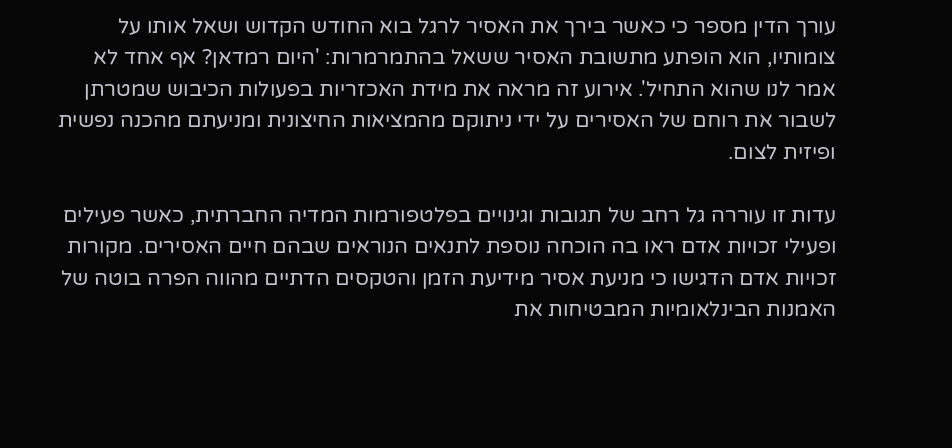עורך הדין מספר כי כאשר בירך את האסיר לרגל בוא החודש הקדוש ושאל אותו על צומותיו, הוא הופתע מתשובת האסיר ששאל בהתמרמרות: 'היום רמדאן? אף אחד לא אמר לנו שהוא התחיל'. אירוע זה מראה את מידת האכזריות בפעולות הכיבוש שמטרתן לשבור את רוחם של האסירים על ידי ניתוקם מהמציאות החיצונית ומניעתם מהכנה נפשית ופיזית לצום.

עדות זו עוררה גל רחב של תגובות וגינויים בפלטפורמות המדיה החברתית, כאשר פעילים ופעילי זכויות אדם ראו בה הוכחה נוספת לתנאים הנוראים שבהם חיים האסירים. מקורות זכויות אדם הדגישו כי מניעת אסיר מידיעת הזמן והטקסים הדתיים מהווה הפרה בוטה של האמנות הבינלאומיות המבטיחות את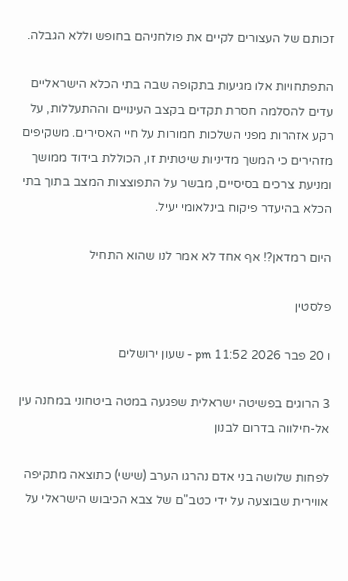זכותם של העצורים לקיים את פולחניהם בחופש וללא הגבלה.

התפתחויות אלו מגיעות בתקופה שבה בתי הכלא הישראליים עדים להסלמה חסרת תקדים בקצב העינויים וההתעללות, על רקע אזהרות מפני השלכות חמורות על חיי האסירים. משקיפים מזהירים כי המשך מדיניות שיטתית זו, הכוללת בידוד ממושך ומניעת צרכים בסיסיים, מבשר על התפוצצות המצב בתוך בתי הכלא בהיעדר פיקוח בינלאומי יעיל.

היום רמדאן?! אף אחד לא אמר לנו שהוא התחיל

פלסטין

ו 20 פבר 2026 11:52 pm - שעון ירושלים

3 הרוגים בפשיטה ישראלית שפגעה במטה ביטחוני במחנה עין אל-חילווה בדרום לבנון

לפחות שלושה בני אדם נהרגו הערב (שישי) כתוצאה מתקיפה אווירית שבוצעה על ידי כטב"ם של צבא הכיבוש הישראלי על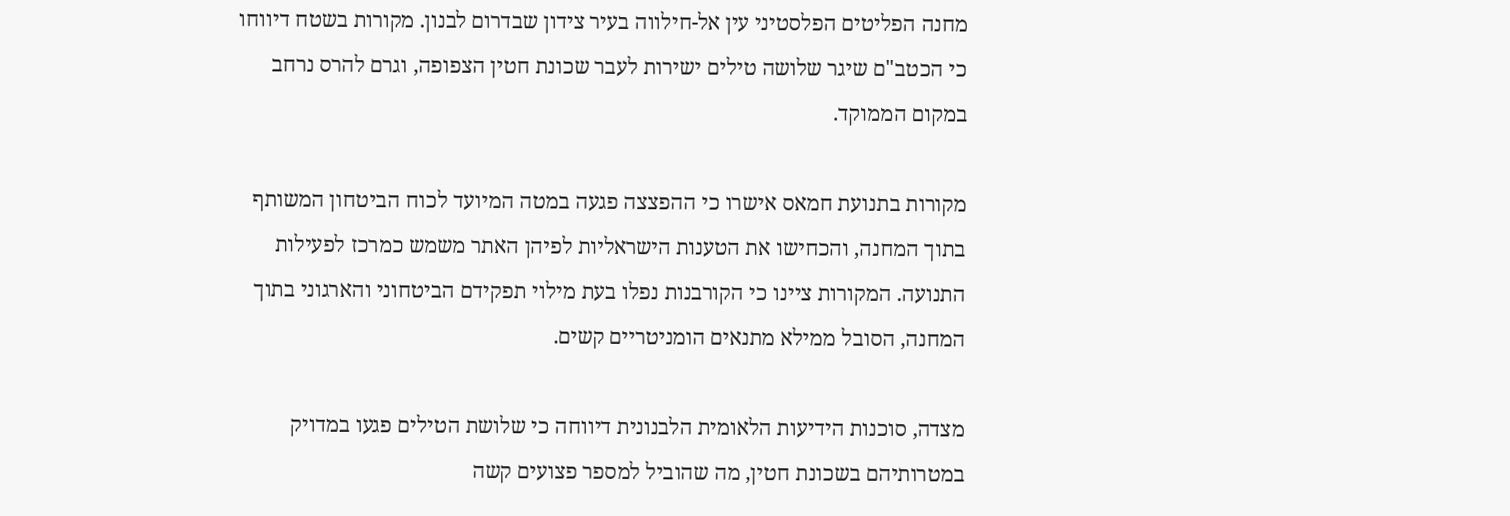מחנה הפליטים הפלסטיני עין אל-חילווה בעיר צידון שבדרום לבנון. מקורות בשטח דיווחו כי הכטב"ם שיגר שלושה טילים ישירות לעבר שכונת חטין הצפופה, וגרם להרס נרחב במקום הממוקד.

מקורות בתנועת חמאס אישרו כי ההפצצה פגעה במטה המיועד לכוח הביטחון המשותף בתוך המחנה, והכחישו את הטענות הישראליות לפיהן האתר משמש כמרכז לפעילות התנועה. המקורות ציינו כי הקורבנות נפלו בעת מילוי תפקידם הביטחוני והארגוני בתוך המחנה, הסובל ממילא מתנאים הומניטריים קשים.

מצדה, סוכנות הידיעות הלאומית הלבנונית דיווחה כי שלושת הטילים פגעו במדויק במטרותיהם בשכונת חטין, מה שהוביל למספר פצועים קשה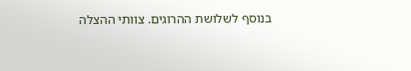בנוסף לשלושת ההרוגים. צוותי ההצלה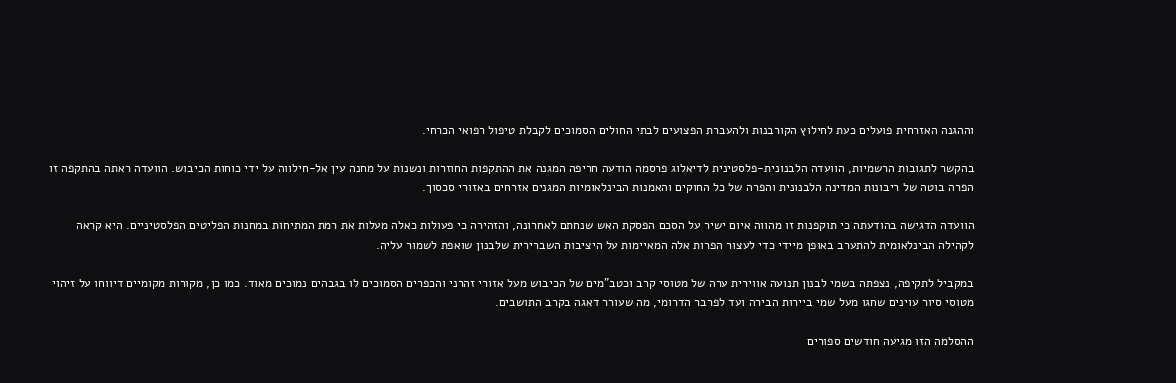וההגנה האזרחית פועלים כעת לחילוץ הקורבנות ולהעברת הפצועים לבתי החולים הסמוכים לקבלת טיפול רפואי הכרחי.

בהקשר לתגובות הרשמיות, הוועדה הלבנונית-פלסטינית לדיאלוג פרסמה הודעה חריפה המגנה את ההתקפות החוזרות ונשנות על מחנה עין אל-חילווה על ידי כוחות הכיבוש. הוועדה ראתה בהתקפה זו הפרה בוטה של ריבונות המדינה הלבנונית והפרה של כל החוקים והאמנות הבינלאומיות המגנים אזרחים באזורי סכסוך.

הוועדה הדגישה בהודעתה כי תוקפנות זו מהווה איום ישיר על הסכם הפסקת האש שנחתם לאחרונה, והזהירה כי פעולות כאלה מעלות את רמת המתיחות במחנות הפליטים הפלסטיניים. היא קראה לקהילה הבינלאומית להתערב באופן מיידי כדי לעצור הפרות אלה המאיימות על היציבות השברירית שלבנון שואפת לשמור עליה.

במקביל לתקיפה, נצפתה בשמי לבנון תנועה אווירית ערה של מטוסי קרב וכטב"מים של הכיבוש מעל אזורי זהרני והכפרים הסמוכים לו בגבהים נמוכים מאוד. כמו כן, מקורות מקומיים דיווחו על זיהוי מטוסי סיור עוינים שחגו מעל שמי ביירות הבירה ועד לפרבר הדרומי, מה שעורר דאגה בקרב התושבים.

ההסלמה הזו מגיעה חודשים ספורים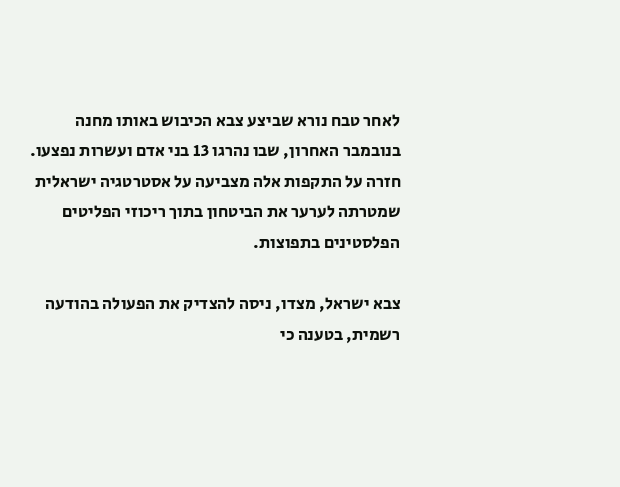לאחר טבח נורא שביצע צבא הכיבוש באותו מחנה בנובמבר האחרון, שבו נהרגו 13 בני אדם ועשרות נפצעו. חזרה על התקפות אלה מצביעה על אסטרטגיה ישראלית שמטרתה לערער את הביטחון בתוך ריכוזי הפליטים הפלסטינים בתפוצות.

צבא ישראל, מצדו, ניסה להצדיק את הפעולה בהודעה רשמית, בטענה כי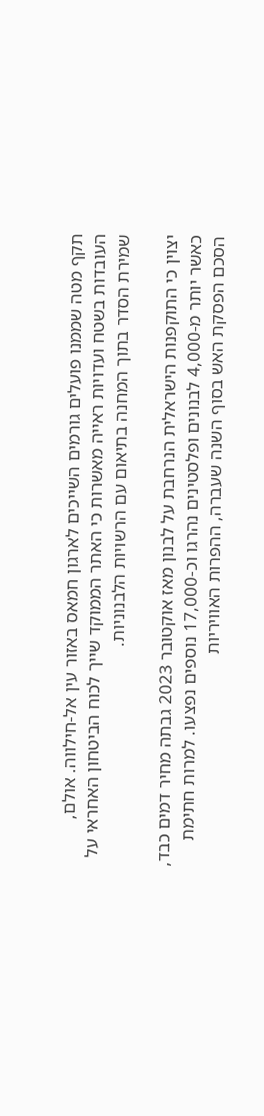תקף מטה שממנו פועלים גורמים השייכים לארגון חמאס באזור עין אל-חילווה. אולם, העובדות בשטח ועדויות ראייה מאשרות כי האתר הממוקד שייך לכוח הביטחון האחראי על שמירת הסדר בתוך המחנה בתיאום עם הרשויות הלבנוניות.

יצוין כי התוקפנות הישראלית הנרחבת על לבנון מאז אוקטובר 2023 גבתה מחיר דמים כבד, כאשר יותר מ-4,000 לבנונים ופלסטינים נהרגו וכ-17,000 נוספים נפצעו. למרות חתימת הסכם הפסקת האש בסוף השנה שעברה, ההפרות האוויריות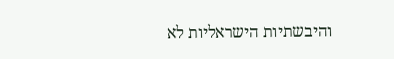והיבשתיות הישראליות לא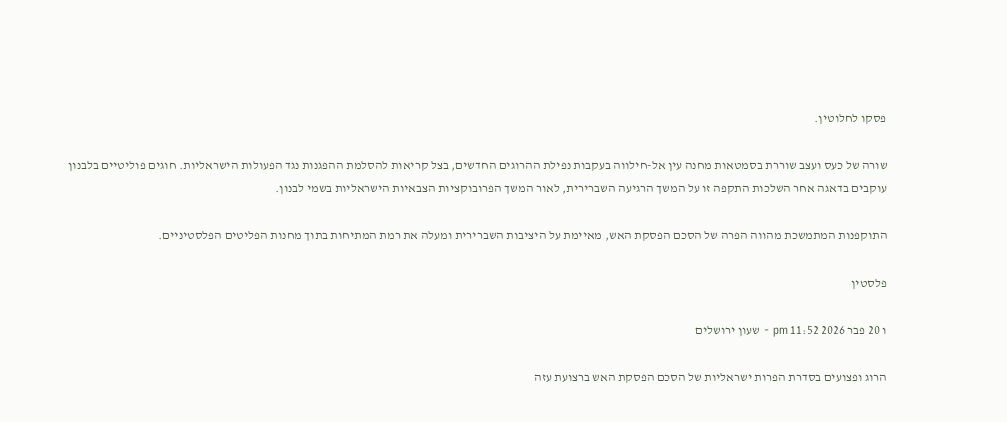פסקו לחלוטין.

שורה של כעס ועצב שוררת בסמטאות מחנה עין אל-חילווה בעקבות נפילת ההרוגים החדשים, בצל קריאות להסלמת ההפגנות נגד הפעולות הישראליות. חוגים פוליטיים בלבנון עוקבים בדאגה אחר השלכות התקפה זו על המשך הרגיעה השברירית, לאור המשך הפרובוקציות הצבאיות הישראליות בשמי לבנון.

התוקפנות המתמשכת מהווה הפרה של הסכם הפסקת האש, מאיימת על היציבות השברירית ומעלה את רמת המתיחות בתוך מחנות הפליטים הפלסטיניים.

פלסטין

ו 20 פבר 2026 11:52 pm - שעון ירושלים

הרוג ופצועים בסדרת הפרות ישראליות של הסכם הפסקת האש ברצועת עזה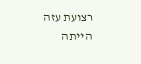רצועת עזה הייתה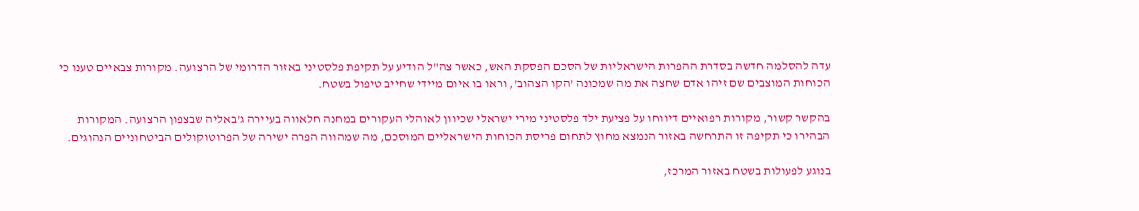עדה להסלמה חדשה בסדרת ההפרות הישראליות של הסכם הפסקת האש, כאשר צה"ל הודיע על תקיפת פלסטיני באזור הדרומי של הרצועה. מקורות צבאיים טענו כי הכוחות המוצבים שם זיהו אדם שחצה את מה שמכונה 'הקו הצהוב', וראו בו איום מיידי שחייב טיפול בשטח.

בהקשר קשור, מקורות רפואיים דיווחו על פציעת ילד פלסטיני מירי ישראלי שכיוון לאוהלי העקורים במחנה חלאווה בעיירה ג'באליה שבצפון הרצועה. המקורות הבהירו כי תקיפה זו התרחשה באזור הנמצא מחוץ לתחום פריסת הכוחות הישראליים המוסכם, מה שמהווה הפרה ישירה של הפרוטוקולים הביטחוניים הנהוגים.

בנוגע לפעולות בשטח באזור המרכז,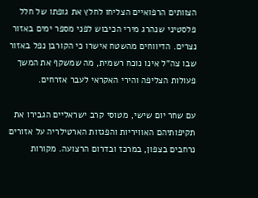הצוותים הרפואיים הצליחו לחלץ את גופתו של חלל פלסטיני שנהרג מירי הכיבוש לפני מספר ימים באזור נצרים. הדיווחים מהשטח אישרו כי הקורבן נפל באזור שבו צה"ל אינו נוכח רשמית, מה שמשקף את המשך פעולות הצליפה והירי האקראי לעבר אזרחים.

עם שחר יום שישי, מטוסי קרב ישראליים הגבירו את תקיפותיהם האוויריות והפגזות הארטילריה על אזורים נרחבים בצפון, במרכז ובדרום הרצועה. מקורות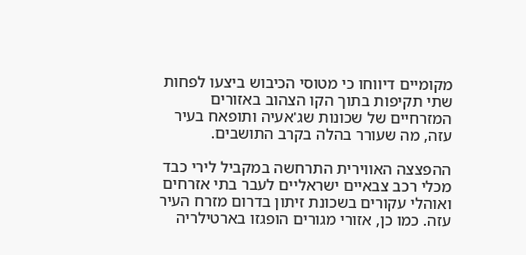מקומיים דיווחו כי מטוסי הכיבוש ביצעו לפחות שתי תקיפות בתוך הקו הצהוב באזורים המזרחיים של שכונות שג'אעיה ותופאח בעיר עזה, מה שעורר בהלה בקרב התושבים.

ההפצצה האווירית התרחשה במקביל לירי כבד מכלי רכב צבאיים ישראליים לעבר בתי אזרחים ואוהלי עקורים בשכונת זיתון בדרום מזרח העיר עזה. כמו כן, אזורי מגורים הופגזו בארטילריה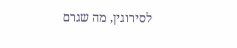לסירוגין, מה שגרם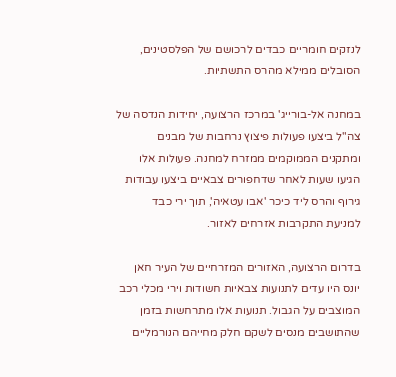לנזקים חומריים כבדים לרכושם של הפלסטינים, הסובלים ממילא מהרס התשתיות.

במחנה אל-בורייג' במרכז הרצועה, יחידות הנדסה של צה"ל ביצעו פעולות פיצוץ נרחבות של מבנים ומתקנים הממוקמים ממזרח למחנה. פעולות אלו הגיעו שעות לאחר שדחפורים צבאיים ביצעו עבודות גירוף והרס ליד כיכר 'אבו עטאיה', תוך ירי כבד למניעת התקרבות אזרחים לאזור.

בדרום הרצועה, האזורים המזרחיים של העיר חאן יונס היו עדים לתנועות צבאיות חשודות וירי מכלי רכב המוצבים על הגבול. תנועות אלו מתרחשות בזמן שהתושבים מנסים לשקם חלק מחייהם הנורמליים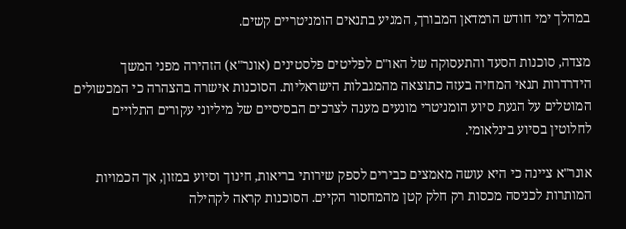במהלך ימי חודש הרמדאן המבורך, המגיע בתנאים הומניטריים קשים.

מצדה, סוכנות הסעד והתעסוקה של האו"ם לפליטים פלסטינים (אונר"א) הזהירה מפני המשך הידרדרות תנאי המחיה בעזה כתוצאה מהמגבלות הישראליות. הסוכנות אישרה בהצהרה כי המכשולים המוטלים על הגעת סיוע הומניטרי מונעים מענה לצרכים הבסיסיים של מיליוני עקורים התלויים לחלוטין בסיוע בינלאומי.

אונר"א ציינה כי היא עושה מאמצים כבירים לספק שירותי בריאות, חינוך וסיוע במזון, אך הכמויות המותרות לכניסה מכסות רק חלק קטן מהמחסור הקיים. הסוכנות קראה לקהילה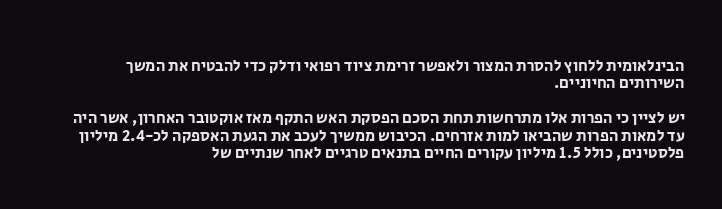הבינלאומית ללחוץ להסרת המצור ולאפשר זרימת ציוד רפואי ודלק כדי להבטיח את המשך השירותים החיוניים.

יש לציין כי הפרות אלו מתרחשות תחת הסכם הפסקת האש התקף מאז אוקטובר האחרון, אשר היה עד למאות הפרות שהביאו למות אזרחים. הכיבוש ממשיך לעכב את הגעת האספקה לכ-2.4 מיליון פלסטינים, כולל 1.5 מיליון עקורים החיים בתנאים טרגיים לאחר שנתיים של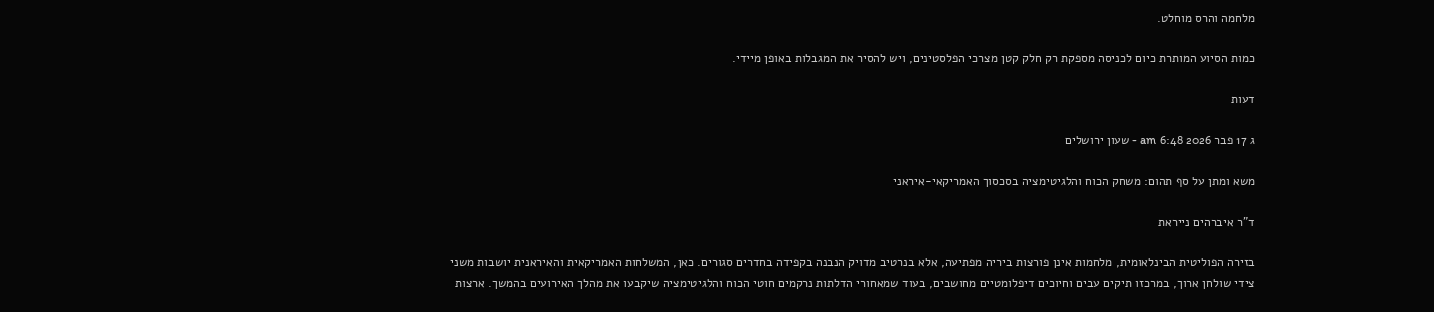מלחמה והרס מוחלט.

כמות הסיוע המותרת כיום לכניסה מספקת רק חלק קטן מצרכי הפלסטינים, ויש להסיר את המגבלות באופן מיידי.

דעות

ג 17 פבר 2026 6:48 am - שעון ירושלים

משא ומתן על סף תהום: משחק הכוח והלגיטימציה בסכסוך האמריקאי-איראני

ד"ר איברהים נייראת

בזירה הפוליטית הבינלאומית, מלחמות אינן פורצות ביריה מפתיעה, אלא בנרטיב מדויק הנבנה בקפידה בחדרים סגורים. כאן, המשלחות האמריקאית והאיראנית יושבות משני צידי שולחן ארוך, במרכזו תיקים עבים וחיוכים דיפלומטיים מחושבים, בעוד שמאחורי הדלתות נרקמים חוטי הכוח והלגיטימציה שיקבעו את מהלך האירועים בהמשך. ארצות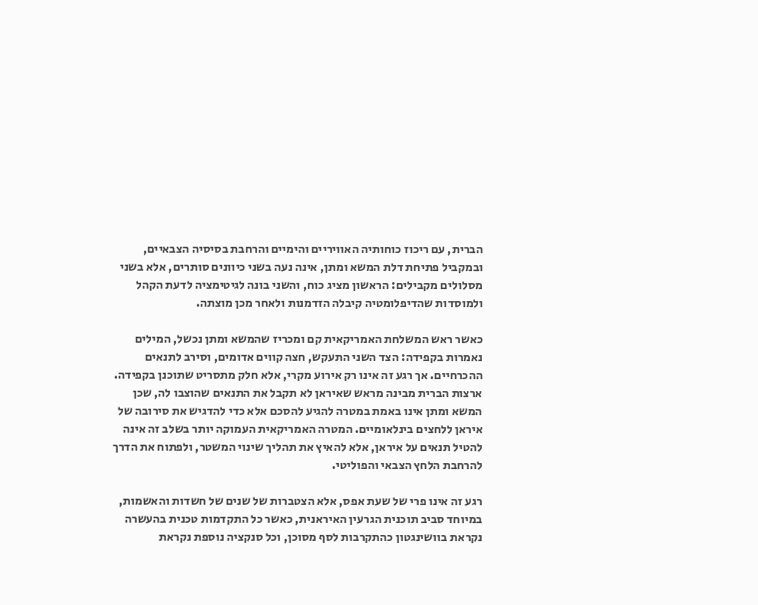הברית, עם ריכוז כוחותיה האוויריים והימיים והרחבת בסיסיה הצבאיים, ובמקביל פתיחת דלת המשא ומתן, אינה נעה בשני כיוונים סותרים, אלא בשני מסלולים מקבילים: הראשון מציג כוח, והשני בונה לגיטימציה לדעת הקהל ולמוסדות שהדיפלומטיה קיבלה הזדמנות ולאחר מכן מוצתה.

כאשר ראש המשלחת האמריקאית קם ומכריז שהמשא ומתן נכשל, המילים נאמרות בקפידה: הצד השני התעקש, חצה קווים אדומים, וסירב לתנאים ההכרחיים. אך רגע זה אינו רק אירוע מקרי, אלא חלק מתסריט שתוכנן בקפידה. ארצות הברית מבינה מראש שאיראן לא תקבל את התנאים שהוצבו לה, שכן המשא ומתן אינו באמת במטרה להגיע להסכם אלא כדי להדגיש את סירובה של איראן ללחצים בינלאומיים. המטרה האמריקאית העמוקה יותר בשלב זה אינה להטיל תנאים על איראן, אלא להאיץ את תהליך שינוי המשטר, ולפתוח את הדרך להרחבת הלחץ הצבאי והפוליטי.

רגע זה אינו פרי של שעת אפס, אלא הצטברות של שנים של חשדות והאשמות, במיוחד סביב תוכנית הגרעין האיראנית, כאשר כל התקדמות טכנית בהעשרה נקראת בוושינגטון כהתקרבות לסף מסוכן, וכל סנקציה נוספת נקראת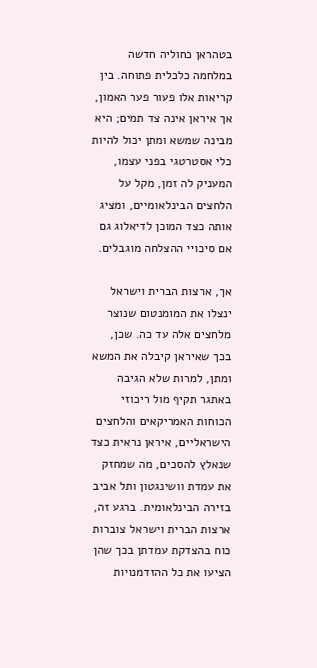בטהראן כחוליה חדשה במלחמה כלכלית פתוחה. בין קריאות אלו פעור פער האמון, אך איראן אינה צד תמים; היא מבינה שמשא ומתן יכול להיות כלי אסטרטגי בפני עצמו, המעניק לה זמן, מקל על הלחצים הבינלאומיים, ומציג אותה כצד המוכן לדיאלוג גם אם סיכויי ההצלחה מוגבלים.

אך, ארצות הברית וישראל ינצלו את המומנטום שנוצר מלחצים אלה עד כה. שכן, בכך שאיראן קיבלה את המשא ומתן, למרות שלא הגיבה באתגר תקיף מול ריכוזי הכוחות האמריקאים והלחצים הישראליים, איראן נראית כצד שנאלץ להסכים, מה שמחזק את עמדת וושינגטון ותל אביב בזירה הבינלאומית. ברגע זה, ארצות הברית וישראל צוברות כוח בהצדקת עמדתן בכך שהן הציעו את כל ההזדמנויות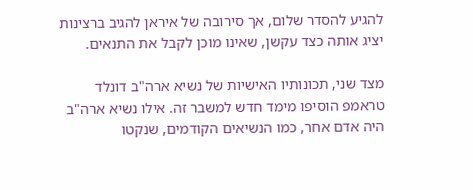להגיע להסדר שלום, אך סירובה של איראן להגיב ברצינות יציג אותה כצד עקשן, שאינו מוכן לקבל את התנאים.

מצד שני, תכונותיו האישיות של נשיא ארה"ב דונלד טראמפ הוסיפו מימד חדש למשבר זה. אילו נשיא ארה"ב היה אדם אחר, כמו הנשיאים הקודמים, שנקטו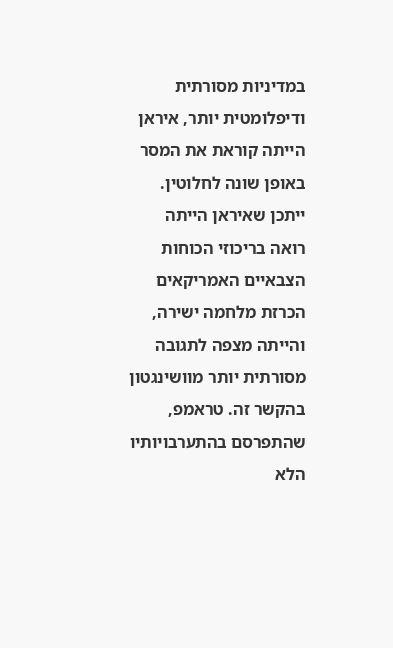במדיניות מסורתית ודיפלומטית יותר, איראן הייתה קוראת את המסר באופן שונה לחלוטין. ייתכן שאיראן הייתה רואה בריכוזי הכוחות הצבאיים האמריקאים הכרזת מלחמה ישירה, והייתה מצפה לתגובה מסורתית יותר מוושינגטון בהקשר זה. טראמפ, שהתפרסם בהתערבויותיו הלא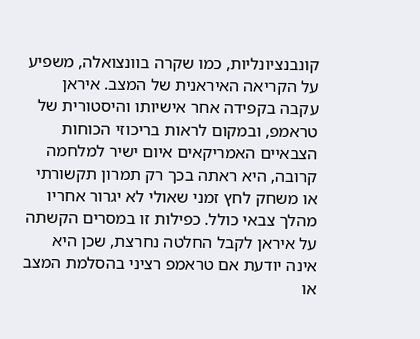קונבנציונליות, כמו שקרה בוונצואלה, משפיע על הקריאה האיראנית של המצב. איראן עקבה בקפידה אחר אישיותו והיסטורית של טראמפ, ובמקום לראות בריכוזי הכוחות הצבאיים האמריקאים איום ישיר למלחמה קרובה, היא ראתה בכך רק תמרון תקשורתי או משחק לחץ זמני שאולי לא יגרור אחריו מהלך צבאי כולל. כפילות זו במסרים הקשתה על איראן לקבל החלטה נחרצת, שכן היא אינה יודעת אם טראמפ רציני בהסלמת המצב או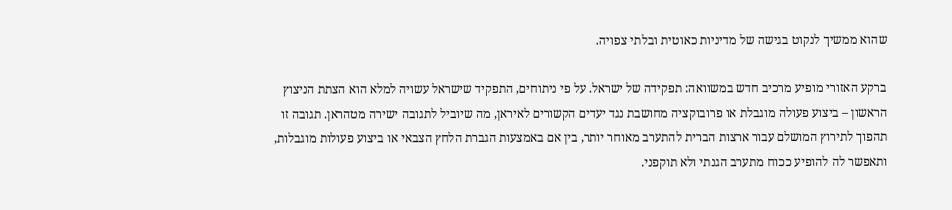שהוא ממשיך לנקוט בגישה של מדיניות כאוטית ובלתי צפויה.

ברקע האזורי מופיע מרכיב חדש במשוואה: תפקידה של ישראל. על פי ניתוחים, התפקיד שישראל עשויה למלא הוא הצתת הניצוץ הראשון – ביצוע פעולה מוגבלת או פרובוקציה מחושבת נגד יעדים הקשורים לאיראן, מה שיוביל לתגובה ישירה מטהראן. תגובה זו תהפוך לתירוץ המושלם עבור ארצות הברית להתערב מאוחר יותר, בין אם באמצעות הגברת הלחץ הצבאי או ביצוע פעולות מוגבלות, ותאפשר לה להופיע ככוח מתערב הגנתי ולא תוקפני.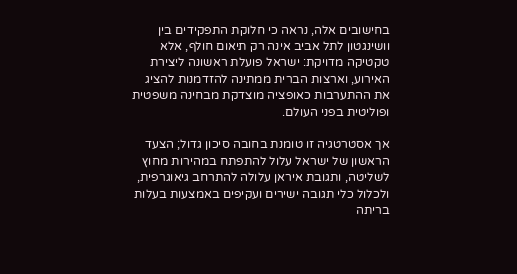בחישובים אלה, נראה כי חלוקת התפקידים בין וושינגטון לתל אביב אינה רק תיאום חולף, אלא טקטיקה מדויקת: ישראל פועלת ראשונה ליצירת האירוע, וארצות הברית ממתינה להזדמנות להציג את ההתערבות כאופציה מוצדקת מבחינה משפטית ופוליטית בפני העולם.

אך אסטרטגיה זו טומנת בחובה סיכון גדול; הצעד הראשון של ישראל עלול להתפתח במהירות מחוץ לשליטה, ותגובת איראן עלולה להתרחב גיאוגרפית, ולכלול כלי תגובה ישירים ועקיפים באמצעות בעלות בריתה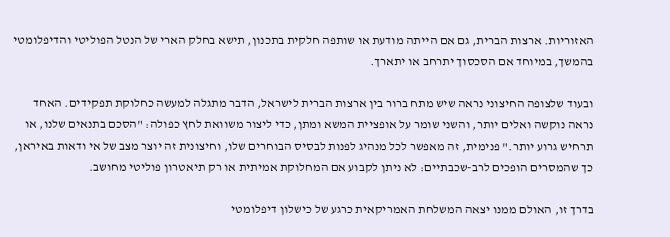האזוריות. ארצות הברית, גם אם הייתה מודעת או שותפה חלקית בתכנון, תישא בחלק הארי של הנטל הפוליטי והדיפלומטי בהמשך, במיוחד אם הסכסוך יתרחב או יתארך.

ובעוד שלצופה החיצוני נראה שיש מתח ברור בין ארצות הברית לישראל, הדבר מתגלה למעשה כחלוקת תפקידים. האחד נראה נוקשה ואלים יותר, והשני שומר על אופציית המשא ומתן, כדי ליצור משוואת לחץ כפולה: "הסכם בתנאים שלנו, או תרחיש גרוע יותר." פנימית, זה מאפשר לכל מנהיג לפנות לבסיס הבוחרים שלו, וחיצונית זה יוצר מצב של אי ודאות באיראן, כך שהמסרים הופכים לרב-שכבתיים: לא ניתן לקבוע אם המחלוקת אמיתית או רק תיאטרון פוליטי מחושב.

בדרך זו, האולם ממנו יצאה המשלחת האמריקאית כרגע של כישלון דיפלומטי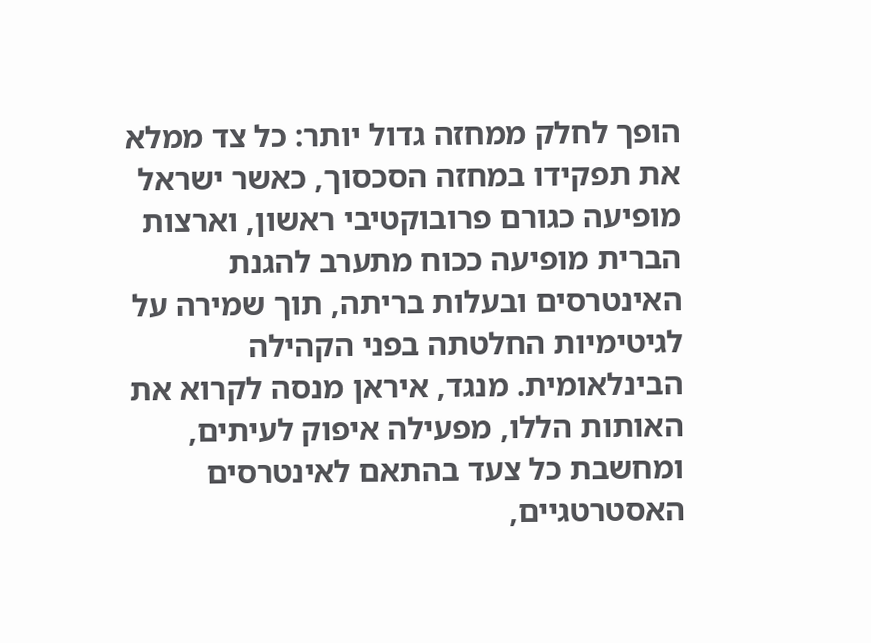הופך לחלק ממחזה גדול יותר: כל צד ממלא את תפקידו במחזה הסכסוך, כאשר ישראל מופיעה כגורם פרובוקטיבי ראשון, וארצות הברית מופיעה ככוח מתערב להגנת האינטרסים ובעלות בריתה, תוך שמירה על לגיטימיות החלטתה בפני הקהילה הבינלאומית. מנגד, איראן מנסה לקרוא את האותות הללו, מפעילה איפוק לעיתים, ומחשבת כל צעד בהתאם לאינטרסים האסטרטגיים,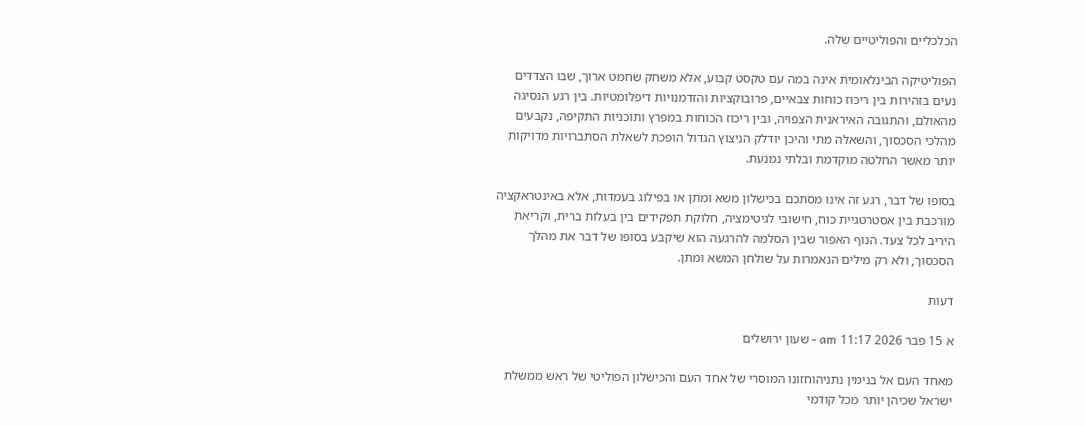הכלכליים והפוליטיים שלה.

הפוליטיקה הבינלאומית אינה במה עם טקסט קבוע, אלא משחק שחמט ארוך, שבו הצדדים נעים בזהירות בין ריכוז כוחות צבאיים, פרובוקציות והזדמנויות דיפלומטיות. בין רגע הנסיגה מהאולם, והתגובה האיראנית הצפויה, ובין ריכוז הכוחות במפרץ ותוכניות התקיפה, נקבעים מהלכי הסכסוך, והשאלה מתי והיכן יודלק הניצוץ הגדול הופכת לשאלת הסתברויות מדויקות יותר מאשר החלטה מוקדמת ובלתי נמנעת.

בסופו של דבר, רגע זה אינו מסתכם בכישלון משא ומתן או בפילוג בעמדות, אלא באינטראקציה מורכבת בין אסטרטגיית כוח, חישובי לגיטימציה, חלוקת תפקידים בין בעלות ברית, וקריאת היריב לכל צעד. הנוף האפור שבין הסלמה להרגעה הוא שיקבע בסופו של דבר את מהלך הסכסוך, ולא רק מילים הנאמרות על שולחן המשא ומתן.

דעות

א 15 פבר 2026 11:17 am - שעון ירושלים

מאחד העם אל בנימין נתניהוחזונו המוסרי של אחד העם והכישלון הפוליטי של ראש ממשלת ישראל שכיהן יותר מכל קודמי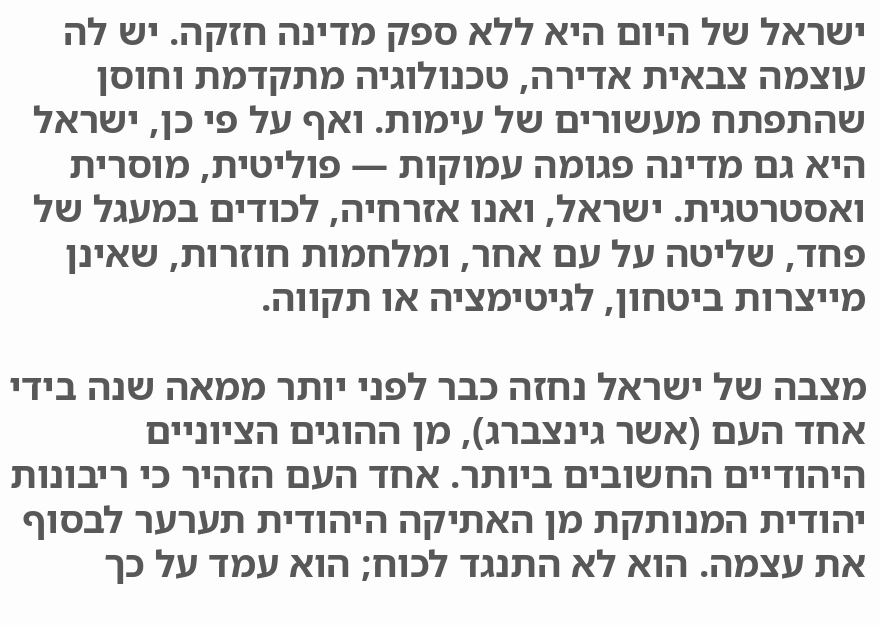ישראל של היום היא ללא ספק מדינה חזקה. יש לה עוצמה צבאית אדירה, טכנולוגיה מתקדמת וחוסן שהתפתח מעשורים של עימות. ואף על פי כן, ישראל היא גם מדינה פגומה עמוקות — פוליטית, מוסרית ואסטרטגית. ישראל, ואנו אזרחיה, לכודים במעגל של פחד, שליטה על עם אחר, ומלחמות חוזרות, שאינן מייצרות ביטחון, לגיטימציה או תקווה.

מצבה של ישראל נחזה כבר לפני יותר ממאה שנה בידי אחד העם (אשר גינצברג), מן ההוגים הציוניים היהודיים החשובים ביותר. אחד העם הזהיר כי ריבונות יהודית המנותקת מן האתיקה היהודית תערער לבסוף את עצמה. הוא לא התנגד לכוח; הוא עמד על כך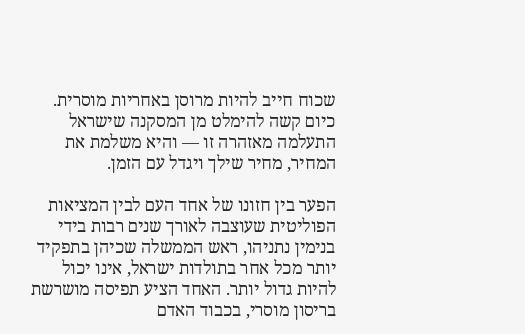שכוח חייב להיות מרוסן באחריות מוסרית. כיום קשה להימלט מן המסקנה שישראל התעלמה מאזהרה זו — והיא משלמת את המחיר, מחיר שילך ויגדל עם הזמן.

הפער בין חזונו של אחד העם לבין המציאות הפוליטית שעוצבה לאורך שנים רבות בידי בנימין נתניהו, ראש הממשלה שכיהן בתפקיד יותר מכל אחר בתולדות ישראל, אינו יכול להיות גדול יותר. האחד הציע תפיסה מושרשת בריסון מוסרי, בכבוד האדם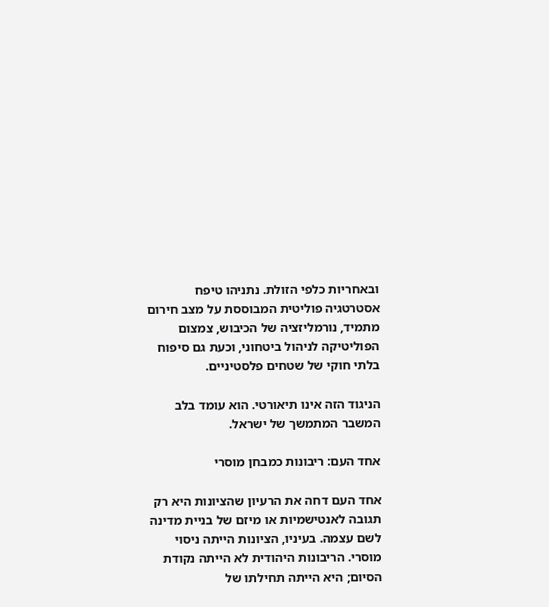ובאחריות כלפי הזולת. נתניהו טיפח אסטרטגיה פוליטית המבוססת על מצב חירום מתמיד, נורמליזציה של הכיבוש, צמצום הפוליטיקה לניהול ביטחוני, וכעת גם סיפוח בלתי חוקי של שטחים פלסטיניים.

הניגוד הזה אינו תיאורטי. הוא עומד בלב המשבר המתמשך של ישראל.

אחד העם: ריבונות כמבחן מוסרי

אחד העם דחה את הרעיון שהציונות היא רק תגובה לאנטישמיות או מיזם של בניית מדינה לשם עצמה. בעיניו, הציונות הייתה ניסוי מוסרי. הריבונות היהודית לא הייתה נקודת הסיום; היא הייתה תחילתו של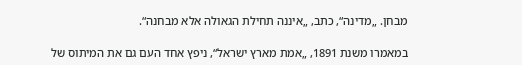מבחן. „מדינה“, כתב, „איננה תחילת הגאולה אלא מבחנה“.

במאמרו משנת 1891, „אמת מארץ ישראל“, ניפץ אחד העם גם את המיתוס של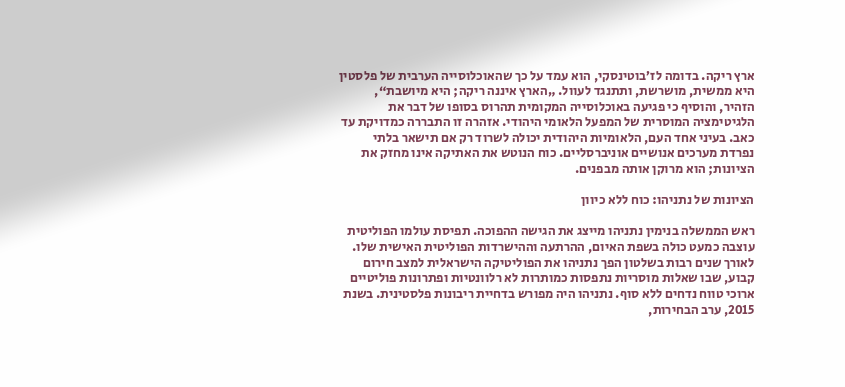ארץ ריקה. בדומה לז’בוטינסקי, הוא עמד על כך שהאוכלוסייה הערבית של פלסטין היא ממשית, מושרשת, ותתנגד לעוול. „הארץ איננה ריקה; היא מיושבת“, הזהיר, והוסיף כי פגיעה באוכלוסייה המקומית תהרוס בסופו של דבר את הלגיטימציה המוסרית של המפעל הלאומי היהודי. אזהרה זו התבררה כמדויקת עד כאב. בעיני אחד העם, הלאומיות היהודית יכולה לשרוד רק אם תישאר בלתי נפרדת מערכים אנושיים אוניברסליים. כוח הנוטש את האתיקה אינו מחזק את הציונות; הוא מרוקן אותה מבפנים.

הציונות של נתניהו: כוח ללא כיוון

ראש הממשלה בנימין נתניהו מייצג את הגישה ההפוכה. תפיסת עולמו הפוליטית עוצבה כמעט כולה בשפת האיום, ההרתעה וההישרדות הפוליטית האישית שלו. לאורך שנים רבות בשלטון הפך נתניהו את הפוליטיקה הישראלית למצב חירום קבוע, שבו שאלות מוסריות נתפסות כמותרות לא רלוונטיות ופתרונות פוליטיים ארוכי טווח נדחים ללא סוף. נתניהו היה מפורש בדחיית ריבונות פלסטינית. בשנת 2015, ערב הבחירות,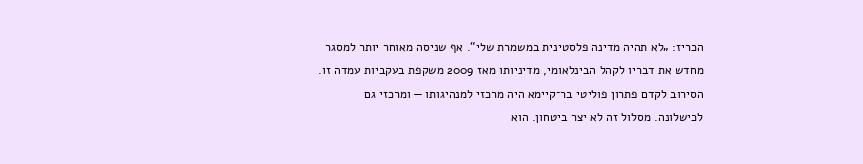הכריז: „לא תהיה מדינה פלסטינית במשמרת שלי“. אף שניסה מאוחר יותר למסגר מחדש את דבריו לקהל הבינלאומי, מדיניותו מאז 2009 משקפת בעקביות עמדה זו. הסירוב לקדם פתרון פוליטי בר־קיימא היה מרכזי למנהיגותו — ומרכזי גם לכישלונה. מסלול זה לא יצר ביטחון. הוא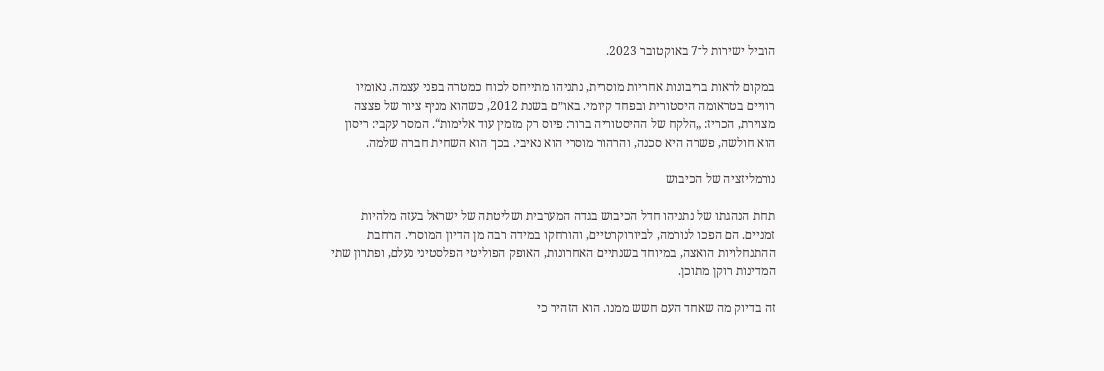הוביל ישירות ל־7 באוקטובר 2023.

במקום לראות בריבונות אחריות מוסרית, נתניהו מתייחס לכוח כמטרה בפני עצמה. נאומיו רוויים בטראומה היסטורית ובפחד קיומי. באו״ם בשנת 2012, כשהוא מניף ציור של פצצה מצוירת, הכריז: „הלקח של ההיסטוריה ברור: פיוס רק מזמין עוד אלימות“. המסר עקבי: ריסון הוא חולשה, פשרה היא סכנה, והרהור מוסרי הוא נאיבי. בכך הוא השחית חברה שלמה.

נורמליזציה של הכיבוש

תחת הנהגתו של נתניהו חדל הכיבוש בגדה המערבית ושליטתה של ישראל בעזה מלהיות זמניים. הם הפכו לנורמה, לביורוקרטיים, והורחקו במידה רבה מן הדיון המוסרי. הרחבת ההתנחלויות הואצה, במיוחד בשנתיים האחרונות, האופק הפוליטי הפלסטיני נעלם, ופתרון שתי המדינות רוקן מתוכן.

זה בדיוק מה שאחד העם חשש ממנו. הוא הזהיר כי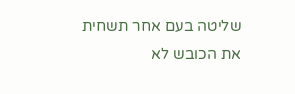שליטה בעם אחר תשחית את הכובש לא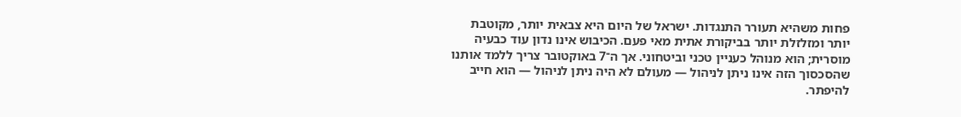פחות משהיא תעורר התנגדות. ישראל של היום היא צבאית יותר, מקוטבת יותר ומזלזלת יותר בביקורת אתית מאי פעם. הכיבוש אינו נדון עוד כבעיה מוסרית; הוא מנוהל כעניין טכני וביטחוני. אך ה־7 באוקטובר צריך ללמד אותנו שהסכסוך הזה אינו ניתן לניהול — מעולם לא היה ניתן לניהול — הוא חייב להיפתר.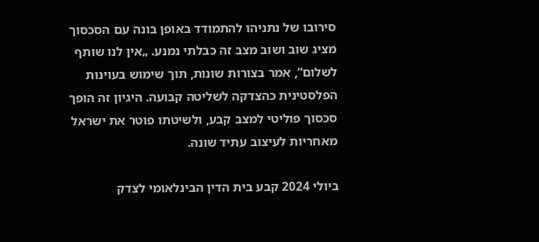סירובו של נתניהו להתמודד באופן בונה עם הסכסוך מציג שוב ושוב מצב זה כבלתי נמנע. „אין לנו שותף לשלום“, אמר בצורות שונות, תוך שימוש בעוינות הפלסטינית כהצדקה לשליטה קבועה. היגיון זה הופך סכסוך פוליטי למצב קבע, ולשיטתו פוטר את ישראל מאחריות לעיצוב עתיד שונה.

ביולי 2024 קבע בית הדין הבינלאומי לצדק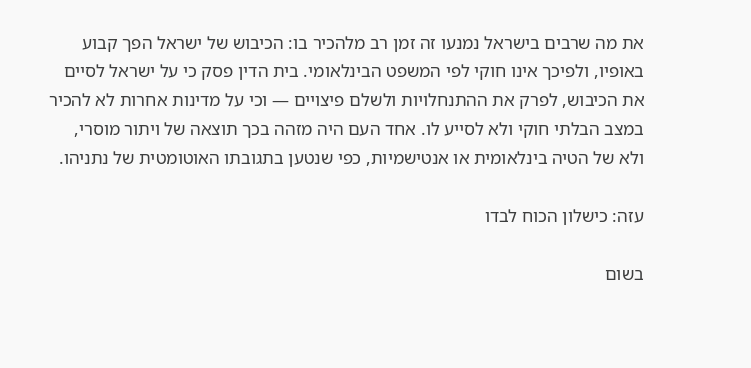את מה שרבים בישראל נמנעו זה זמן רב מלהכיר בו: הכיבוש של ישראל הפך קבוע באופיו, ולפיכך אינו חוקי לפי המשפט הבינלאומי. בית הדין פסק כי על ישראל לסיים את הכיבוש, לפרק את ההתנחלויות ולשלם פיצויים — וכי על מדינות אחרות לא להכיר במצב הבלתי חוקי ולא לסייע לו. אחד העם היה מזהה בכך תוצאה של ויתור מוסרי, ולא של הטיה בינלאומית או אנטישמיות, כפי שנטען בתגובתו האוטומטית של נתניהו.

עזה: כישלון הכוח לבדו

בשום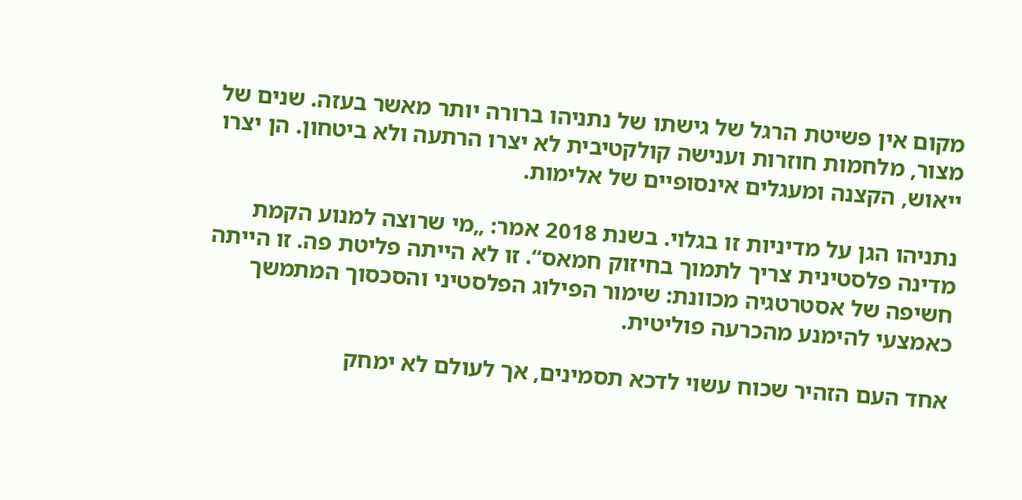מקום אין פשיטת הרגל של גישתו של נתניהו ברורה יותר מאשר בעזה. שנים של מצור, מלחמות חוזרות וענישה קולקטיבית לא יצרו הרתעה ולא ביטחון. הן יצרו ייאוש, הקצנה ומעגלים אינסופיים של אלימות.

נתניהו הגן על מדיניות זו בגלוי. בשנת 2018 אמר: „מי שרוצה למנוע הקמת מדינה פלסטינית צריך לתמוך בחיזוק חמאס“. זו לא הייתה פליטת פה. זו הייתה חשיפה של אסטרטגיה מכוונת: שימור הפילוג הפלסטיני והסכסוך המתמשך כאמצעי להימנע מהכרעה פוליטית.

אחד העם הזהיר שכוח עשוי לדכא תסמינים, אך לעולם לא ימחק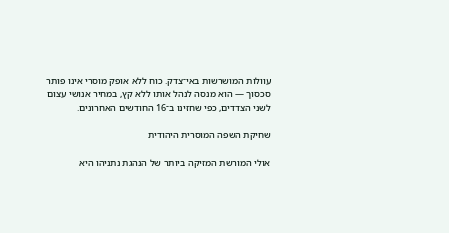עוולות המושרשות באי־צדק. כוח ללא אופק מוסרי אינו פותר סכסוך — הוא מנסה לנהל אותו ללא קץ, במחיר אנושי עצום לשני הצדדים, כפי שחזינו ב־16 החודשים האחרונים.

שחיקת השפה המוסרית היהודית

אולי המורשת המזיקה ביותר של הנהגת נתניהו היא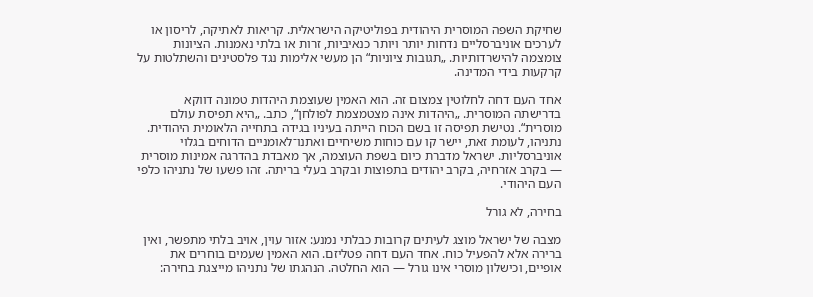שחיקת השפה המוסרית היהודית בפוליטיקה הישראלית. קריאות לאתיקה, לריסון או לערכים אוניברסליים נדחות יותר ויותר כנאיביות, זרות או בלתי נאמנות. הציונות צומצמה להישרדותיות. „תגובות ציוניות“ הן מעשי אלימות נגד פלסטינים והשתלטות על קרקעות בידי המדינה.

אחד העם דחה לחלוטין צמצום זה. הוא האמין שעוצמת היהדות טמונה דווקא בדרישתה המוסרית. „היהדות אינה מצטמצמת לפולחן“, כתב. „היא תפיסת עולם מוסרית“. נטישת תפיסה זו בשם הכוח הייתה בעיניו בגידה בתחייה הלאומית היהודית. נתניהו, לעומת זאת, יישר קו עם כוחות משיחיים ואתנו־לאומניים הדוחים בגלוי אוניברסליות. ישראל מדברת כיום בשפת העוצמה, אך מאבדת בהדרגה אמינות מוסרית — בקרב אזרחיה, בקרב יהודים בתפוצות ובקרב בעלי בריתה. זהו פשעו של נתניהו כלפי העם היהודי.

בחירה, לא גורל

מצבה של ישראל מוצג לעיתים קרובות כבלתי נמנע: אזור עוין, אויב בלתי מתפשר, ואין ברירה אלא להפעיל כוח. אחד העם דחה פטליזם. הוא האמין שעמים בוחרים את אופיים, וכישלון מוסרי אינו גורל — הוא החלטה. הנהגתו של נתניהו מייצגת בחירה: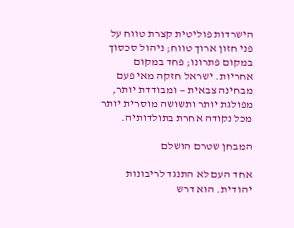הישרדות פוליטית קצרת טווח על פני חזון ארוך טווח; ניהול סכסוך במקום פתרונו; פחד במקום אחריות. ישראל חזקה מאי פעם מבחינה צבאית — ומבודדת יותר, מפולגת יותר ותשושה מוסרית יותר מכל נקודה אחרת בתולדותיה.

המבחן שטרם הושלם

אחד העם לא התנגד לריבונות יהודית. הוא דרש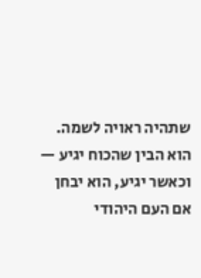שתהיה ראויה לשמה. הוא הבין שהכוח יגיע — וכאשר יגיע, הוא יבחן אם העם היהודי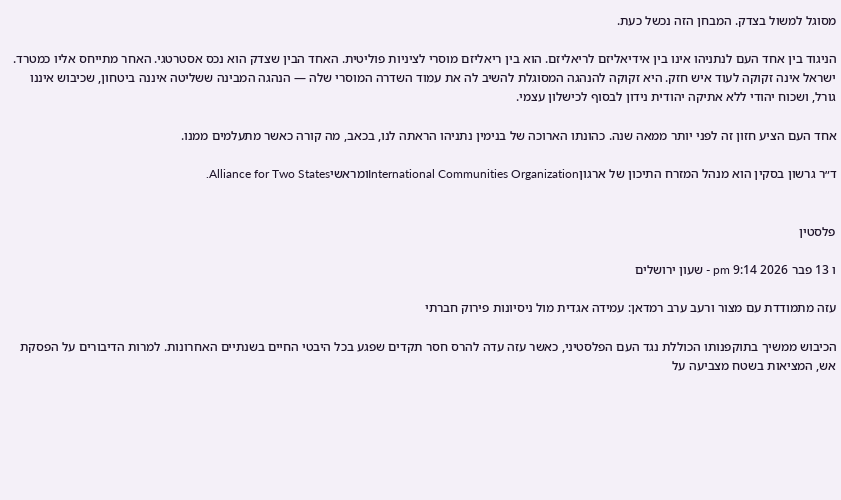מסוגל למשול בצדק. המבחן הזה נכשל כעת.

הניגוד בין אחד העם לנתניהו אינו בין אידיאליזם לריאליזם. הוא בין ריאליזם מוסרי לציניות פוליטית. האחד הבין שצדק הוא נכס אסטרטגי. האחר מתייחס אליו כמטרד. ישראל אינה זקוקה לעוד איש חזק. היא זקוקה להנהגה המסוגלת להשיב לה את עמוד השדרה המוסרי שלה — הנהגה המבינה ששליטה איננה ביטחון, שכיבוש איננו גורל, ושכוח יהודי ללא אתיקה יהודית נידון לבסוף לכישלון עצמי.

אחד העם הציע חזון זה לפני יותר ממאה שנה. כהונתו הארוכה של בנימין נתניהו הראתה לנו, בכאב, מה קורה כאשר מתעלמים ממנו.

ד״ר גרשון בסקין הוא מנהל המזרח התיכון של ארגוןInternational Communities OrganizationומראשיAlliance for Two States.


פלסטין

ו 13 פבר 2026 9:14 pm - שעון ירושלים

עזה מתמודדת עם מצור ורעב ערב רמדאן: עמידה אגדית מול ניסיונות פירוק חברתי

הכיבוש ממשיך בתוקפנותו הכוללת נגד העם הפלסטיני, כאשר עזה עדה להרס חסר תקדים שפגע בכל היבטי החיים בשנתיים האחרונות. למרות הדיבורים על הפסקת אש, המציאות בשטח מצביעה על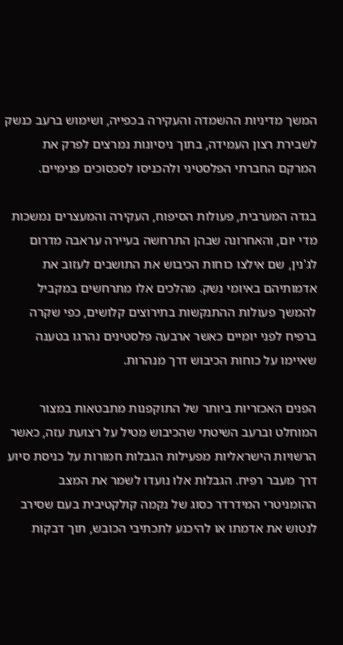המשך מדיניות ההשמדה והעקירה בכפייה, ושימוש ברעב כנשק לשבירת רצון העמידה, בתוך ניסיונות נמרצים לפרק את המרקם החברתי הפלסטיני ולהכניסו לסכסוכים פנימיים.

בגדה המערבית, פעולות הסיפוח, העקירה והמעצרים נמשכות מדי יום, והאחרונה שבהן התרחשה בעיירה עראבה מדרום לג'נין, שם אילצו כוחות הכיבוש את התושבים לעזוב את אדמותיהם באיומי נשק. מהלכים אלו מתרחשים במקביל להמשך פעולות ההתנקשות בתירוצים קלושים, כפי שקרה ברפיח לפני יומיים כאשר ארבעה פלסטינים נהרגו בטענה שאיימו על כוחות הכיבוש דרך מנהרות.

הפנים האכזריות ביותר של התוקפנות מתבטאות במצור המוחלט וברעב השיטתי שהכיבוש מטיל על רצועת עזה, כאשר הרשויות הישראליות מפעילות הגבלות חמורות על כניסת סיוע דרך מעבר רפיח. הגבלות אלו נועדו לשמר את המצב ההומניטרי המידרדר כסוג של נקמה קולקטיבית בעם שסירב לנטוש את אדמתו או להיכנע לתכתיבי הכובש, תוך דבקות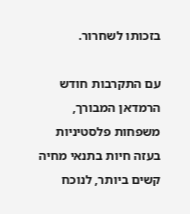בזכותו לשחרור.

עם התקרבות חודש הרמדאן המבורך, משפחות פלסטיניות בעזה חיות בתנאי מחיה קשים ביותר, לנוכח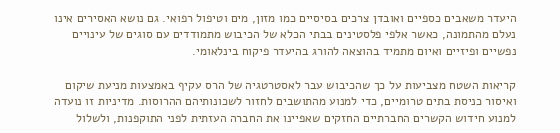היעדר משאבים כספיים ואובדן צרכים בסיסיים כמו מזון, מים וטיפול רפואי. גם נושא האסירים אינו נעלם מהתמונה, כאשר אלפי פלסטינים בבתי הכלא של הכיבוש מתמודדים עם סוגים של עינויים נפשיים ופיזיים ואיום מתמיד בהוצאה להורג בהיעדר פיקוח בינלאומי.

קריאות השטח מצביעות על כך שהכיבוש עבר לאסטרטגיה של הרס עקיף באמצעות מניעת שיקום ואיסור כניסת בתים טרומיים, כדי למנוע מהתושבים לחזור לשכונותיהם ההרוסות. מדיניות זו נועדה למנוע חידוש הקשרים החברתיים החזקים שאפיינו את החברה העזתית לפני התוקפנות, ולשלול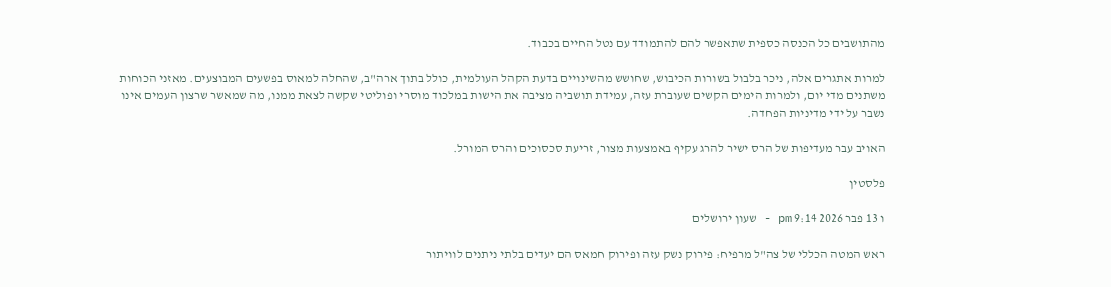מהתושבים כל הכנסה כספית שתאפשר להם להתמודד עם נטל החיים בכבוד.

למרות אתגרים אלה, ניכר בלבול בשורות הכיבוש, שחושש מהשינויים בדעת הקהל העולמית, כולל בתוך ארה"ב, שהחלה למאוס בפשעים המבוצעים. מאזני הכוחות משתנים מדי יום, ולמרות הימים הקשים שעוברת עזה, עמידת תושביה מציבה את הישות במלכוד מוסרי ופוליטי שקשה לצאת ממנו, מה שמאשר שרצון העמים אינו נשבר על ידי מדיניות הפחדה.

האויב עבר מעדיפות של הרס ישיר להרג עקיף באמצעות מצור, זריעת סכסוכים והרס המורל.

פלסטין

ו 13 פבר 2026 9:14 pm - שעון ירושלים

ראש המטה הכללי של צה"ל מרפיח: פירוק נשק עזה ופירוק חמאס הם יעדים בלתי ניתנים לוויתור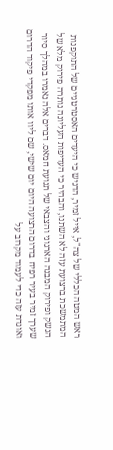ראש המטה הכללי של צה"ל, אייל זמיר, הדגיש כי היעדים האסטרטגיים של התוקפנות המתמשכת ברצועת עזה לא השתנו, והבהיר כי העדיפות העליונה נותרה פירוק מלא של הנשק ופירוק המבנה הארגוני והצבאי של תנועת חמאס. דברים אלה נאמרו במהלך סיור שערך זמיר בעיר רפיח בדרום הרצועה היום יום שישי, שם ליוו אותו מפקדי פיקוד הדרום ואוגדת עזה כדי לעמוד מקרוב על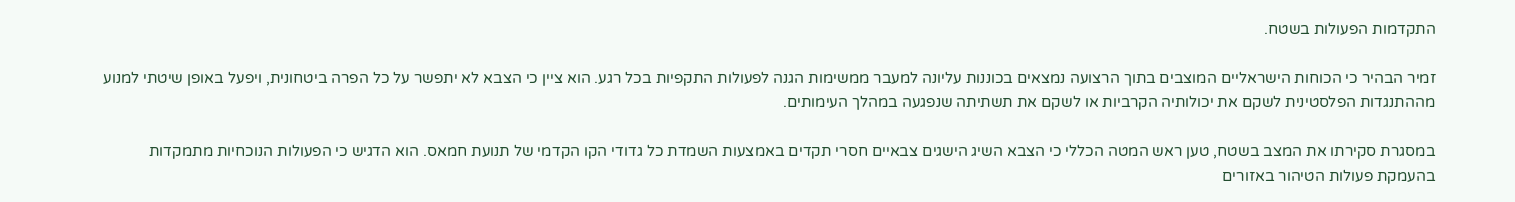התקדמות הפעולות בשטח.

זמיר הבהיר כי הכוחות הישראליים המוצבים בתוך הרצועה נמצאים בכוננות עליונה למעבר ממשימות הגנה לפעולות התקפיות בכל רגע. הוא ציין כי הצבא לא יתפשר על כל הפרה ביטחונית, ויפעל באופן שיטתי למנוע מההתנגדות הפלסטינית לשקם את יכולותיה הקרביות או לשקם את תשתיתה שנפגעה במהלך העימותים.

במסגרת סקירתו את המצב בשטח, טען ראש המטה הכללי כי הצבא השיג הישגים צבאיים חסרי תקדים באמצעות השמדת כל גדודי הקו הקדמי של תנועת חמאס. הוא הדגיש כי הפעולות הנוכחיות מתמקדות בהעמקת פעולות הטיהור באזורים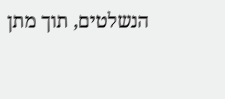הנשלטים, תוך מתן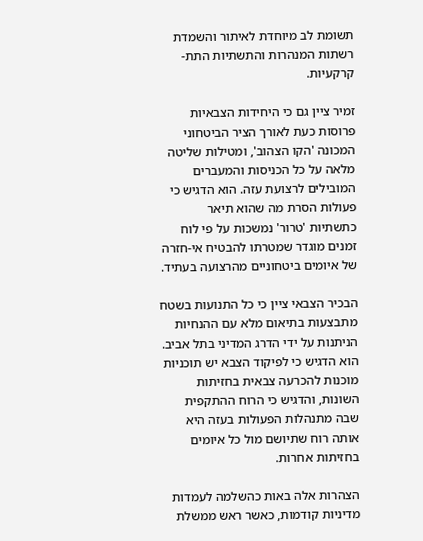תשומת לב מיוחדת לאיתור והשמדת רשתות המנהרות והתשתיות התת-קרקעיות.

זמיר ציין גם כי היחידות הצבאיות פרוסות כעת לאורך הציר הביטחוני המכונה 'הקו הצהוב', ומטילות שליטה מלאה על כל הכניסות והמעברים המובילים לרצועת עזה. הוא הדגיש כי פעולות הסרת מה שהוא תיאר כתשתיות 'טרור' נמשכות על פי לוח זמנים מוגדר שמטרתו להבטיח אי-חזרה של איומים ביטחוניים מהרצועה בעתיד.

הבכיר הצבאי ציין כי כל התנועות בשטח מתבצעות בתיאום מלא עם ההנחיות הניתנות על ידי הדרג המדיני בתל אביב. הוא הדגיש כי לפיקוד הצבא יש תוכניות מוכנות להכרעה צבאית בחזיתות השונות, והדגיש כי הרוח ההתקפית שבה מתנהלות הפעולות בעזה היא אותה רוח שתיושם מול כל איומים בחזיתות אחרות.

הצהרות אלה באות כהשלמה לעמדות מדיניות קודמות, כאשר ראש ממשלת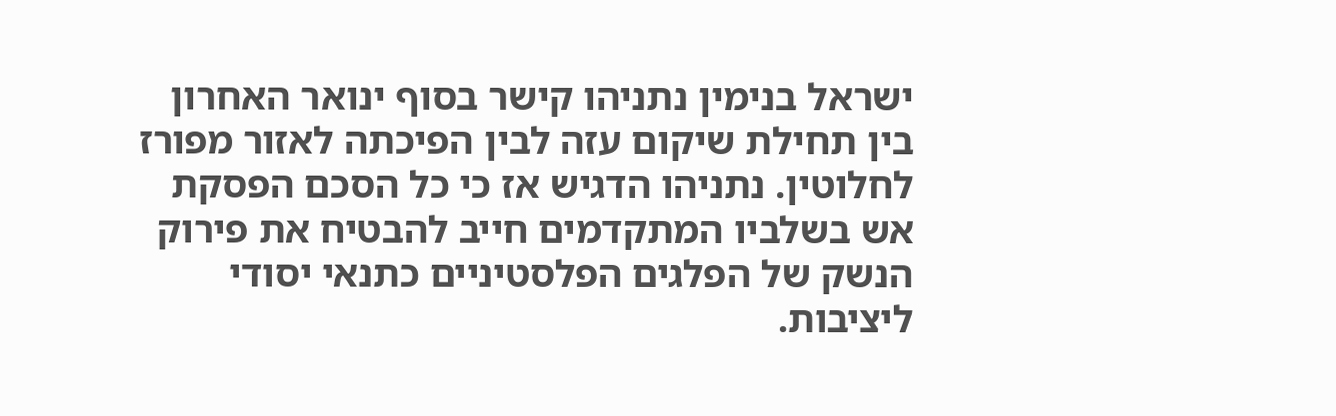ישראל בנימין נתניהו קישר בסוף ינואר האחרון בין תחילת שיקום עזה לבין הפיכתה לאזור מפורז לחלוטין. נתניהו הדגיש אז כי כל הסכם הפסקת אש בשלביו המתקדמים חייב להבטיח את פירוק הנשק של הפלגים הפלסטיניים כתנאי יסודי ליציבות.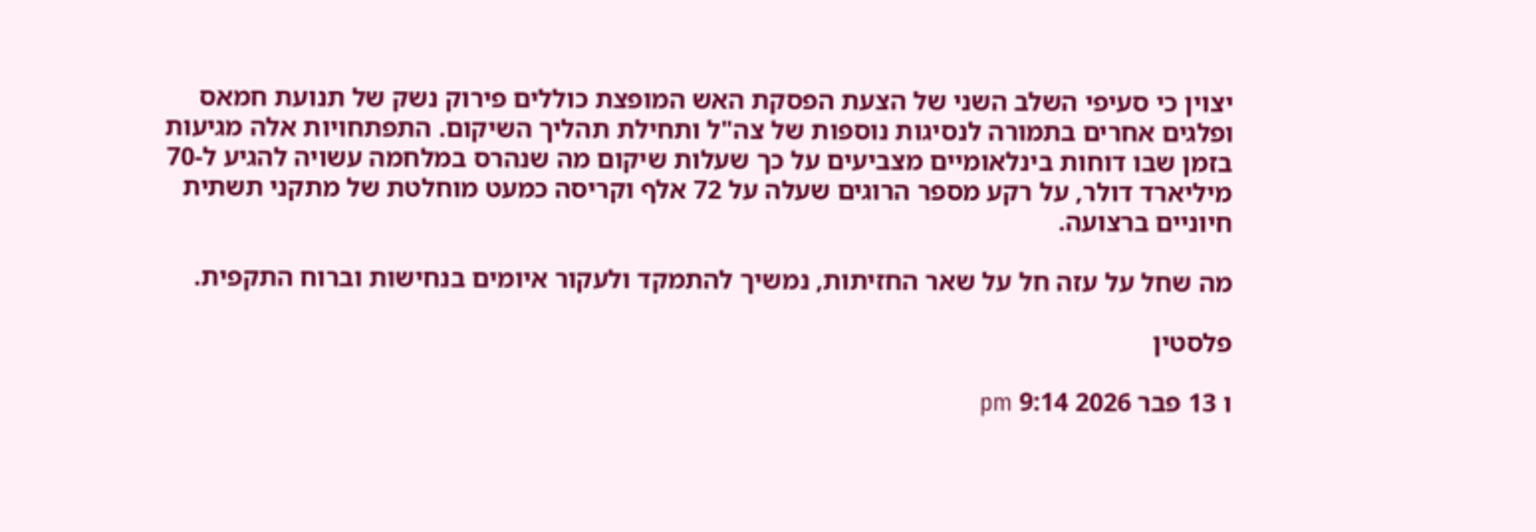יצוין כי סעיפי השלב השני של הצעת הפסקת האש המופצת כוללים פירוק נשק של תנועת חמאס ופלגים אחרים בתמורה לנסיגות נוספות של צה"ל ותחילת תהליך השיקום. התפתחויות אלה מגיעות בזמן שבו דוחות בינלאומיים מצביעים על כך שעלות שיקום מה שנהרס במלחמה עשויה להגיע ל-70 מיליארד דולר, על רקע מספר הרוגים שעלה על 72 אלף וקריסה כמעט מוחלטת של מתקני תשתית חיוניים ברצועה.

מה שחל על עזה חל על שאר החזיתות, נמשיך להתמקד ולעקור איומים בנחישות וברוח התקפית.

פלסטין

ו 13 פבר 2026 9:14 pm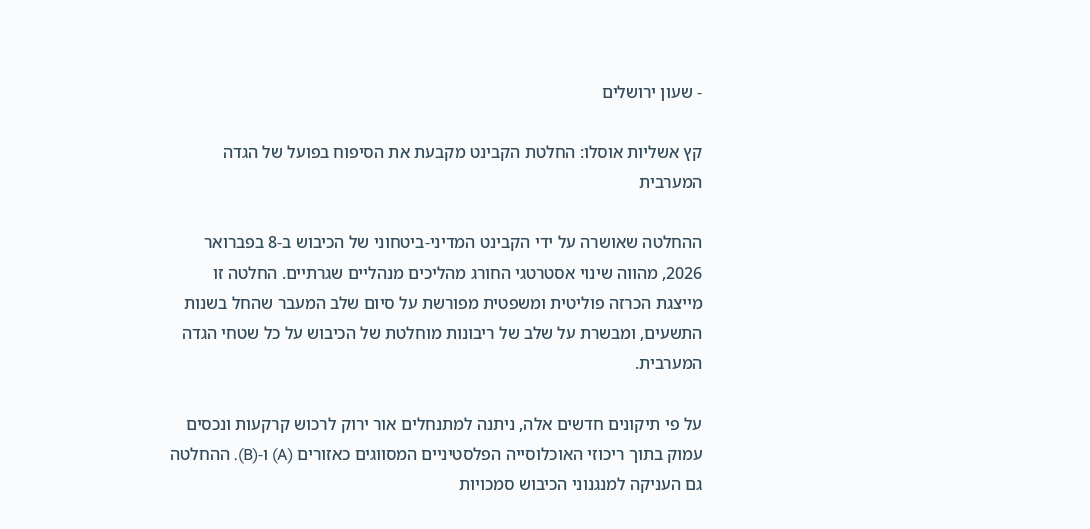- שעון ירושלים

קץ אשליות אוסלו: החלטת הקבינט מקבעת את הסיפוח בפועל של הגדה המערבית

ההחלטה שאושרה על ידי הקבינט המדיני-ביטחוני של הכיבוש ב-8 בפברואר 2026, מהווה שינוי אסטרטגי החורג מהליכים מנהליים שגרתיים. החלטה זו מייצגת הכרזה פוליטית ומשפטית מפורשת על סיום שלב המעבר שהחל בשנות התשעים, ומבשרת על שלב של ריבונות מוחלטת של הכיבוש על כל שטחי הגדה המערבית.

על פי תיקונים חדשים אלה, ניתנה למתנחלים אור ירוק לרכוש קרקעות ונכסים עמוק בתוך ריכוזי האוכלוסייה הפלסטיניים המסווגים כאזורים (A) ו-(B). ההחלטה גם העניקה למנגנוני הכיבוש סמכויות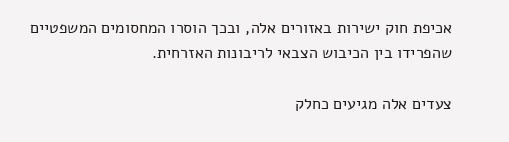אכיפת חוק ישירות באזורים אלה, ובכך הוסרו המחסומים המשפטיים שהפרידו בין הכיבוש הצבאי לריבונות האזרחית.

צעדים אלה מגיעים כחלק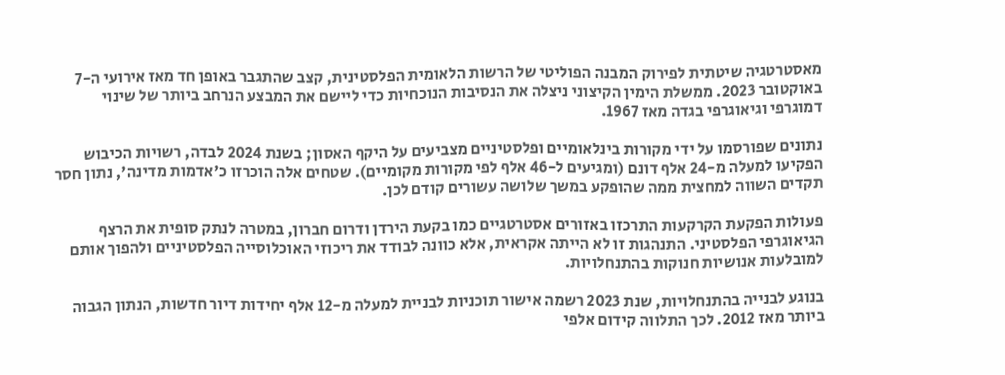מאסטרטגיה שיטתית לפירוק המבנה הפוליטי של הרשות הלאומית הפלסטינית, קצב שהתגבר באופן חד מאז אירועי ה-7 באוקטובר 2023. ממשלת הימין הקיצוני ניצלה את הנסיבות הנוכחיות כדי ליישם את המבצע הנרחב ביותר של שינוי דמוגרפי וגיאוגרפי בגדה מאז 1967.

נתונים שפורסמו על ידי מקורות בינלאומיים ופלסטיניים מצביעים על היקף האסון; בשנת 2024 לבדה, רשויות הכיבוש הפקיעו למעלה מ-24 אלף דונם (ומגיעים ל-46 אלף לפי מקורות מקומיים). שטחים אלה הוכרזו כ'אדמות מדינה', נתון חסר תקדים השווה למחצית ממה שהופקע במשך שלושה עשורים קודם לכן.

פעולות הפקעת הקרקעות התרכזו באזורים אסטרטגיים כמו בקעת הירדן ודרום חברון, במטרה לנתק סופית את הרצף הגיאוגרפי הפלסטיני. התנהגות זו לא הייתה אקראית, אלא כוונה לבודד את ריכוזי האוכלוסייה הפלסטיניים ולהפוך אותם למובלעות אנושיות חנוקות בהתנחלויות.

בנוגע לבנייה בהתנחלויות, שנת 2023 רשמה אישור תוכניות לבניית למעלה מ-12 אלף יחידות דיור חדשות, הנתון הגבוה ביותר מאז 2012. לכך התלווה קידום אלפי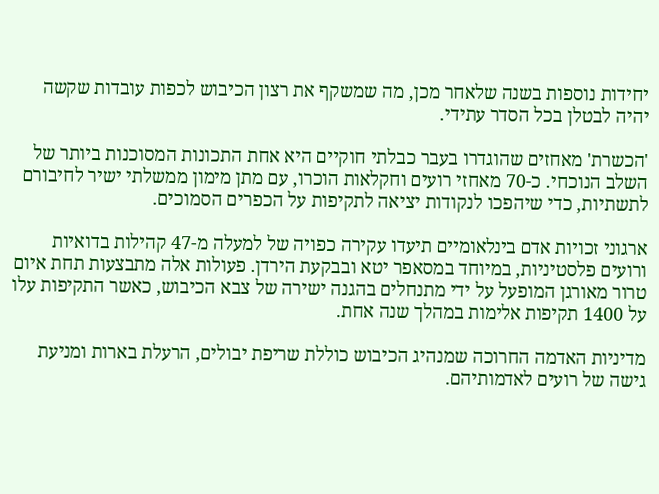יחידות נוספות בשנה שלאחר מכן, מה שמשקף את רצון הכיבוש לכפות עובדות שקשה יהיה לבטלן בכל הסדר עתידי.

'הכשרת' מאחזים שהוגדרו בעבר כבלתי חוקיים היא אחת התכונות המסוכנות ביותר של השלב הנוכחי. כ-70 מאחזי רועים וחקלאות הוכרו, עם מתן מימון ממשלתי ישיר לחיבורם לתשתיות, כדי שיהפכו לנקודות יציאה לתקיפות על הכפרים הסמוכים.

ארגוני זכויות אדם בינלאומיים תיעדו עקירה כפויה של למעלה מ-47 קהילות בדואיות ורועים פלסטיניות, במיוחד במסאפר יטא ובבקעת הירדן. פעולות אלה מתבצעות תחת איום טרור מאורגן המופעל על ידי מתנחלים בהגנה ישירה של צבא הכיבוש, כאשר התקיפות עלו על 1400 תקיפות אלימות במהלך שנה אחת.

מדיניות האדמה החרוכה שמנהיג הכיבוש כוללת שריפת יבולים, הרעלת בארות ומניעת גישה של רועים לאדמותיהם.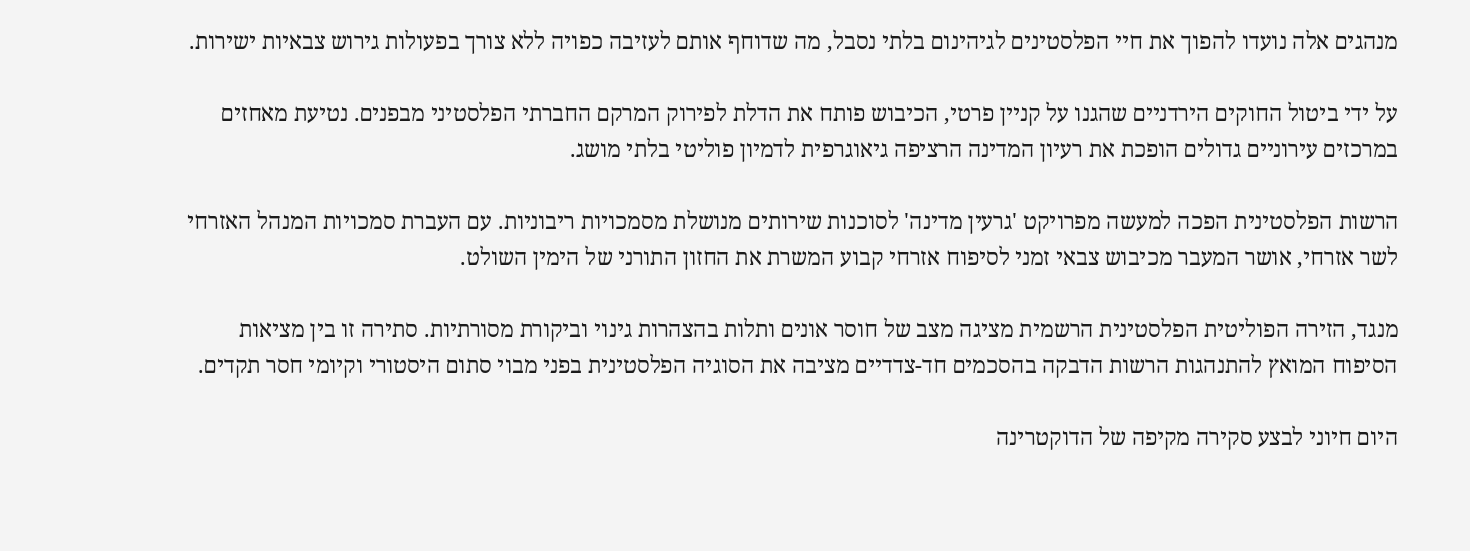מנהגים אלה נועדו להפוך את חיי הפלסטינים לגיהינום בלתי נסבל, מה שדוחף אותם לעזיבה כפויה ללא צורך בפעולות גירוש צבאיות ישירות.

על ידי ביטול החוקים הירדניים שהגנו על קניין פרטי, הכיבוש פותח את הדלת לפירוק המרקם החברתי הפלסטיני מבפנים. נטיעת מאחזים במרכזים עירוניים גדולים הופכת את רעיון המדינה הרציפה גיאוגרפית לדמיון פוליטי בלתי מושג.

הרשות הפלסטינית הפכה למעשה מפרויקט 'גרעין מדינה' לסוכנות שירותים מנושלת מסמכויות ריבוניות. עם העברת סמכויות המנהל האזרחי לשר אזרחי, אושר המעבר מכיבוש צבאי זמני לסיפוח אזרחי קבוע המשרת את החזון התורני של הימין השולט.

מנגד, הזירה הפוליטית הפלסטינית הרשמית מציגה מצב של חוסר אונים ותלות בהצהרות גינוי וביקורת מסורתיות. סתירה זו בין מציאות הסיפוח המואץ להתנהגות הרשות הדבקה בהסכמים חד-צדדיים מציבה את הסוגיה הפלסטינית בפני מבוי סתום היסטורי וקיומי חסר תקדים.

היום חיוני לבצע סקירה מקיפה של הדוקטרינה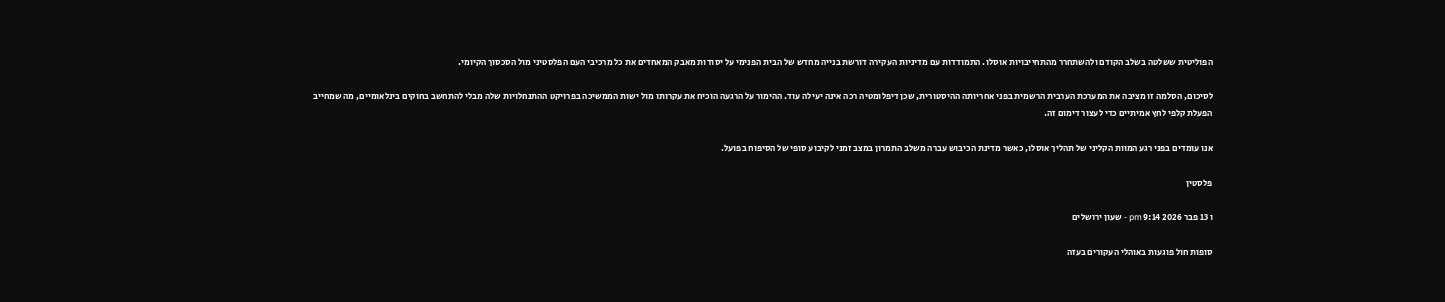הפוליטית ששלטה בשלב הקודם ולהשתחרר מהתחייבויות אוסלו. התמודדות עם מדיניות העקירה דורשת בנייה מחדש של הבית הפנימי על יסודות מאבק המאחדים את כל מרכיבי העם הפלסטיני מול הסכסוך הקיומי.

לסיכום, הסלמה זו מציבה את המערכת הערבית הרשמית בפני אחריותה ההיסטורית, שכן דיפלומטיה רכה אינה יעילה עוד. ההימור על הרגעה הוכיח את עקרותו מול ישות הממשיכה בפרויקט ההתנחלויות שלה מבלי להתחשב בחוקים בינלאומיים, מה שמחייב הפעלת קלפי לחץ אמיתיים כדי לעצור דימום זה.

אנו עומדים בפני רגע המוות הקליני של תהליך אוסלו, כאשר מדינת הכיבוש עברה משלב התמרון במצב זמני לקיבוע סופי של הסיפוח בפועל.

פלסטין

ו 13 פבר 2026 9:14 pm - שעון ירושלים

סופות חול פוגעות באוהלי העקורים בעזה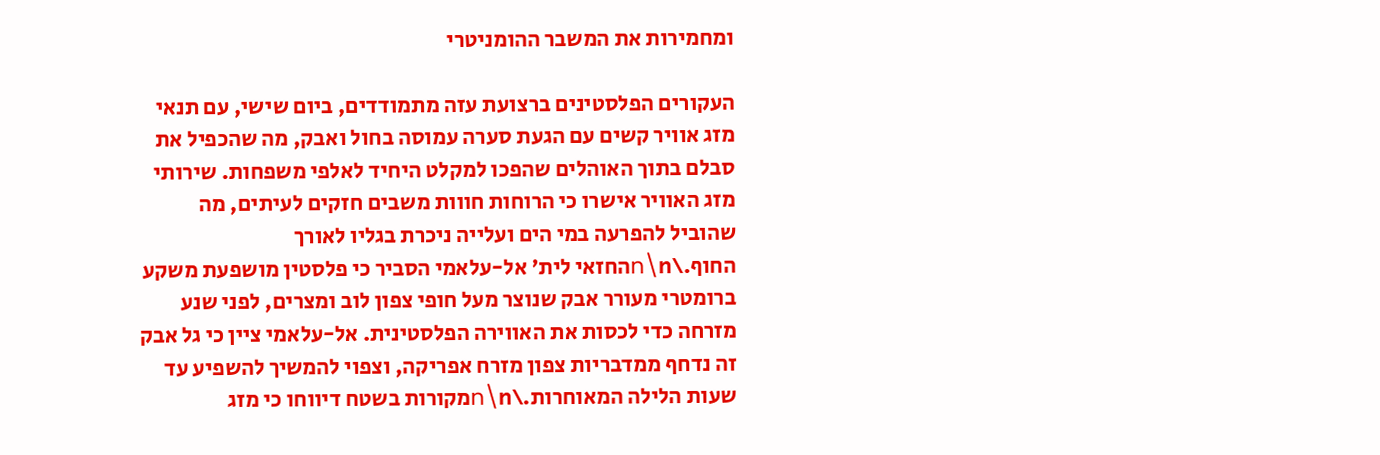ומחמירות את המשבר ההומניטרי

העקורים הפלסטינים ברצועת עזה מתמודדים, ביום שישי, עם תנאי מזג אוויר קשים עם הגעת סערה עמוסה בחול ואבק, מה שהכפיל את סבלם בתוך האוהלים שהפכו למקלט היחיד לאלפי משפחות. שירותי מזג האוויר אישרו כי הרוחות חווות משבים חזקים לעיתים, מה שהוביל להפרעה במי הים ועלייה ניכרת בגליו לאורך החוף.\n\nהחזאי לית' אל-עלאמי הסביר כי פלסטין מושפעת משקע ברומטרי מעורר אבק שנוצר מעל חופי צפון לוב ומצרים, לפני שנע מזרחה כדי לכסות את האווירה הפלסטינית. אל-עלאמי ציין כי גל אבק זה נדחף ממדבריות צפון מזרח אפריקה, וצפוי להמשיך להשפיע עד שעות הלילה המאוחרות.\n\nמקורות בשטח דיווחו כי מזג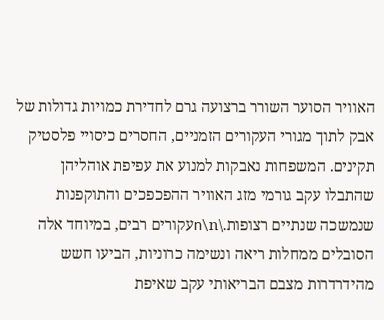האוויר הסוער השורר ברצועה גרם לחדירת כמויות גדולות של אבק לתוך מגורי העקורים הזמניים, החסרים כיסויי פלסטיק תקינים. המשפחות נאבקות למנוע את עפיפת אוהליהן שהתבלו עקב גורמי מזג האוויר ההפכפכים והתוקפנות שנמשכה שנתיים רצופות.\n\nעקורים רבים, במיוחד אלה הסובלים ממחלות ריאה ונשימה כרוניות, הביעו חשש מהידרדרות מצבם הבריאותי עקב שאיפת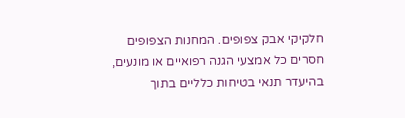חלקיקי אבק צפופים. המחנות הצפופים חסרים כל אמצעי הגנה רפואיים או מונעים, בהיעדר תנאי בטיחות כלליים בתוך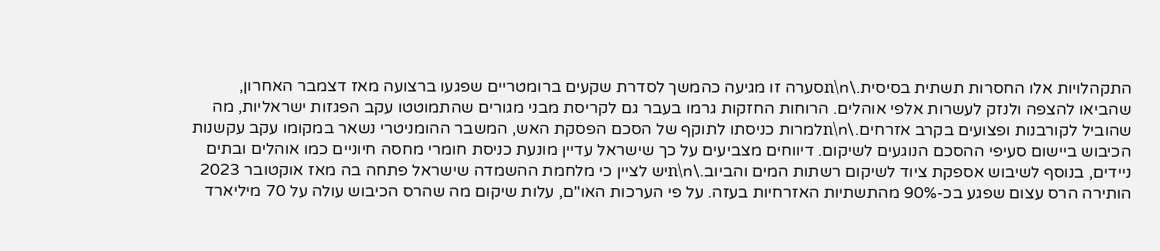התקהלויות אלו החסרות תשתית בסיסית.\n\nסערה זו מגיעה כהמשך לסדרת שקעים ברומטריים שפגעו ברצועה מאז דצמבר האחרון, שהביאו להצפה ולנזק לעשרות אלפי אוהלים. הרוחות החזקות גרמו בעבר גם לקריסת מבני מגורים שהתמוטטו עקב הפגזות ישראליות, מה שהוביל לקורבנות ופצועים בקרב אזרחים.\n\nלמרות כניסתו לתוקף של הסכם הפסקת האש, המשבר ההומניטרי נשאר במקומו עקב עקשנות הכיבוש ביישום סעיפי ההסכם הנוגעים לשיקום. דיווחים מצביעים על כך שישראל עדיין מונעת כניסת חומרי מחסה חיוניים כמו אוהלים ובתים ניידים, בנוסף לשיבוש אספקת ציוד לשיקום רשתות המים והביוב.\n\nיש לציין כי מלחמת ההשמדה שישראל פתחה בה מאז אוקטובר 2023 הותירה הרס עצום שפגע בכ-90% מהתשתיות האזרחיות בעזה. על פי הערכות האו"ם, עלות שיקום מה שהרס הכיבוש עולה על 70 מיליארד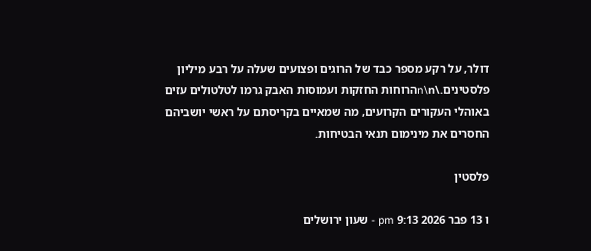דולר, על רקע מספר כבד של הרוגים ופצועים שעלה על רבע מיליון פלסטינים.\n\nהרוחות החזקות ועמוסות האבק גרמו לטלטולים עזים באוהלי העקורים הקרועים, מה שמאיים בקריסתם על ראשי יושביהם החסרים את מינימום תנאי הבטיחות.

פלסטין

ו 13 פבר 2026 9:13 pm - שעון ירושלים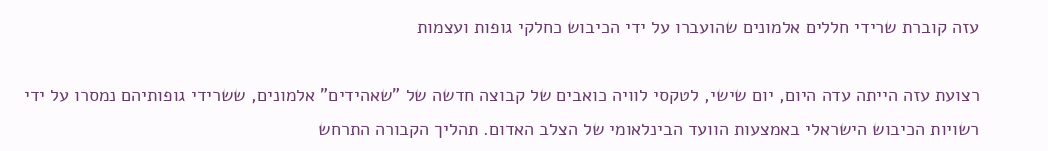עזה קוברת שרידי חללים אלמונים שהועברו על ידי הכיבוש כחלקי גופות ועצמות

רצועת עזה הייתה עדה היום, יום שישי, לטקסי לוויה כואבים של קבוצה חדשה של "שאהידים" אלמונים, ששרידי גופותיהם נמסרו על ידי רשויות הכיבוש הישראלי באמצעות הוועד הבינלאומי של הצלב האדום. תהליך הקבורה התרחש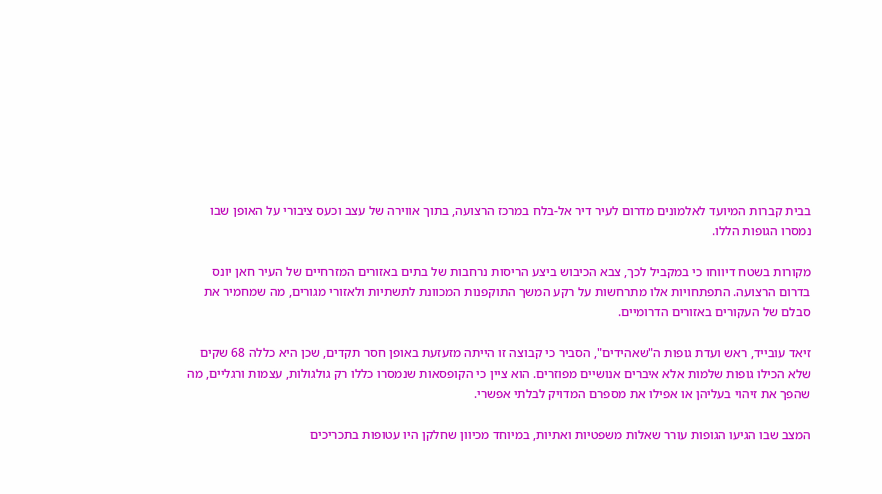בבית קברות המיועד לאלמונים מדרום לעיר דיר אל-בלח במרכז הרצועה, בתוך אווירה של עצב וכעס ציבורי על האופן שבו נמסרו הגופות הללו.

מקורות בשטח דיווחו כי במקביל לכך, צבא הכיבוש ביצע הריסות נרחבות של בתים באזורים המזרחיים של העיר חאן יונס בדרום הרצועה. התפתחויות אלו מתרחשות על רקע המשך התוקפנות המכוונת לתשתיות ולאזורי מגורים, מה שמחמיר את סבלם של העקורים באזורים הדרומיים.

זיאד עובייד, ראש ועדת גופות ה"שאהידים", הסביר כי קבוצה זו הייתה מזעזעת באופן חסר תקדים, שכן היא כללה 68 שקים שלא הכילו גופות שלמות אלא איברים אנושיים מפוזרים. הוא ציין כי הקופסאות שנמסרו כללו רק גולגולות, עצמות ורגליים, מה שהפך את זיהוי בעליהן או אפילו את מספרם המדויק לבלתי אפשרי.

המצב שבו הגיעו הגופות עורר שאלות משפטיות ואתיות, במיוחד מכיוון שחלקן היו עטופות בתכריכים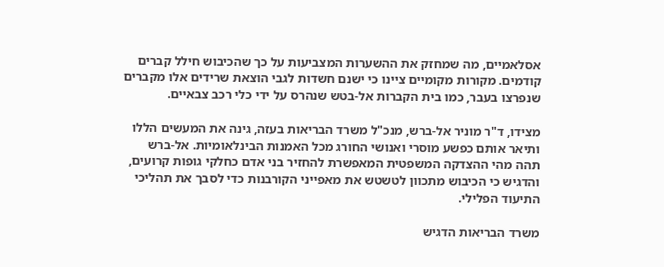אסלאמיים, מה שמחזק את ההשערות המצביעות על כך שהכיבוש חילל קברים קודמים. מקורות מקומיים ציינו כי ישנם חשדות לגבי הוצאת שרידים אלו מקברים שנפרצו בעבר, כמו בית הקברות אל-בטש שנהרס על ידי כלי רכב צבאיים.

מצידו, ד"ר מוניר אל-ברש, מנכ"ל משרד הבריאות בעזה, גינה את המעשים הללו ותיאר אותם כפשע מוסרי ואנושי החורג מכל האמנות הבינלאומיות. אל-ברש תהה מהי ההצדקה המשפטית המאפשרת להחזיר בני אדם כחלקי גופות קרועים, והדגיש כי הכיבוש מתכוון לטשטש את מאפייני הקורבנות כדי לסבך את תהליכי התיעוד הפלילי.

משרד הבריאות הדגיש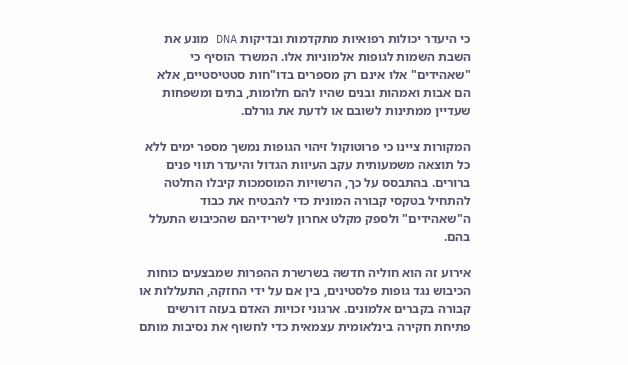כי היעדר יכולות רפואיות מתקדמות ובדיקות DNA מונע את השבת השמות לגופות אלמוניות אלו. המשרד הוסיף כי "שאהידים" אלו אינם רק מספרים בדו"חות סטטיסטיים, אלא הם אבות ואמהות ובנים שהיו להם חלומות, בתים ומשפחות שעדיין ממתינות לשובם או לדעת את גורלם.

המקורות ציינו כי פרוטוקול זיהוי הגופות נמשך מספר ימים ללא כל תוצאה משמעותית עקב העיוות הגדול והיעדר תווי פנים ברורים. בהתבסס על כך, הרשויות המוסמכות קיבלו החלטה להתחיל בטקסי קבורה המונית כדי להבטיח את כבוד ה"שאהידים" ולספק מקלט אחרון לשרידיהם שהכיבוש התעלל בהם.

אירוע זה הוא חוליה חדשה בשרשרת ההפרות שמבצעים כוחות הכיבוש נגד גופות פלסטינים, בין אם על ידי החזקה, התעללות או קבורה בקברים אלמונים. ארגוני זכויות האדם בעזה דורשים פתיחת חקירה בינלאומית עצמאית כדי לחשוף את נסיבות מותם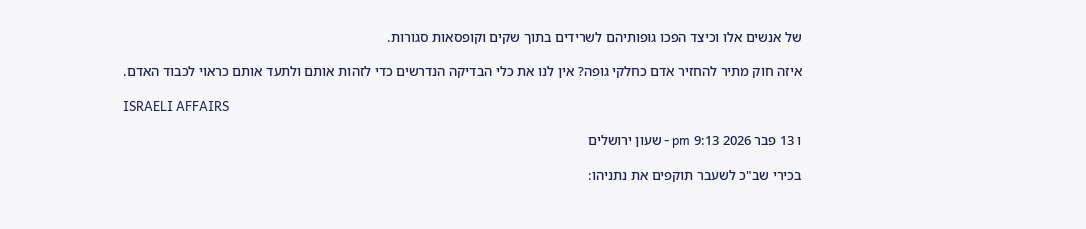של אנשים אלו וכיצד הפכו גופותיהם לשרידים בתוך שקים וקופסאות סגורות.

איזה חוק מתיר להחזיר אדם כחלקי גופה? אין לנו את כלי הבדיקה הנדרשים כדי לזהות אותם ולתעד אותם כראוי לכבוד האדם.

ISRAELI AFFAIRS

ו 13 פבר 2026 9:13 pm - שעון ירושלים

בכירי שב"כ לשעבר תוקפים את נתניהו: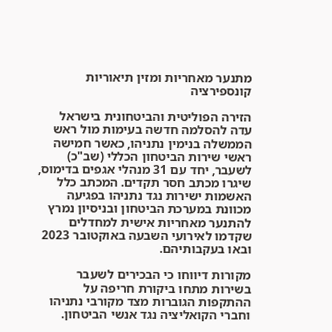מתנער מאחריות ומזין תיאוריות קונספירציה

הזירה הפוליטית והביטחונית בישראל עדה להסלמה חדשה בעימות מול ראש הממשלה בנימין נתניהו, כאשר חמישה ראשי שירות הביטחון הכללי (שב"כ) לשעבר, יחד עם 31 מנהלי אגפים בדימוס, שיגרו מכתב חסר תקדים. המכתב כלל האשמות ישירות נגד נתניהו בפגיעה מכוונת במערכת הביטחון ובניסיון נמרץ להתנער מאחריות אישית למחדלים שקדמו לאירועי השבעה באוקטובר 2023 ובאו בעקבותיהם.

מקורות דיווחו כי הבכירים לשעבר בשירות מתחו ביקורת חריפה על ההתקפות הגוברות מצד מקורבי נתניהו וחברי הקואליציה נגד אנשי הביטחון.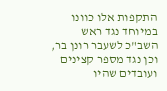התקפות אלו כוונו במיוחד נגד ראש השב"כ לשעבר רונן בר, וכן נגד מספר קצינים ועובדים שהיו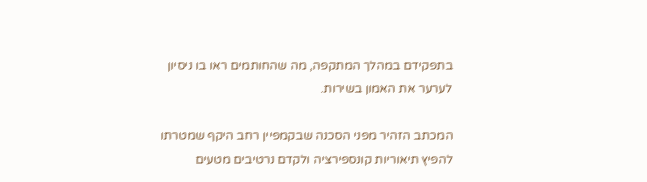בתפקידם במהלך המתקפה, מה שהחותמים ראו בו ניסיון לערער את האמון בשירות.

המכתב הזהיר מפני הסכנה שבקמפיין רחב היקף שמטרתו להפיץ תיאוריות קונספירציה ולקדם נרטיבים מטעים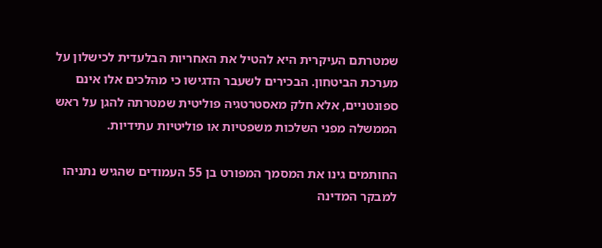שמטרתם העיקרית היא להטיל את האחריות הבלעדית לכישלון על מערכת הביטחון. הבכירים לשעבר הדגישו כי מהלכים אלו אינם ספונטניים, אלא חלק מאסטרטגיה פוליטית שמטרתה להגן על ראש הממשלה מפני השלכות משפטיות או פוליטיות עתידיות.

החותמים גינו את המסמך המפורט בן 55 העמודים שהגיש נתניהו למבקר המדינה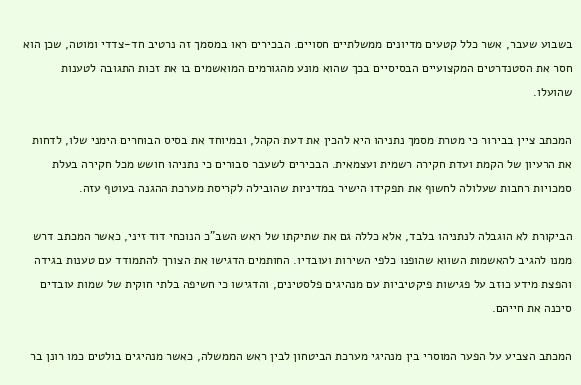בשבוע שעבר, אשר כלל קטעים מדיונים ממשלתיים חסויים. הבכירים ראו במסמך זה נרטיב חד-צדדי ומוטה, שכן הוא חסר את הסטנדרטים המקצועיים הבסיסיים בכך שהוא מונע מהגורמים המואשמים בו את זכות התגובה לטענות שהועלו.

המכתב ציין בבירור כי מטרת מסמך נתניהו היא להכין את דעת הקהל, ובמיוחד את בסיס הבוחרים הימני שלו, לדחות את הרעיון של הקמת ועדת חקירה רשמית ועצמאית. הבכירים לשעבר סבורים כי נתניהו חושש מכל חקירה בעלת סמכויות רחבות שעלולה לחשוף את תפקידו הישיר במדיניות שהובילה לקריסת מערכת ההגנה בעוטף עזה.

הביקורת לא הוגבלה לנתניהו בלבד, אלא כללה גם את שתיקתו של ראש השב"כ הנוכחי דוד זיני, כאשר המכתב דרש ממנו להגיב להאשמות השווא שהופנו כלפי השירות ועובדיו. החותמים הדגישו את הצורך להתמודד עם טענות בגידה והפצת מידע כוזב על פגישות פיקטיביות עם מנהיגים פלסטינים, והדגישו כי חשיפה בלתי חוקית של שמות עובדים סיכנה את חייהם.

המכתב הצביע על הפער המוסרי בין מנהיגי מערכת הביטחון לבין ראש הממשלה, כאשר מנהיגים בולטים כמו רונן בר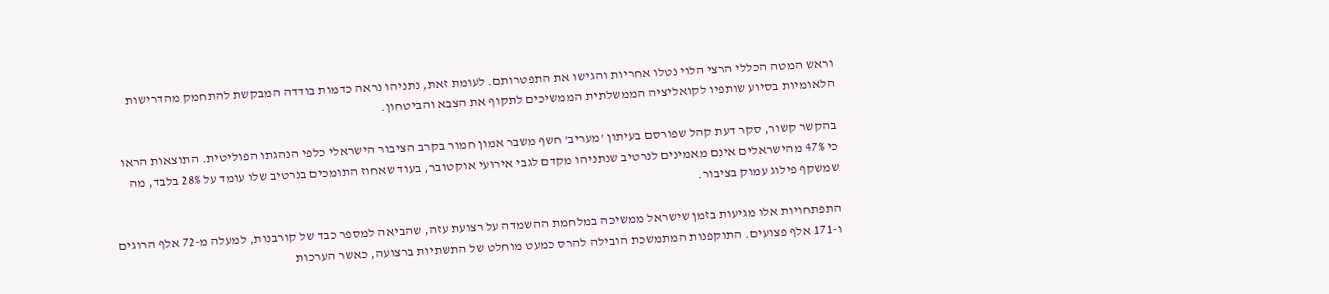וראש המטה הכללי הרצי הלוי נטלו אחריות והגישו את התפטרותם. לעומת זאת, נתניהו נראה כדמות בודדה המבקשת להתחמק מהדרישות הלאומיות בסיוע שותפיו לקואליציה הממשלתית הממשיכים לתקוף את הצבא והביטחון.

בהקשר קשור, סקר דעת קהל שפורסם בעיתון 'מעריב' חשף משבר אמון חמור בקרב הציבור הישראלי כלפי הנהגתו הפוליטית. התוצאות הראו כי 47% מהישראלים אינם מאמינים לנרטיב שנתניהו מקדם לגבי אירועי אוקטובר, בעוד שאחוז התומכים בנרטיב שלו עומד על 28% בלבד, מה שמשקף פילוג עמוק בציבור.

התפתחויות אלו מגיעות בזמן שישראל ממשיכה במלחמת ההשמדה על רצועת עזה, שהביאה למספר כבד של קורבנות, למעלה מ-72 אלף הרוגים ו-171 אלף פצועים. התוקפנות המתמשכת הובילה להרס כמעט מוחלט של התשתיות ברצועה, כאשר הערכות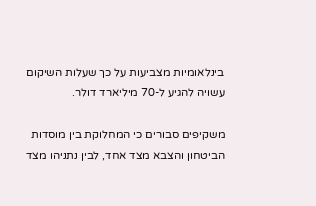בינלאומיות מצביעות על כך שעלות השיקום עשויה להגיע ל-70 מיליארד דולר.

משקיפים סבורים כי המחלוקת בין מוסדות הביטחון והצבא מצד אחד, לבין נתניהו מצד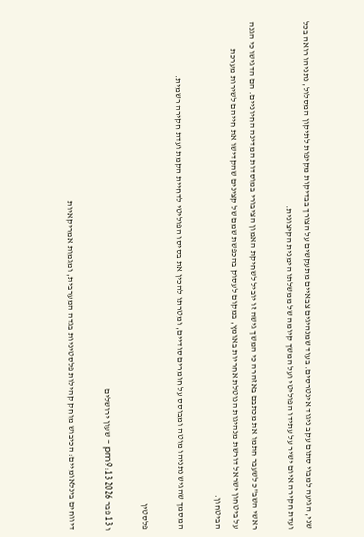שני, הגיעה למבוי סתום עקב ניגוד אינטרסים. בעוד שמנהיגים צבאיים מתעקשים על הצורך בבדיקות מקיפות לתיקון המסלול, נתניהו רואה בכל ועדת חקירה איום ישיר על עתידו הפוליטי ועל המשך קיומה של ממשלתו הימנית הקיצונית.

ראשי השב"כ לשעבר חתמו את מכתבם באזהרה כי המשך גישה זו יוביל לשחיקת האמון הציבורי במוסדות המדינה החיוניים. הם הדגישו כי הגנה על ביטחון ישראל דורשת מנהיגות הנוטלת אחריות באומץ, במקום לעסוק בהכפשת שמם של קצינים שהקדישו את חייהם לשירות מערכת הביטחון.

המסמך שהגיש נתניהו מוטה ומבוסס על חומרים סודיים, ומטרתו להכין את בסיסו הפוליטי לדחיית הקמת ועדת חקירה רשמית.

פלסטין

ו 13 פבר 2026 9:13 pm - שעון ירושלים

דיווחים בינלאומיים: הכיבוש מוחק קהילות פלסטיניות בגדה המערבית, ומגמות אמריקאיות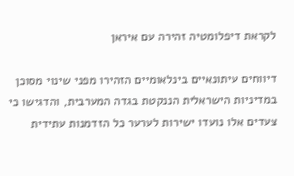לקראת דיפלומטיה זהירה עם איראן

דיווחים עיתונאיים בינלאומיים הזהירו מפני שינוי מסוכן במדיניות הישראלית הננקטת בגדה המערבית, והדגישו כי צעדים אלו נועדו ישירות לערער כל הזדמנות עתידית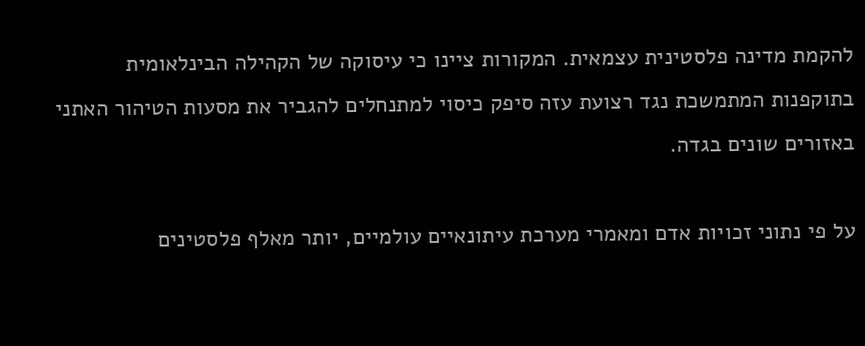להקמת מדינה פלסטינית עצמאית. המקורות ציינו כי עיסוקה של הקהילה הבינלאומית בתוקפנות המתמשכת נגד רצועת עזה סיפק כיסוי למתנחלים להגביר את מסעות הטיהור האתני באזורים שונים בגדה.

על פי נתוני זכויות אדם ומאמרי מערכת עיתונאיים עולמיים, יותר מאלף פלסטינים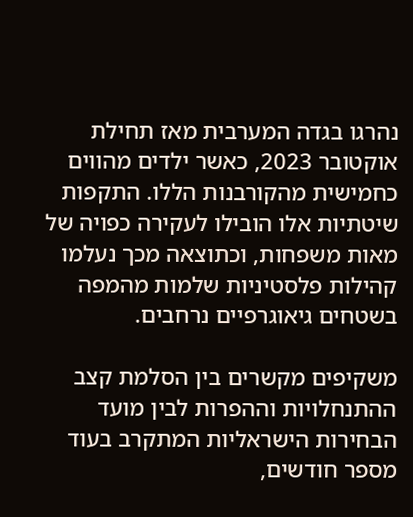נהרגו בגדה המערבית מאז תחילת אוקטובר 2023, כאשר ילדים מהווים כחמישית מהקורבנות הללו. התקפות שיטתיות אלו הובילו לעקירה כפויה של מאות משפחות, וכתוצאה מכך נעלמו קהילות פלסטיניות שלמות מהמפה בשטחים גיאוגרפיים נרחבים.

משקיפים מקשרים בין הסלמת קצב ההתנחלויות וההפרות לבין מועד הבחירות הישראליות המתקרב בעוד מספר חודשים,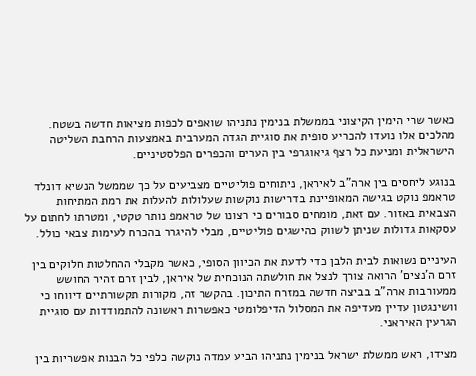כאשר שרי הימין הקיצוני בממשלת בנימין נתניהו שואפים לכפות מציאות חדשה בשטח. מהלכים אלו נועדו להכריע סופית את סוגיית הגדה המערבית באמצעות הרחבת השליטה הישראלית ומניעת כל רצף גיאוגרפי בין הערים והכפרים הפלסטיניים.

בנוגע ליחסים בין ארה"ב לאיראן, ניתוחים פוליטיים מצביעים על כך שממשל הנשיא דונלד טראמפ נוקט בגישה המאופיינת בדרישות נוקשות שעלולות להעלות את רמת המתיחות הצבאית באזור. עם זאת, מומחים סבורים כי רצונו של טראמפ נותר טקטי, ומטרתו לחתום על עסקאות גדולות שניתן לשווק כהישגים פוליטיים, מבלי להיגרר בהכרח לעימות צבאי כולל.

העיניים נשואות לבית הלבן כדי לדעת את הכיוון הסופי, כאשר מקבלי ההחלטות חלוקים בין זרם ה'נצים' הרואה צורך לנצל את חולשתה הנוכחית של איראן, לבין זרם זהיר החושש ממעורבות ארה"ב בביצה חדשה במזרח התיכון. בהקשר זה, מקורות תקשורתיים דיווחו כי וושינגטון עדיין מעדיפה את המסלול הדיפלומטי כאפשרות ראשונה להתמודדות עם סוגיית הגרעין האיראני.

מצידו, ראש ממשלת ישראל בנימין נתניהו הביע עמדה נוקשה כלפי כל הבנות אפשריות בין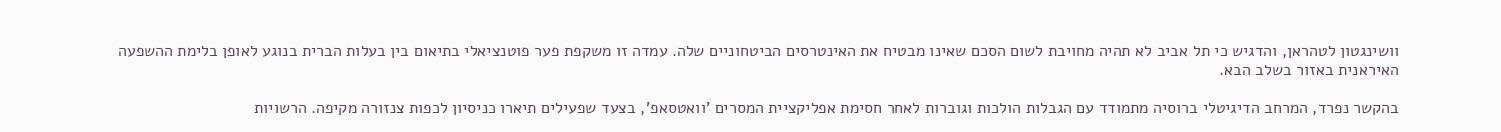וושינגטון לטהראן, והדגיש כי תל אביב לא תהיה מחויבת לשום הסכם שאינו מבטיח את האינטרסים הביטחוניים שלה. עמדה זו משקפת פער פוטנציאלי בתיאום בין בעלות הברית בנוגע לאופן בלימת ההשפעה האיראנית באזור בשלב הבא.

בהקשר נפרד, המרחב הדיגיטלי ברוסיה מתמודד עם הגבלות הולכות וגוברות לאחר חסימת אפליקציית המסרים 'וואטסאפ', בצעד שפעילים תיארו כניסיון לכפות צנזורה מקיפה. הרשויות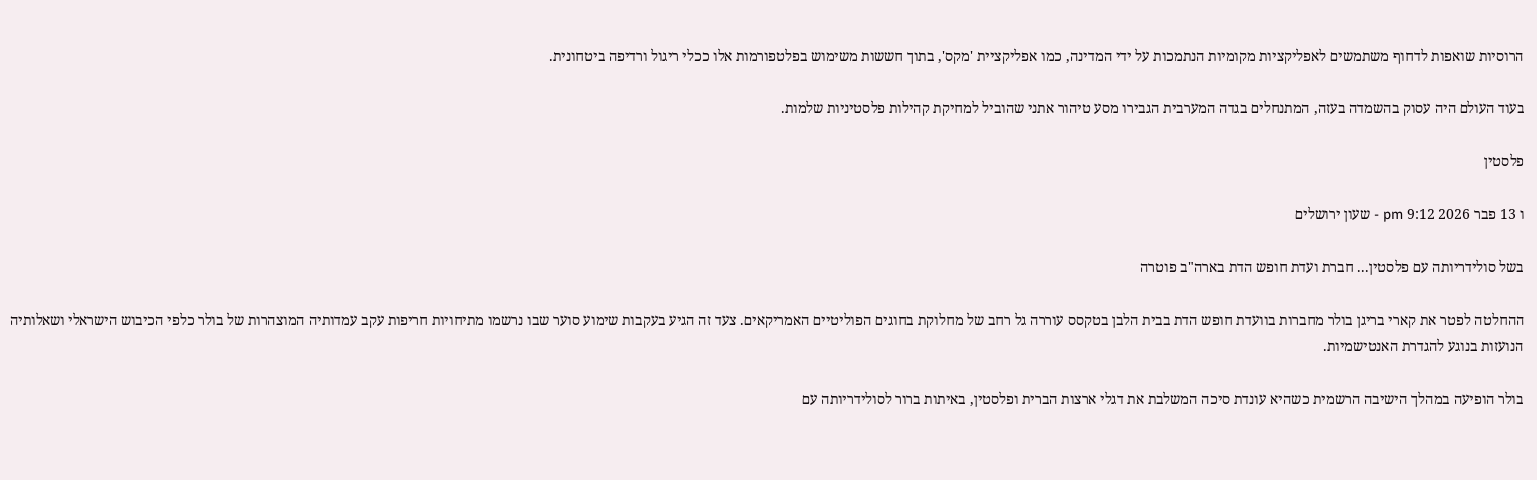הרוסיות שואפות לדחוף משתמשים לאפליקציות מקומיות הנתמכות על ידי המדינה, כמו אפליקציית 'מקס', בתוך חששות משימוש בפלטפורמות אלו ככלי ריגול ורדיפה ביטחונית.

בעוד העולם היה עסוק בהשמדה בעזה, המתנחלים בגדה המערבית הגבירו מסע טיהור אתני שהוביל למחיקת קהילות פלסטיניות שלמות.

פלסטין

ו 13 פבר 2026 9:12 pm - שעון ירושלים

בשל סולידריותה עם פלסטין... חברת ועדת חופש הדת בארה"ב פוטרה

ההחלטה לפטר את קארי בריגן בולר מחברות בוועדת חופש הדת בבית הלבן בטקסס עוררה גל רחב של מחלוקת בחוגים הפוליטיים האמריקאים. צעד זה הגיע בעקבות שימוע סוער שבו נרשמו מתיחויות חריפות עקב עמדותיה המוצהרות של בולר כלפי הכיבוש הישראלי ושאלותיה הנועזות בנוגע להגדרת האנטישמיות.

בולר הופיעה במהלך הישיבה הרשמית כשהיא עונדת סיכה המשלבת את דגלי ארצות הברית ופלסטין, באיתות ברור לסולידריותה עם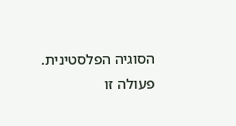הסוגיה הפלסטינית. פעולה זו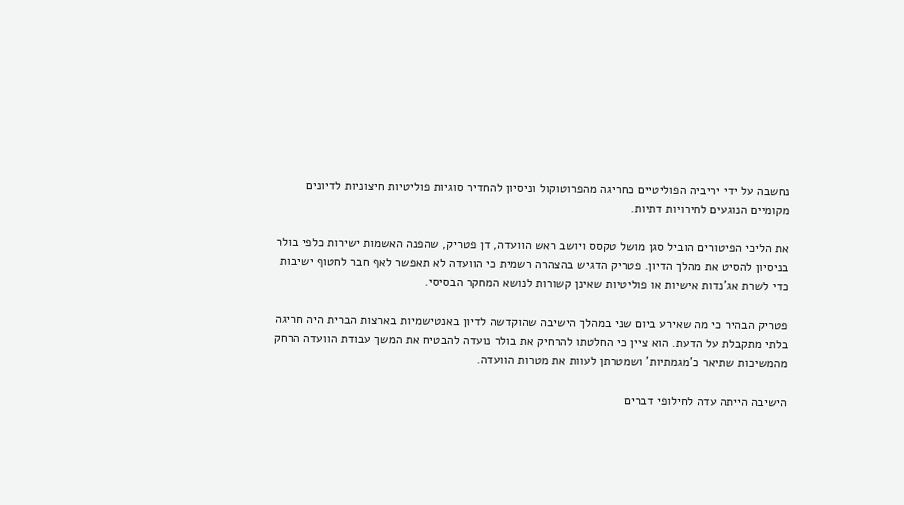נחשבה על ידי יריביה הפוליטיים כחריגה מהפרוטוקול וניסיון להחדיר סוגיות פוליטיות חיצוניות לדיונים מקומיים הנוגעים לחירויות דתיות.

את הליכי הפיטורים הוביל סגן מושל טקסס ויושב ראש הוועדה, דן פטריק, שהפנה האשמות ישירות כלפי בולר בניסיון להסיט את מהלך הדיון. פטריק הדגיש בהצהרה רשמית כי הוועדה לא תאפשר לאף חבר לחטוף ישיבות כדי לשרת אג'נדות אישיות או פוליטיות שאינן קשורות לנושא המחקר הבסיסי.

פטריק הבהיר כי מה שאירע ביום שני במהלך הישיבה שהוקדשה לדיון באנטישמיות בארצות הברית היה חריגה בלתי מתקבלת על הדעת. הוא ציין כי החלטתו להרחיק את בולר נועדה להבטיח את המשך עבודת הוועדה הרחק מהמשיכות שתיאר כ'מגמתיות' ושמטרתן לעוות את מטרות הוועדה.

הישיבה הייתה עדה לחילופי דברים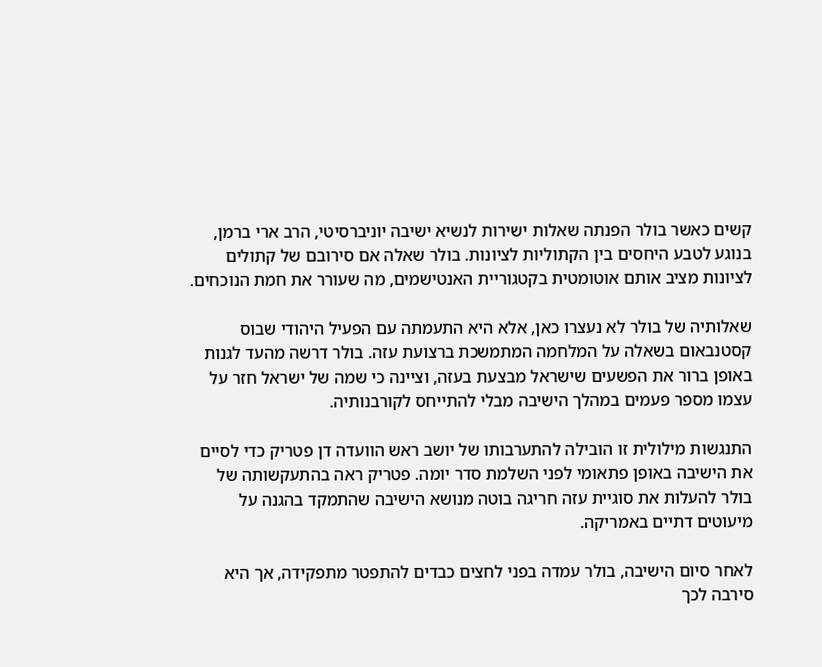קשים כאשר בולר הפנתה שאלות ישירות לנשיא ישיבה יוניברסיטי, הרב ארי ברמן, בנוגע לטבע היחסים בין הקתוליות לציונות. בולר שאלה אם סירובם של קתולים לציונות מציב אותם אוטומטית בקטגוריית האנטישמים, מה שעורר את חמת הנוכחים.

שאלותיה של בולר לא נעצרו כאן, אלא היא התעמתה עם הפעיל היהודי שבוס קסטנבאום בשאלה על המלחמה המתמשכת ברצועת עזה. בולר דרשה מהעד לגנות באופן ברור את הפשעים שישראל מבצעת בעזה, וציינה כי שמה של ישראל חזר על עצמו מספר פעמים במהלך הישיבה מבלי להתייחס לקורבנותיה.

התנגשות מילולית זו הובילה להתערבותו של יושב ראש הוועדה דן פטריק כדי לסיים את הישיבה באופן פתאומי לפני השלמת סדר יומה. פטריק ראה בהתעקשותה של בולר להעלות את סוגיית עזה חריגה בוטה מנושא הישיבה שהתמקד בהגנה על מיעוטים דתיים באמריקה.

לאחר סיום הישיבה, בולר עמדה בפני לחצים כבדים להתפטר מתפקידה, אך היא סירבה לכך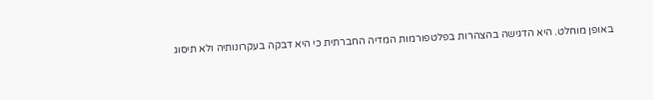באופן מוחלט. היא הדגישה בהצהרות בפלטפורמות המדיה החברתית כי היא דבקה בעקרונותיה ולא תיסוג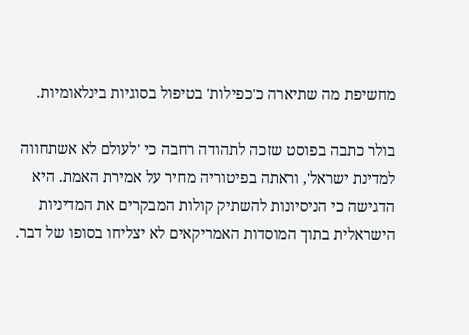מחשיפת מה שתיארה כ'כפילות' בטיפול בסוגיות בינלאומיות.

בולר כתבה בפוסט שזכה לתהודה רחבה כי 'לעולם לא אשתחווה למדינת ישראל', וראתה בפיטוריה מחיר על אמירת האמת. היא הדגישה כי הניסיונות להשתיק קולות המבקרים את המדיניות הישראלית בתוך המוסדות האמריקאים לא יצליחו בסופו של דבר.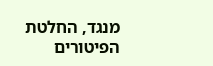מנגד, החלטת הפיטורים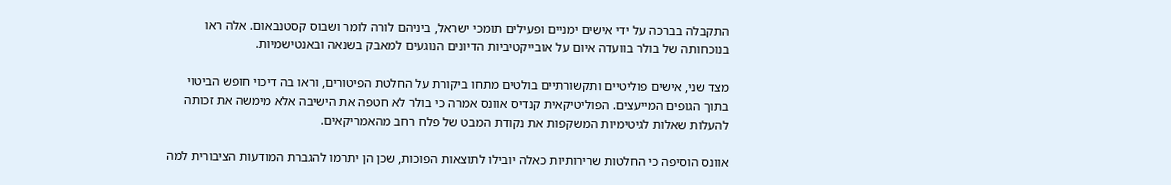התקבלה בברכה על ידי אישים ימניים ופעילים תומכי ישראל, ביניהם לורה לומר ושבוס קסטנבאום. אלה ראו בנוכחותה של בולר בוועדה איום על אובייקטיביות הדיונים הנוגעים למאבק בשנאה ובאנטישמיות.

מצד שני, אישים פוליטיים ותקשורתיים בולטים מתחו ביקורת על החלטת הפיטורים, וראו בה דיכוי חופש הביטוי בתוך הגופים המייעצים. הפוליטיקאית קנדיס אוונס אמרה כי בולר לא חטפה את הישיבה אלא מימשה את זכותה להעלות שאלות לגיטימיות המשקפות את נקודת המבט של פלח רחב מהאמריקאים.

אוונס הוסיפה כי החלטות שרירותיות כאלה יובילו לתוצאות הפוכות, שכן הן יתרמו להגברת המודעות הציבורית למה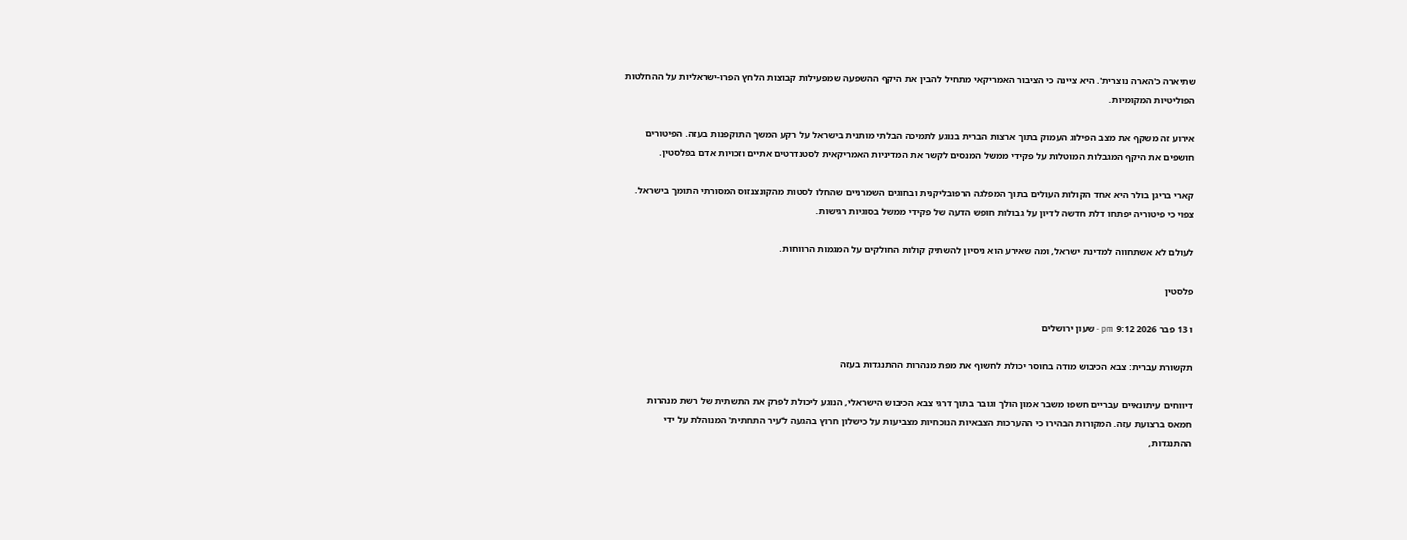שתיארה כ'הארה נוצרית'. היא ציינה כי הציבור האמריקאי מתחיל להבין את היקף ההשפעה שמפעילות קבוצות הלחץ הפרו-ישראליות על ההחלטות הפוליטיות המקומיות.

אירוע זה משקף את מצב הפילוג העמוק בתוך ארצות הברית בנוגע לתמיכה הבלתי מותנית בישראל על רקע המשך התוקפנות בעזה. הפיטורים חושפים את היקף המגבלות המוטלות על פקידי ממשל המנסים לקשר את המדיניות האמריקאית לסטנדרטים אתיים וזכויות אדם בפלסטין.

קארי בריגן בולר היא אחד הקולות העולים בתוך המפלגה הרפובליקנית ובחוגים השמרניים שהחלו לסטות מהקונצנזוס המסורתי התומך בישראל. צפוי כי פיטוריה יפתחו דלת חדשה לדיון על גבולות חופש הדעה של פקידי ממשל בסוגיות רגישות.

לעולם לא אשתחווה למדינת ישראל, ומה שאירע הוא ניסיון להשתיק קולות החולקים על המגמות הרווחות.

פלסטין

ו 13 פבר 2026 9:12 pm - שעון ירושלים

תקשורת עברית: צבא הכיבוש מודה בחוסר יכולת לחשוף את מפת מנהרות ההתנגדות בעזה

דיווחים עיתונאיים עבריים חשפו משבר אמון הולך וגובר בתוך דרגי צבא הכיבוש הישראלי, הנוגע ליכולת לפרק את התשתית של רשת מנהרות חמאס ברצועת עזה. המקורות הבהירו כי ההערכות הצבאיות הנוכחיות מצביעות על כישלון חרוץ בהגעה ל'עיר התחתית' המנוהלת על ידי ההתנגדות,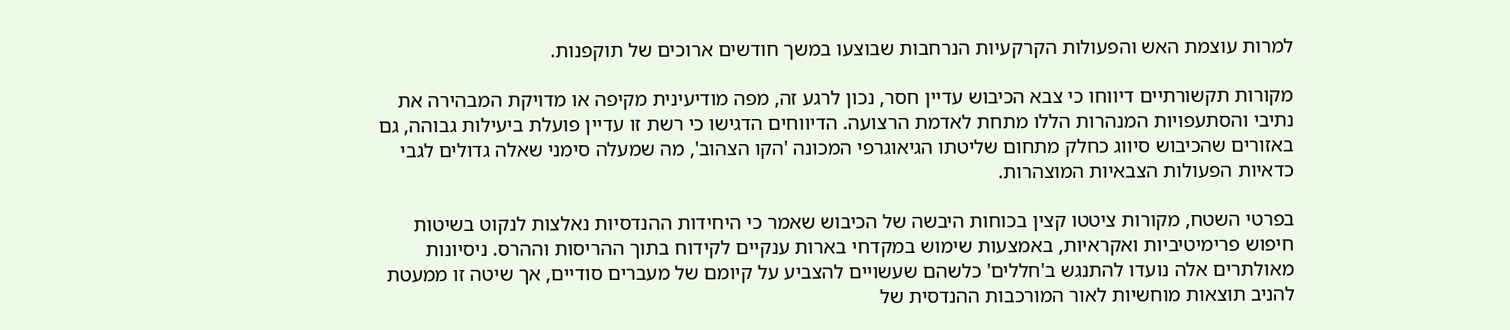למרות עוצמת האש והפעולות הקרקעיות הנרחבות שבוצעו במשך חודשים ארוכים של תוקפנות.

מקורות תקשורתיים דיווחו כי צבא הכיבוש עדיין חסר, נכון לרגע זה, מפה מודיעינית מקיפה או מדויקת המבהירה את נתיבי והסתעפויות המנהרות הללו מתחת לאדמת הרצועה. הדיווחים הדגישו כי רשת זו עדיין פועלת ביעילות גבוהה, גם באזורים שהכיבוש סיווג כחלק מתחום שליטתו הגיאוגרפי המכונה 'הקו הצהוב', מה שמעלה סימני שאלה גדולים לגבי כדאיות הפעולות הצבאיות המוצהרות.

בפרטי השטח, מקורות ציטטו קצין בכוחות היבשה של הכיבוש שאמר כי היחידות ההנדסיות נאלצות לנקוט בשיטות חיפוש פרימיטיביות ואקראיות, באמצעות שימוש במקדחי בארות ענקיים לקידוח בתוך ההריסות וההרס. ניסיונות מאולתרים אלה נועדו להתנגש ב'חללים' כלשהם שעשויים להצביע על קיומם של מעברים סודיים, אך שיטה זו ממעטת להניב תוצאות מוחשיות לאור המורכבות ההנדסית של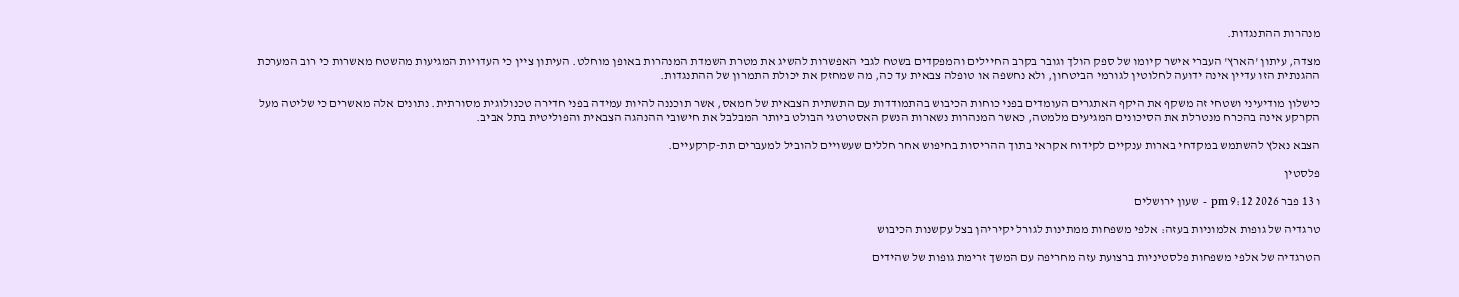מנהרות ההתנגדות.

מצדה, עיתון 'הארץ' העברי אישר קיומו של ספק הולך וגובר בקרב החיילים והמפקדים בשטח לגבי האפשרות להשיג את מטרת השמדת המנהרות באופן מוחלט. העיתון ציין כי העדויות המגיעות מהשטח מאשרות כי רוב המערכת ההגנתית הזו עדיין אינה ידועה לחלוטין לגורמי הביטחון, ולא נחשפה או טופלה צבאית עד כה, מה שמחזק את יכולת התמרון של ההתנגדות.

כישלון מודיעיני ושטחי זה משקף את היקף האתגרים העומדים בפני כוחות הכיבוש בהתמודדות עם התשתית הצבאית של חמאס, אשר תוכננה להיות עמידה בפני חדירה טכנולוגית מסורתית. נתונים אלה מאשרים כי שליטה מעל הקרקע אינה בהכרח מנטרלת את הסיכונים המגיעים מלמטה, כאשר המנהרות נשארות הנשק האסטרטגי הבולט ביותר המבלבל את חישובי ההנהגה הצבאית והפוליטית בתל אביב.

הצבא נאלץ להשתמש במקדחי בארות ענקיים לקידוח אקראי בתוך ההריסות בחיפוש אחר חללים שעשויים להוביל למעברים תת-קרקעיים.

פלסטין

ו 13 פבר 2026 9:12 pm - שעון ירושלים

טרגדיה של גופות אלמוניות בעזה: אלפי משפחות ממתינות לגורל יקיריהן בצל עקשנות הכיבוש

הטרגדיה של אלפי משפחות פלסטיניות ברצועת עזה מחריפה עם המשך זרימת גופות של שהידים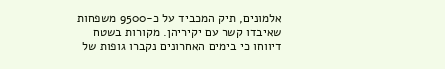אלמונים, תיק המכביד על כ-9500 משפחות שאיבדו קשר עם יקיריהן. מקורות בשטח דיווחו כי בימים האחרונים נקברו גופות של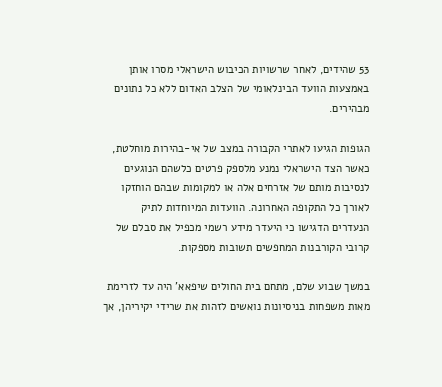53 שהידים, לאחר שרשויות הכיבוש הישראלי מסרו אותן באמצעות הוועד הבינלאומי של הצלב האדום ללא כל נתונים מבהירים.

הגופות הגיעו לאתרי הקבורה במצב של אי-בהירות מוחלטת, כאשר הצד הישראלי נמנע מלספק פרטים כלשהם הנוגעים לנסיבות מותם של אזרחים אלה או למקומות שבהם הוחזקו לאורך כל התקופה האחרונה. הוועדות המיוחדות לתיק הנעדרים הדגישו כי היעדר מידע רשמי מכפיל את סבלם של קרובי הקורבנות המחפשים תשובות מספקות.

במשך שבוע שלם, מתחם בית החולים שיפאא' היה עד לזרימת מאות משפחות בניסיונות נואשים לזהות את שרידי יקיריהן, אך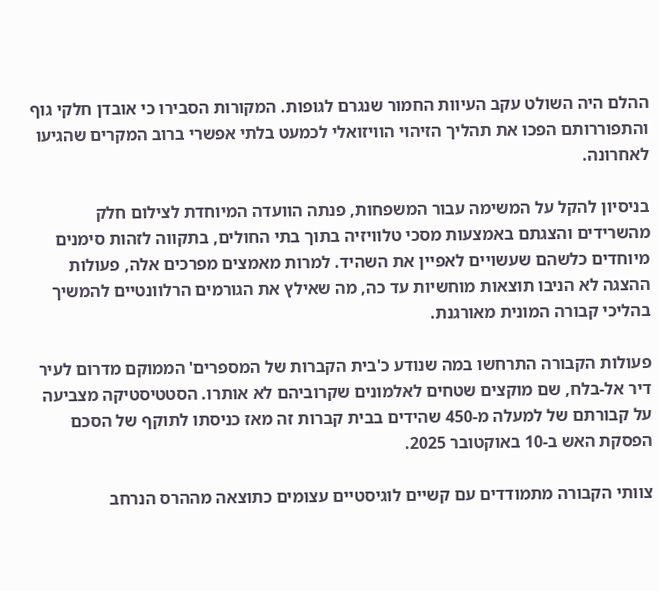ההלם היה השולט עקב העיוות החמור שנגרם לגופות. המקורות הסבירו כי אובדן חלקי גוף והתפוררותם הפכו את תהליך הזיהוי הוויזואלי לכמעט בלתי אפשרי ברוב המקרים שהגיעו לאחרונה.

בניסיון להקל על המשימה עבור המשפחות, פנתה הוועדה המיוחדת לצילום חלק מהשרידים והצגתם באמצעות מסכי טלוויזיה בתוך בתי החולים, בתקווה לזהות סימנים מיוחדים כלשהם שעשויים לאפיין את השהיד. למרות מאמצים מפרכים אלה, פעולות ההצגה לא הניבו תוצאות מוחשיות עד כה, מה שאילץ את הגורמים הרלוונטיים להמשיך בהליכי קבורה המונית מאורגנת.

פעולות הקבורה התרחשו במה שנודע כ'בית הקברות של המספרים' הממוקם מדרום לעיר דיר אל-בלח, שם מוקצים שטחים לאלמונים שקרוביהם לא אותרו. הסטטיסטיקה מצביעה על קבורתם של למעלה מ-450 שהידים בבית קברות זה מאז כניסתו לתוקף של הסכם הפסקת האש ב-10 באוקטובר 2025.

צוותי הקבורה מתמודדים עם קשיים לוגיסטיים עצומים כתוצאה מההרס הנרחב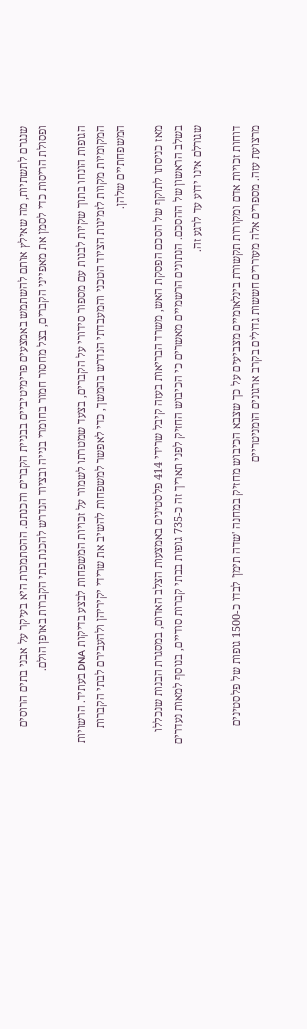שנגרם לתשתיות, מה שאילץ אותם להשתמש באמצעים פרימיטיביים בבניית הקברים והכנתם. ההסתמכות היא בעיקר על אבני בתים הרוסים ופסולת הריסות כדי לסמן את מאפייני הקברים, בצל מחסור חמור בחומרי בנייה ובציוד הנדרש להכנת בתי הקברות באופן הולם.

הגופות הונחו בתוך שקיות לבנות עם מספור סידורי על הקברים, בצעד שמטרתו לשמור על זכויות המשפחות לבצע בדיקות DNA בעתיד. הרשויות המקומיות מקוות לזמינות הציוד הטכני והמעבדתי הנדרש בהמשך, כדי לאפשר למשפחות להשיב את שרידי יקיריהן ולהעבירם לבתי הקברות המשפחתיים שלהן.

מאז כניסתו לתוקף של הסכם הפסקת האש, משרד הבריאות בעזה קיבל שרידי 414 פלסטינים באמצעות הצלב האדום, במסגרת הבנות שנכללו בשלב הראשון של ההסכם. הנתונים הרשמיים מאשרים כי הכיבוש החזיק לפני תאריך זה כ-735 גופות בבתי קברות סודיים, בנוסף למאות נעדרים שגורלם אינו ידוע עד לרגע זה.

דוחות זכויות אדם ומקורות תקשורת בינלאומיים מצביעים על כך שצבא הכיבוש מחזיק במחנה 'שדה תימן' לבדו כ-1500 גופות של פלסטינים מרצועת עזה. מספרים אלה מעוררים חששות גדולים בקרב ארגונים הומניטריים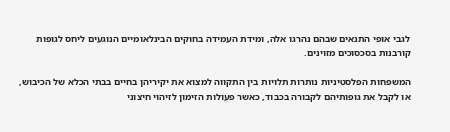לגבי אופי התנאים שבהם נהרגו אלה, ומידת העמידה בחוקים הבינלאומיים הנוגעים ליחס לגופות קורבנות בסכסוכים מזוינים.

המשפחות הפלסטיניות נותרות תלויות בין התקווה למצוא את יקיריהן בחיים בבתי הכלא של הכיבוש, או לקבל את גופותיהם לקבורה בכבוד, כאשר פעולות הזימון לזיהוי חיצוני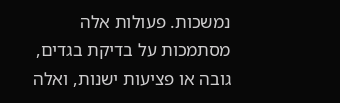נמשכות. פעולות אלה מסתמכות על בדיקת בגדים, גובה או פציעות ישנות, ואלה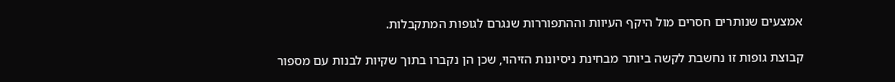אמצעים שנותרים חסרים מול היקף העיוות וההתפוררות שנגרם לגופות המתקבלות.

קבוצת גופות זו נחשבת לקשה ביותר מבחינת ניסיונות הזיהוי, שכן הן נקברו בתוך שקיות לבנות עם מספור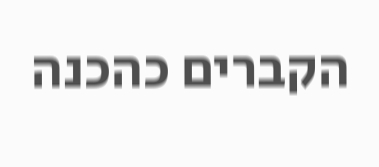הקברים כהכנה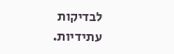לבדיקות עתידיות.